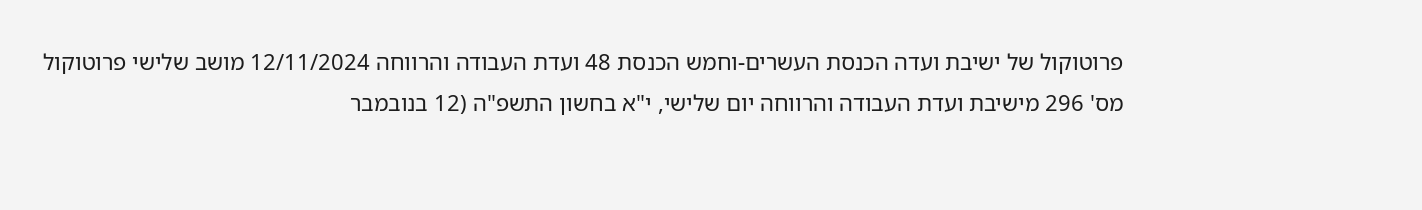פרוטוקול של ישיבת ועדה הכנסת העשרים-וחמש הכנסת 48 ועדת העבודה והרווחה 12/11/2024 מושב שלישי פרוטוקול מס' 296 מישיבת ועדת העבודה והרווחה יום שלישי, י"א בחשון התשפ"ה (12 בנובמבר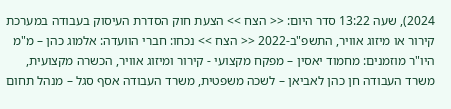2024), שעה 13:22 סדר היום: << הצח >> הצעת חוק הסדרת העיסוק בעבודה במערכת קירור או מיזוג אוויר, התשפ"ב-2022 << הצח >> נכחו: חברי הוועדה: אלמוג כהן – מ"מ היו"ר מוזמנים: מחמוד יאסין – מפקח מקצועי - קירור ומיזוג אוויר, הכשרה מקצועית, משרד העבודה חן כהן לאביאן – לשכה משפטית, משרד העבודה אסף סגל – מנהל תחום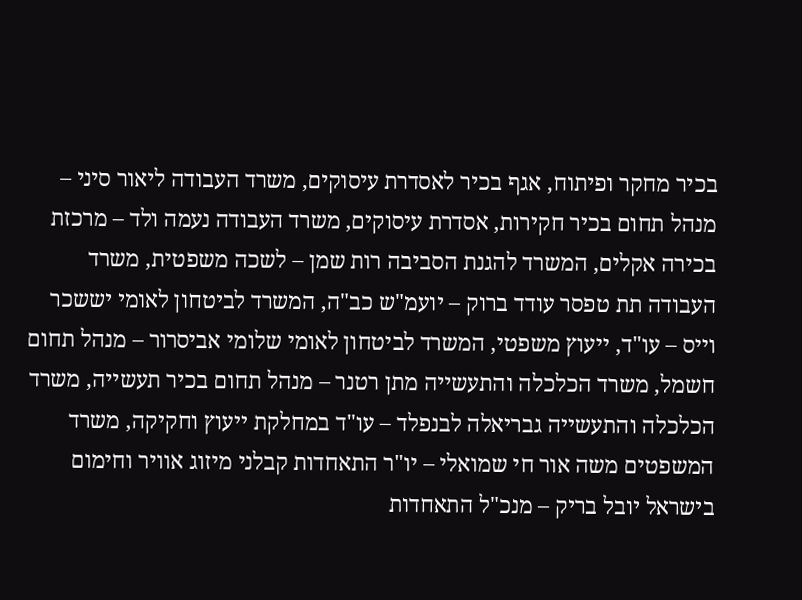בכיר מחקר ופיתוח, אגף בכיר לאסדרת עיסוקים, משרד העבודה ליאור סיני – מנהל תחום בכיר חקירות, אסדרת עיסוקים, משרד העבודה נעמה ולד – מרכזת בכירה אקלים, המשרד להגנת הסביבה רות שמן – לשכה משפטית, משרד העבודה תת טפסר עודד ברוק – יועמ"ש כב"ה, המשרד לביטחון לאומי יששכר וייס – עו"ד, ייעוץ משפטי, המשרד לביטחון לאומי שלומי אביסרור – מנהל תחום חשמל, משרד הכלכלה והתעשייה מתן רטנר – מנהל תחום בכיר תעשייה, משרד הכלכלה והתעשייה גבריאלה לבנפלד – עו"ד במחלקת ייעוץ וחקיקה, משרד המשפטים משה אור חי שמואלי – יו"ר התאחדות קבלני מיזוג אוויר וחימום בישראל יובל בריק – מנכ"ל התאחדות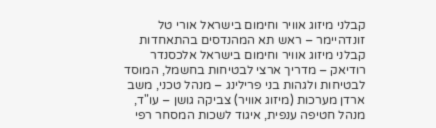קבלני מיזוג אוויר וחימום בישראל אורי טל זונדהיימר – ראש תא המהנדסים בהתאחדות קבלני מיזוג אוויר וחימום בישראל אלכסנדר רודיאק – מדריך ארצי לבטיחות בחשמל, המוסד לבטיחות ולגהות בני פרילינג – מנהל טכני, משב ארדן מערכות (מיזוג אוויר) צביקה גושן – עו"ד, מנהל חטיפה ענפית, איגוד לשכות המסחר רפי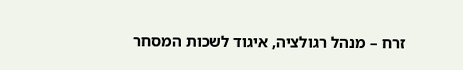זרח – מנהל רגולציה, איגוד לשכות המסחר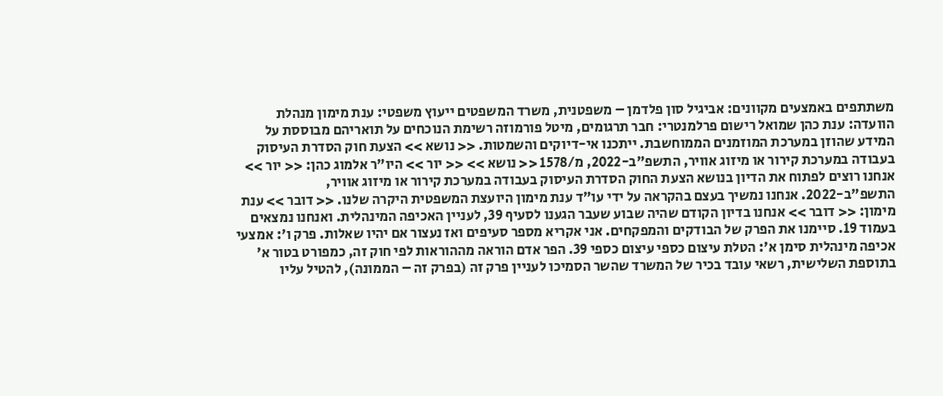משתתפים באמצעים מקוונים: אביגיל סון פלדמן – משפטנית, משרד המשפטים ייעוץ משפטי: ענת מימון מנהלת הוועדה: ענת כהן שמואל רישום פרלמנטרי: חבר תרגומים, מיטל פורמוזה רשימת הנוכחים על תואריהם מבוססת על המידע שהוזן במערכת המוזמנים הממוחשבת. ייתכנו אי-דיוקים והשמטות. << נושא >> הצעת חוק הסדרת העיסוק בעבודה במערכת קירור או מיזוג אוויר, התשפ"ב-2022, מ/1578 << נושא >> << יור >> היו"ר אלמוג כהן: << יור >> אנחנו רוצים לפתוח את הדיון בנושא הצעת החוק הסדרת העיסוק בעבודה במערכת קירור או מיזוג אוויר, התשפ"ב-2022. אנחנו נמשיך בעצם בהקראה על ידי עו"ד ענת מימון היועצת המשפטית היקרה שלנו. << דובר >> ענת מימון: << דובר >> אנחנו בדיון הקודם שהיה שבוע שעבר הגענו לסעיף 39, לעניין האכיפה המינהלית. ואנחנו נמצאים בעמוד 19. סיימנו את הפרק של הבודקים והמפקחים. אני אקריא מספר סעיפים ואז נעצור אם יהיו שאלות. פרק ו': אמצעי אכיפה מינהלית סימן א': הטלת עיצום כספי עיצום כספי 39. הפר אדם הוראה מההוראות לפי חוק זה, כמפורט בטור א' בתוספת השלישית, רשאי עובד בכיר של המשרד שהשר הסמיכו לעניין פרק זה (בפרק זה – הממונה), להטיל עליו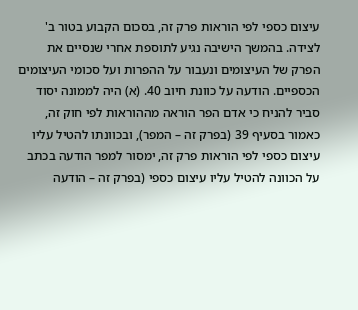עיצום כספי לפי הוראות פרק זה, בסכום הקבוע בטור ב' לצידה. בהמשך הישיבה נגיע לתוספת אחרי שנסיים את הפרק של העיצומים ונעבור על ההפרות ועל סכומי העיצומים הכספיים. הודעה על כוונת חיוב 40. (א) היה לממונה יסוד סביר להניח כי אדם הפר הוראה מההוראות לפי חוק זה, כאמור בסעיף 39 (בפרק זה – המפר), ובכוונתו להטיל עליו עיצום כספי לפי הוראות פרק זה, ימסור למפר הודעה בכתב על הכוונה להטיל עליו עיצום כספי (בפרק זה – הודעה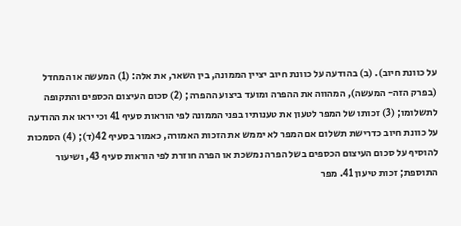על כוונת חיוב). (ב) בהודעה על כוונת חיוב יציין הממונה, בין השאר, את אלה: (1) המעשה או המחדל (בפרק הזה- המעשה), המהווה את ההפרה ומועד ביצוע ההפרה; (2) סכום העיצום הכספים והתקופה לתשלומו; (3) זכותו של המפר לטעון את טענותיו בפני הממונה לפי הוראות סעיף 41 וכי יראו את ההודעה על כוונת חיוב כדרישת תשלום אם המפר לא יממש את הזכות האמורה, כאמור בסעיף 42(ד); (4) הסמכות להוסיף על סכום העיצום הכספים בשל הפרה נמשכת או הפרה חוזרת לפי הוראות סעיף 43, ושיעור התוספת; זכות טיעון 41. מפר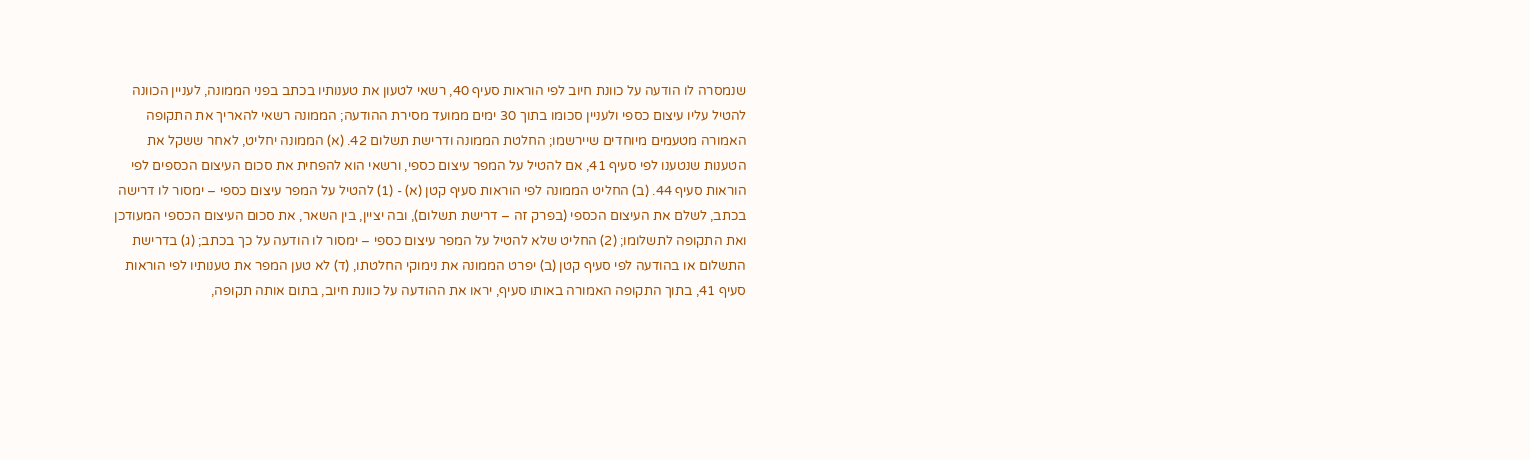שנמסרה לו הודעה על כוונת חיוב לפי הוראות סעיף 40, רשאי לטעון את טענותיו בכתב בפני הממונה, לעניין הכוונה להטיל עליו עיצום כספי ולעניין סכומו בתוך 30 ימים ממועד מסירת ההודעה; הממונה רשאי להאריך את התקופה האמורה מטעמים מיוחדים שיירשמו; החלטת הממונה ודרישת תשלום 42. (א) הממונה יחליט, לאחר ששקל את הטענות שנטענו לפי סעיף 41, אם להטיל על המפר עיצום כספי, ורשאי הוא להפחית את סכום העיצום הכספים לפי הוראות סעיף 44. (ב) החליט הממונה לפי הוראות סעיף קטן (א) - (1) להטיל על המפר עיצום כספי – ימסור לו דרישה בכתב, לשלם את העיצום הכספי (בפרק זה – דרישת תשלום), ובה יציין, בין השאר, את סכום העיצום הכספי המעודכן ואת התקופה לתשלומו; (2) החליט שלא להטיל על המפר עיצום כספי – ימסור לו הודעה על כך בכתב; (ג) בדרישת התשלום או בהודעה לפי סעיף קטן (ב) יפרט הממונה את נימוקי החלטתו, (ד) לא טען המפר את טענותיו לפי הוראות סעיף 41, בתוך התקופה האמורה באותו סעיף, יראו את ההודעה על כוונת חיוב, בתום אותה תקופה,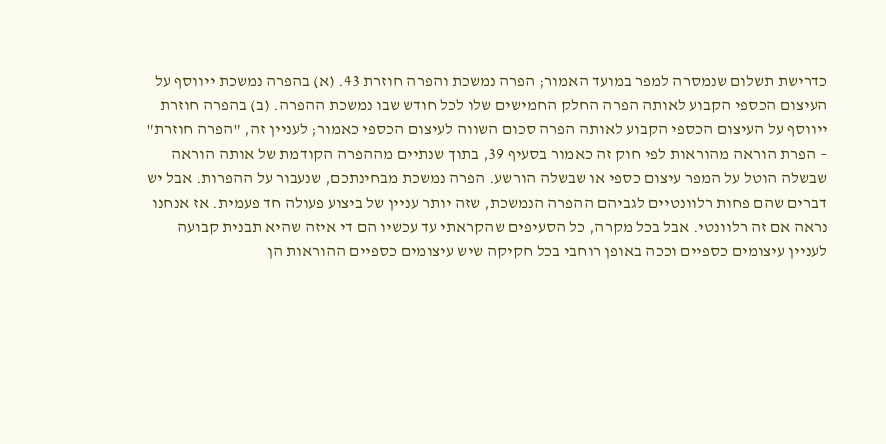כדרישת תשלום שנמסרה למפר במועד האמור; הפרה נמשכת והפרה חוזרת 43. (א) בהפרה נמשכת ייווסף על העיצום הכספי הקבוע לאותה הפרה החלק החמישים שלו לכל חודש שבו נמשכת ההפרה. (ב) בהפרה חוזרת ייווסף על העיצום הכספי הקבוע לאותה הפרה סכום השווה לעיצום הכספי כאמור; לעניין זה, "הפרה חוזרת" – הפרת הוראה מהוראות לפי חוק זה כאמור בסעיף 39, בתוך שנתיים מההפרה הקודמת של אותה הוראה שבשלה הוטל על המפר עיצום כספי או שבשלה הורשע. הפרה נמשכת מבחינתכם, שנעבור על ההפרות. אבל יש דברים שהם פחות רלוונטיים לגביהם ההפרה הנמשכת, שזה יותר עניין של ביצוע פעולה חד פעמית. אז אנחנו נראה אם זה רלוונטי. אבל בכל מקרה, כל הסעיפים שהקראתי עד עכשיו הם די איזה שהיא תבנית קבועה לעניין עיצומים כספיים וככה באופן רוחבי בכל חקיקה שיש עיצומים כספיים ההוראות הן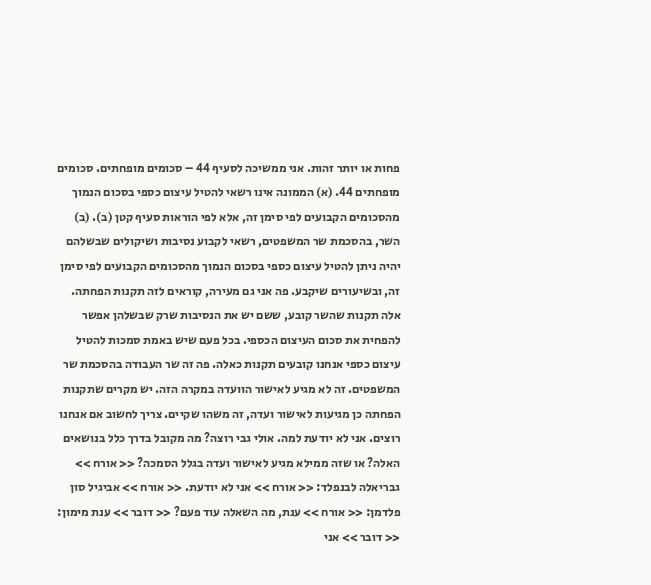פחות או יותר זהות. אני ממשיכה לסעיף 44 – סכומים מופחתים. סכומים מופחתים 44. (א) הממונה אינו רשאי להטיל עיצום כספי בסכום הנמוך מהסכומים הקבועים לפי סימן זה, אלא לפי הוראות סעיף קטן (ב). (ב) השר, בהסכמת שר המשפטים, רשאי לקבוע נסיבות ושיקולים שבשלהם יהיה ניתן להטיל עיצום כספי בסכום הנמוך מהסכומים הקבועים לפי סימן זה, ובשיעורים שיקבע. פה אני גם מעירה, קוראים לזה תקנות הפחתה. אלה תקנות שהשר קובע, ששם יש את הנסיבות שרק שבשלהן אפשר להפחית את סכום העיצום הכספי. בכל פעם שיש באמת סמכות להטיל עיצום כספי אנחנו קובעים תקנות כאלה. פה זה שר העבודה בהסכמת שר המשפטים. זה לא מגיע לאישור הוועדה במקרה הזה. יש מקרים שתקנות הפחתה כן מגיעות לאישור ועדה, זה משהו שקיים. צריך לחשוב אם אנחנו רוצים. אני לא יודעת למה. אולי גבי רוצה? מה מקובל בדרך כלל בנושאים האלה? או שזה ממילא מגיע לאישור ועדה בגלל הסמכה? << אורח >> גבריאלה לבנפלד: << אורח >> אני לא יודעת. << אורח >> אביגיל סון פלדמן: << אורח >> ענת, מה השאלה עוד פעם? << דובר >> ענת מימון: << דובר >> אני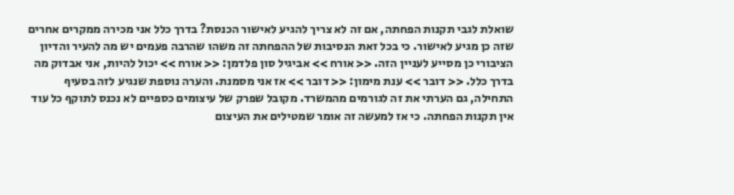שואלת לגבי תקנות הפחתה, אם זה לא צריך להגיע לאישור הכנסת? בדרך כלל אני מכירה ממקרים אחרים שזה כן מגיע לאישור. כי בכל זאת הנסיבות של ההפחתה זה משהו שהרבה פעמים יש מה להעיר והדיון הציבורי כן מסייע לעניין הזה. << אורח >> אביגיל סון פלדמן: << אורח >> יכול להיות, אני אבדוק מה בדרך כלל. << דובר >> ענת מימון: << דובר >> אז אני מסמנת. והערה נוספת שנגיע לזה בסעיף התחילה, גם הערתי את זה לגורמים מהמשרד. מקובל שפרק של עיצומים כספיים לא נכנס לתוקף כל עוד אין תקנות הפחתה. כי אז למעשה זה אומר שמטילים את העיצום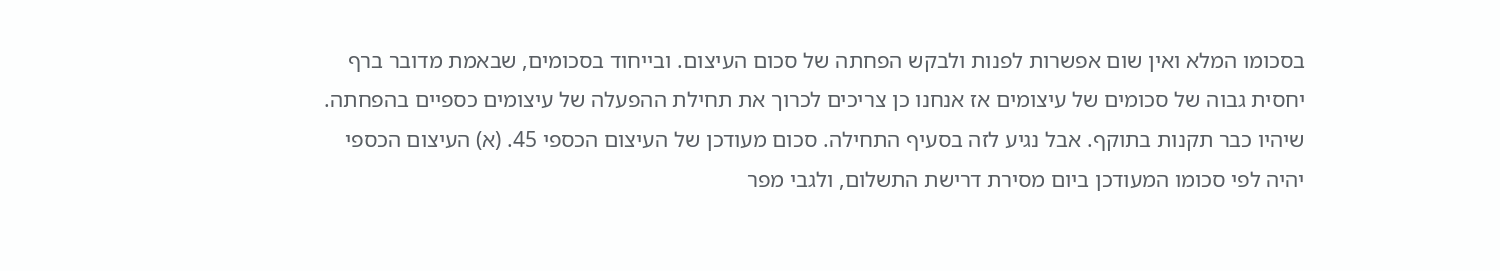בסכומו המלא ואין שום אפשרות לפנות ולבקש הפחתה של סכום העיצום. ובייחוד בסכומים, שבאמת מדובר ברף יחסית גבוה של סכומים של עיצומים אז אנחנו כן צריכים לכרוך את תחילת ההפעלה של עיצומים כספיים בהפחתה. שיהיו כבר תקנות בתוקף. אבל נגיע לזה בסעיף התחילה. סכום מעודכן של העיצום הכספי 45. (א) העיצום הכספי יהיה לפי סכומו המעודכן ביום מסירת דרישת התשלום, ולגבי מפר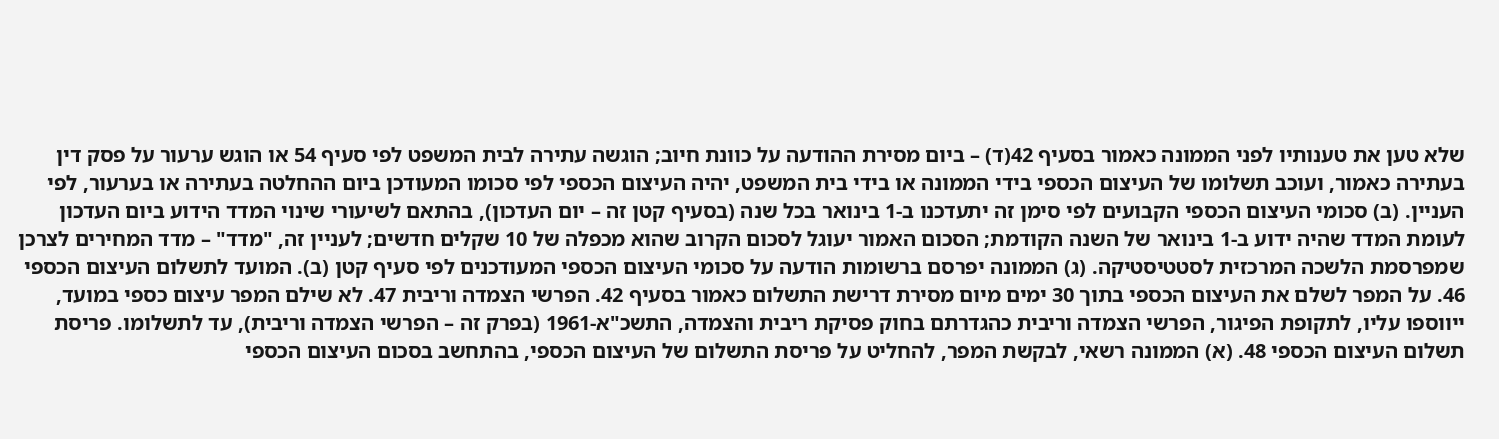שלא טען את טענותיו לפני הממונה כאמור בסעיף 42(ד) – ביום מסירת ההודעה על כוונת חיוב; הוגשה עתירה לבית המשפט לפי סעיף 54 או הוגש ערעור על פסק דין בעתירה כאמור, ועוכב תשלומו של העיצום הכספי בידי הממונה או בידי בית המשפט, יהיה העיצום הכספי לפי סכומו המעודכן ביום ההחלטה בעתירה או בערעור, לפי העניין. (ב) סכומי העיצום הכספי הקבועים לפי סימן זה יתעדכנו ב-1 בינואר בכל שנה (בסעיף קטן זה – יום העדכון), בהתאם לשיעורי שינוי המדד הידוע ביום העדכון לעומת המדד שהיה ידוע ב-1 בינואר של השנה הקודמת; הסכום האמור יעוגל לסכום הקרוב שהוא מכפלה של 10 שקלים חדשים; לעניין זה, "מדד" – מדד המחירים לצרכן שמפרסמת הלשכה המרכזית לסטטיסטיקה. (ג) הממונה יפרסם ברשומות הודעה על סכומי העיצום הכספי המעודכנים לפי סעיף קטן (ב). המועד לתשלום העיצום הכספי 46. על המפר לשלם את העיצום הכספי בתוך 30 ימים מיום מסירת דרישת התשלום כאמור בסעיף 42. הפרשי הצמדה וריבית 47. לא שילם המפר עיצום כספי במועד, ייווספו עליו, לתקופת הפיגור, הפרשי הצמדה וריבית כהגדרתם בחוק פסיקת ריבית והצמדה, התשכ"א-1961 (בפרק זה – הפרשי הצמדה וריבית), עד לתשלומו. פריסת תשלום העיצום הכספי 48. (א) הממונה רשאי, לבקשת המפר, להחליט על פריסת התשלום של העיצום הכספי, בהתחשב בסכום העיצום הכספי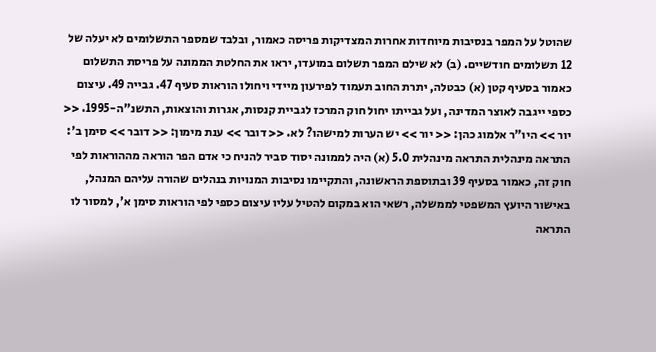שהוטל על המפר בנסיבות מיוחדות אחרות המצדיקות פריסה כאמור, ובלבד שמספר התשלומים לא יעלה של 12 תשלומים חודשיים. (ב) לא שילם המפר תשלום במועדו, יראו את החלטת הממונה על פריסת התשלום כאמור בסעיף קטן (א) כבטלה, יתרת החוב תעמוד לפירעון מיידי ויחולו הוראות סעיף 47. גבייה 49. עיצום כספי ייגבה לאוצר המדינה, ועל גבייתו יחול חוק המרכז לגביית קנסות, אגרות והוצאות, התשנ"ה-1995. << יור >> היו"ר אלמוג כהן: << יור >> יש הערות למישהו? לא. << דובר >> ענת מימון: << דובר >> סימן ב': התראה מינהלית התראה מינהלית 5.0 (א) היה לממונה יסוד סביר להניח כי אדם הפר הוראה מההוראות לפי חוק זה, כאמור בסעיף 39 ובתוספת הראשונה, והתקיימו נסיבות המנויות בנהלים שהורה עליהם המנהל, באישור היועץ המשפטי לממשלה, רשאי הוא במקום להטיל עליו עיצום כספי לפי הוראות סימן א', למסור לו התראה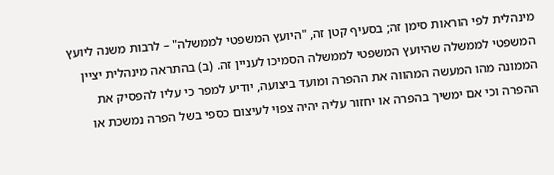מינהלית לפי הוראות סימן זה; בסעיף קטן זה, "היועץ המשפטי לממשלה" – לרבות משנה ליועץ המשפטי לממשלה שהיועץ המשפטי לממשלה הסמיכו לעניין זה. (ב) בהתראה מינהלית יציין הממונה מהו המעשה המהווה את ההפרה ומועד ביצועה, יודיע למפר כי עליו להפסיק את ההפרה וכי אם ימשיך בהפרה או יחזור עליה יהיה צפוי לעיצום כספי בשל הפרה נמשכת או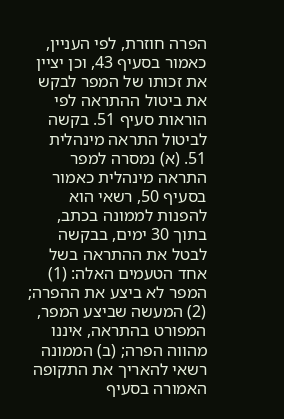הפרה חוזרת, לפי העניין, כאמור בסעיף 43, וכן יציין את זכותו של המפר לבקש את ביטול ההתראה לפי הוראות סעיף 51. בקשה לביטול התראה מינהלית 51. (א) נמסרה למפר התראה מינהלית כאמור בסעיף 50, רשאי הוא להפנות לממונה בכתב, בתוך 30 ימים, בבקשה לבטל את ההתראה בשל אחד הטעמים האלה: (1) המפר לא ביצע את ההפרה; (2) המעשה שביצע המפר, המפורט בהתראה, איננו מהווה הפרה; (ב) הממונה רשאי להאריך את התקופה האמורה בסעיף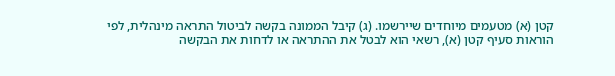קטן (א) מטעמים מיוחדים שיירשמו. (ג) קיבל הממונה בקשה לביטול התראה מינהלית, לפי הוראות סעיף קטן (א), רשאי הוא לבטל את ההתראה או לדחות את הבקשה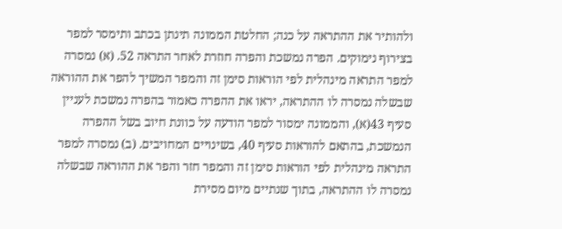ולהותיר את ההתראה על כנה; החלטת הממונה תינתן בכתב ותימסר למפר בצירוף נימוקים. הפרה נמשכת והפרה חוזרת לאחר התראה 52. (א) נמסרה למפר התראה מינהלית לפי הוראות סימן זה והמפר המשיך להפר את ההוראה שבשלה נמסרה לו ההתראה, יראו את ההפרה כאמור בהפרה נמשכת לעניין סעיף 43(א), והממונה ימסור למפר הודעה על כוונת חיוב בשל ההפרה הנמשכת, בהתאם להוראות סעיף 40, בשינויים המחויבים. (ב) נמסרה למפר התראה מינהלית לפי הוראות סימן זה והמפר חזר והפר את ההוראה שבשלה נמסרה לו ההתראה, בתוך שנתיים מיום מסירת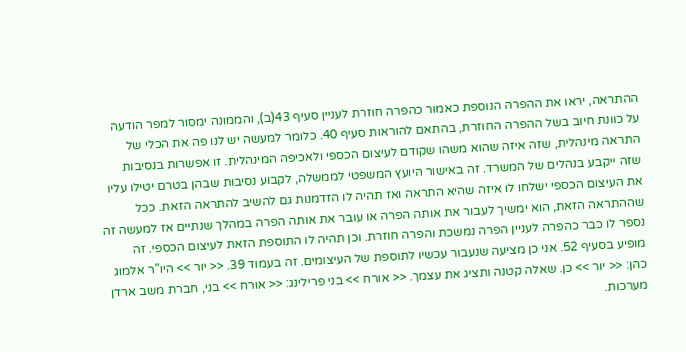ההתראה, יראו את ההפרה הנוספת כאמור כהפרה חוזרת לעניין סעיף 43(ב), והממונה ימסור למפר הודעה על כוונת חיוב בשל ההפרה החוזרת, בהתאם להוראות סעיף 40. כלומר למעשה יש לנו פה את הכלי של התראה מינהלית, שזה איזה שהוא משהו שקודם לעיצום הכספי ולאכיפה המינהלית. זו אפשרות בנסיבות שזה ייקבע בנהלים של המשרד. זה באישור היועץ המשפטי לממשלה, לקבוע נסיבות שבהן בטרם יטילו עליו את העיצום הכספי ישלחו לו איזה שהיא התראה ואז תהיה לו הזדמנות גם להשיב להתראה הזאת. ככל שההתראה הזאת, הוא ימשיך לעבור את אותה הפרה או עובר את אותה הפרה במהלך שנתיים אז למעשה זה נספר לו כבר כהפרה לעניין הפרה נמשכת והפרה חוזרת. וכן תהיה לו התוספת הזאת לעיצום הכספי. זה מופיע בסעיף 52. אני כן מציעה שנעבור עכשיו לתוספת של העיצומים. זה בעמוד 39. << יור >> היו"ר אלמוג כהן: << יור >> כן. שאלה קטנה ותציג את עצמך. << אורח >> בני פרילינג: << אורח >> בני, חברת משב ארדן מערכות.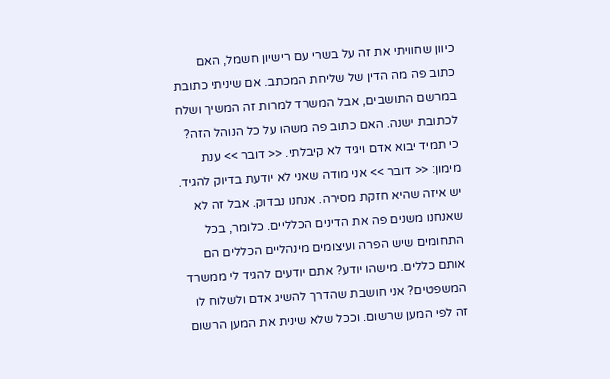כיוון שחוויתי את זה על בשרי עם רישיון חשמל, האם כתוב פה מה הדין של שליחת המכתב. אם שיניתי כתובת במרשם התושבים, אבל המשרד למרות זה המשיך ושלח לכתובת ישנה. האם כתוב פה משהו על כל הנוהל הזה? כי תמיד יבוא אדם ויגיד לא קיבלתי. << דובר >> ענת מימון: << דובר >> אני מודה שאני לא יודעת בדיוק להגיד. יש איזה שהיא חזקת מסירה. אנחנו נבדוק. אבל זה לא שאנחנו משנים פה את הדינים הכלליים. כלומר, בכל התחומים שיש הפרה ועיצומים מינהליים הכללים הם אותם כללים. מישהו יודע? אתם יודעים להגיד לי ממשרד המשפטים? אני חושבת שהדרך להשיג אדם ולשלוח לו זה לפי המען שרשום. וככל שלא שינית את המען הרשום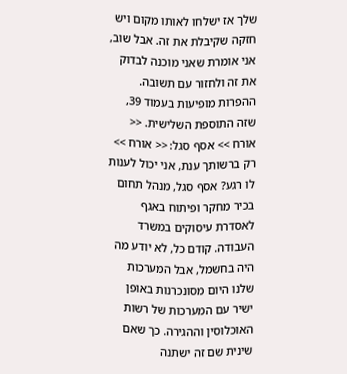שלך אז ישלחו לאותו מקום ויש חזקה שקיבלת את זה. אבל שוב, אני אומרת שאני מוכנה לבדוק את זה ולחזור עם תשובה. ההפרות מופיעות בעמוד 39, שזה התוספת השלישית. << אורח >> אסף סגל: << אורח >> רק ברשותך ענת, אני יכול לענות לו רגע? אסף סגל, מנהל תחום בכיר מחקר ופיתוח באגף לאסדרת עיסוקים במשרד העבודה. קודם כל, לא יודע מה היה בחשמל, אבל המערכות שלנו היום מסונכרנות באופן ישיר עם המערכות של רשות האוכלוסין וההגירה. כך שאם שינית שם זה ישתנה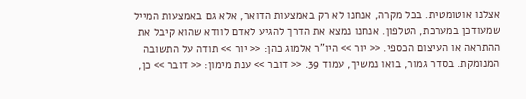אצלנו אוטומטית. בכל מקרה, אנחנו לא רק באמצעות הדואר, אלא גם באמצעות המייל שמעודכן במערכת, הטלפון. אנחנו נמצא את הדרך להגיע לאדם לוודא שהוא קיבל את ההתראה או העיצום הכספי. << יור >> היו"ר אלמוג כהן: << יור >> תודה על התשובה המנומקת. בסדר גמור, בואו נמשיך, עמוד 39. << דובר >> ענת מימון: << דובר >> כן,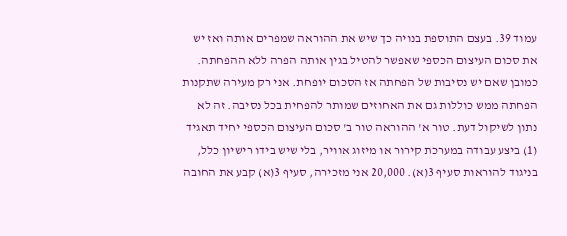עמוד 39. בעצם התוספת בנויה כך שיש את ההוראה שמפרים אותה ואז יש את סכום העיצום הכספי שאפשר להטיל בגין אותה הפרה ללא ההפחתה. כמובן שאם יש נסיבות של הפחתה אז הסכום יופחת. אני רק מעירה שתקנות הפחתה ממש כוללות גם את האחוזים שמותר להפחית בכל נסיבה. זה לא נתון לשיקול דעת. טור א' ההוראה טור ב' סכום העיצום הכספי יחיד תאגיד (1) ביצע עבודה במערכת קירור או מיזוג אוויר, בלי שיש בידו רישיון כלל, בניגוד להוראות סעיף 3(א). 20,000 אני מזכירה, סעיף 3(א) קבע את החובה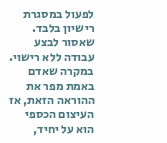לפעול במסגרת רישיון בלבד. שאסור לבצע עבודה ללא רישוי. במקרה שאדם באמת מפר את ההוראה הזאת, אז העיצום הכספי הוא על יחיד,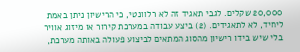20,000 שקלים. לגבי תאגיד זה לא רלוונטי, כי הרישיון ניתן באמת ליחיד, לא לתאגידים. (2) ביצע עבודה במערכת קירור או מיזוג אוויר בלי שיש בידו רישיון מהסוג המתאים לביצוע פעולה באותה מערכת,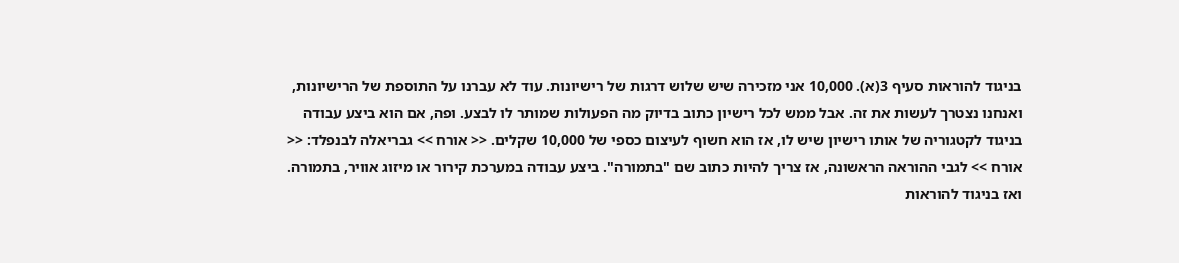בניגוד להוראות סעיף 3(א). 10,000 אני מזכירה שיש שלוש דרגות של רישיונות. עוד לא עברנו על התוספת של הרישיונות, ואנחנו נצטרך לעשות את זה. אבל ממש לכל רישיון כתוב בדיוק מה הפעולות שמותר לו לבצע. ופה, אם הוא ביצע עבודה בניגוד לקטגוריה של אותו רישיון שיש לו, אז הוא חשוף לעיצום כספי של 10,000 שקלים. << אורח >> גבריאלה לבנפלד: << אורח >> לגבי ההוראה הראשונה, אז צריך להיות כתוב שם "בתמורה". ביצע עבודה במערכת קירור או מיזוג אוויר, בתמורה. ואז בניגוד להוראות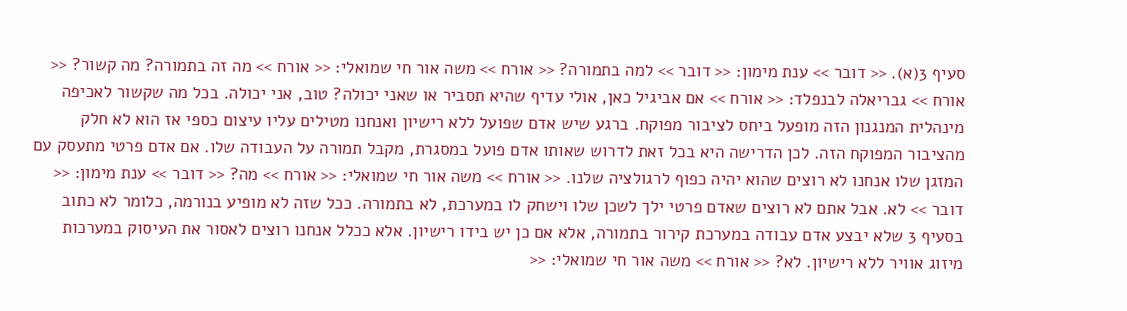סעיף 3(א). << דובר >> ענת מימון: << דובר >> למה בתמורה? << אורח >> משה אור חי שמואלי: << אורח >> מה זה בתמורה? מה קשור? << אורח >> גבריאלה לבנפלד: << אורח >> אם אביגיל כאן, אולי עדיף שהיא תסביר או שאני יכולה? טוב, אני יכולה. בכל מה שקשור לאכיפה מינהלית המנגנון הזה מופעל ביחס לציבור מפוקח. ברגע שיש אדם שפועל ללא רישיון ואנחנו מטילים עליו עיצום כספי אז הוא לא חלק מהציבור המפוקח הזה. לכן הדרישה היא בכל זאת לדרוש שאותו אדם פועל במסגרת, מקבל תמורה על העבודה שלו. אם אדם פרטי מתעסק עם המזגן שלו אנחנו לא רוצים שהוא יהיה כפוף לרגולציה שלנו. << אורח >> משה אור חי שמואלי: << אורח >> מה? << דובר >> ענת מימון: << דובר >> לא. אבל אתם לא רוצים שאדם פרטי ילך לשכן שלו וישחק לו במערכת, לא בתמורה. ככל שזה לא מופיע בנורמה, כלומר לא כתוב בסעיף 3 שלא יבצע אדם עבודה במערכת קירור בתמורה, אלא אם כן יש בידו רישיון. אלא ככלל אנחנו רוצים לאסור את העיסוק במערכות מיזוג אוויר ללא רישיון. לא? << אורח >> משה אור חי שמואלי: <<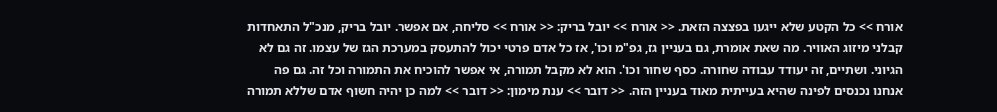אורח >> כל הקטע שלא ייגעו בפצצה הזאת. << אורח >> יובל בריק: << אורח >> סליחה, אם אפשר. יובל בריק, מנכ"ל התאחדות קבלני מיזוג האוויר. מה שאת אומרת, גם בעניין גז, גפ"מ וכו', אז כל אדם פרטי יכול להתעסק במערכת הגז של עצמו. זה גם לא הגיוני. ושתיים, זה יעודד עבודה שחורה. כסף שחור וכו'. הוא לא מקבל תמורה, אי אפשר להוכיח את התמורה וכל זה. גם פה אנחנו נכנסים לפינה שהיא בעייתית מאוד בעניין הזה. << דובר >> ענת מימון: << דובר >> למה כן יהיה חשוף אדם שללא תמורה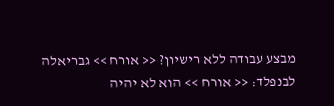מבצע עבודה ללא רישיון? << אורח >> גבריאלה לבנפלד: << אורח >> הוא לא יהיה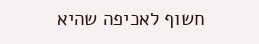חשוף לאכיפה שהיא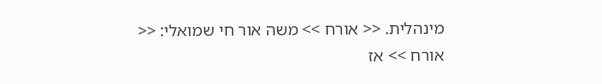מינהלית. << אורח >> משה אור חי שמואלי: << אורח >> אז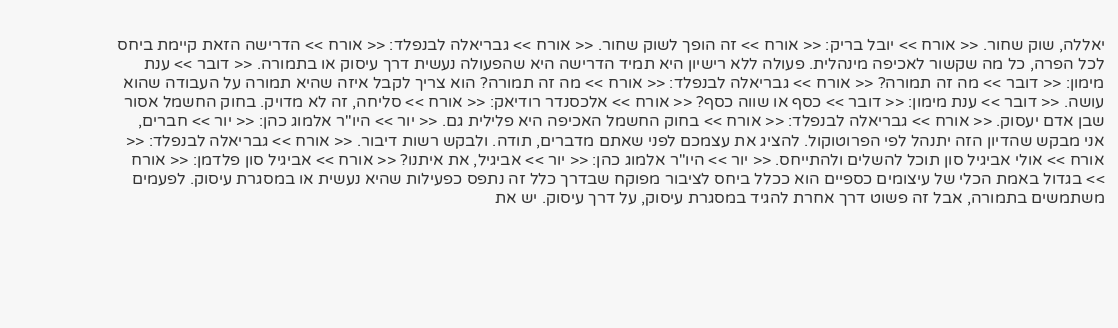יאללה, שוק שחור. << אורח >> יובל בריק: << אורח >> זה הופך לשוק שחור. << אורח >> גבריאלה לבנפלד: << אורח >> הדרישה הזאת קיימת ביחס לכל הפרה, כל מה שקשור לאכיפה מינהלית. פעולה ללא רישיון היא תמיד הדרישה היא שהפעולה נעשית דרך עיסוק או בתמורה. << דובר >> ענת מימון: << דובר >> מה זה תמורה? << אורח >> גבריאלה לבנפלד: << אורח >> מה זה תמורה? הוא צריך לקבל איזה שהיא תמורה על העבודה שהוא עושה. << דובר >> ענת מימון: << דובר >> כסף או שווה כסף? << אורח >> אלכסנדר רודיאק: << אורח >> סליחה, זה לא מדויק. בחוק החשמל אסור שבן אדם יעסוק. << אורח >> גבריאלה לבנפלד: << אורח >> בחוק החשמל האכיפה היא פלילית גם. << יור >> היו"ר אלמוג כהן: << יור >> חברים, אני מבקש שהדיון הזה יתנהל לפי הפרוטוקול. להציג את עצמכם לפני שאתם מדברים, תודה. ולבקש רשות דיבור. << אורח >> גבריאלה לבנפלד: << אורח >> אולי אביגיל סון תוכל להשלים ולהתייחס. << יור >> היו"ר אלמוג כהן: << יור >> אביגיל, את איתנו? << אורח >> אביגיל סון פלדמן: << אורח >> בגדול באמת הכלי של עיצומים כספיים הוא ככלל ביחס לציבור מפוקח שבדרך כלל זה נתפס כפעילות שהיא נעשית או במסגרת עיסוק. לפעמים משתמשים בתמורה, אבל זה פשוט דרך אחרת להגיד במסגרת עיסוק, על דרך עיסוק. יש את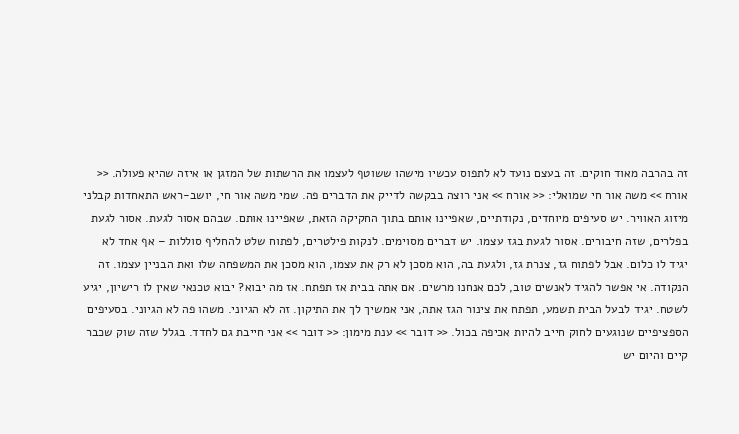זה בהרבה מאוד חוקים. זה בעצם נועד לא לתפוס עכשיו מישהו ששוטף לעצמו את הרשתות של המזגן או איזה שהיא פעולה. << אורח >> משה אור חי שמואלי: << אורח >> אני רוצה בבקשה לדייק את הדברים פה. שמי משה אור חי, יושב-ראש התאחדות קבלני מיזוג האוויר. יש סעיפים מיוחדים, נקודתיים, שאפיינו אותם בתוך החקיקה הזאת, שאפיינו אותם. שבהם אסור לגעת. אסור לגעת בפלרים, שזה חיבורים. אסור לגעת בגז עצמו. יש דברים מסוימים. לנקות פילטרים, לפתוח שלט להחליף סוללות – אף אחד לא יגיד לו כלום. אבל לפתוח גז, צנרת גז, ולגעת בה, הוא מסכן לא רק את עצמו, הוא מסכן את המשפחה שלו ואת הבניין עצמו. זה הנקודה. אי אפשר להגיד לאנשים טוב, לכם אנחנו מרשים. אם אתה בבית אז תפתח. אז מה יבוא? יבוא טכנאי שאין לו רישיון, יגיע לשטח. יגיד לבעל הבית תשמע, תפתח את צינור הגז אתה, אני אמשיך לך את התיקון. זה לא הגיוני. משהו פה לא הגיוני. בסעיפים הספציפיים שנוגעים לחוק חייב להיות אכיפה בכול. << דובר >> ענת מימון: << דובר >> אני חייבת גם לחדד. בגלל שזה שוק שכבר קיים והיום יש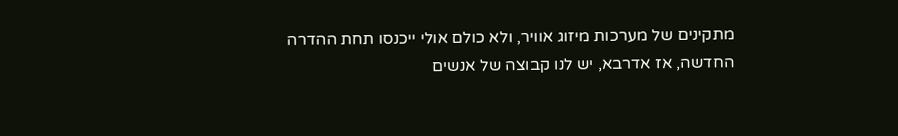מתקינים של מערכות מיזוג אוויר, ולא כולם אולי ייכנסו תחת ההדרה החדשה, אז אדרבא, יש לנו קבוצה של אנשים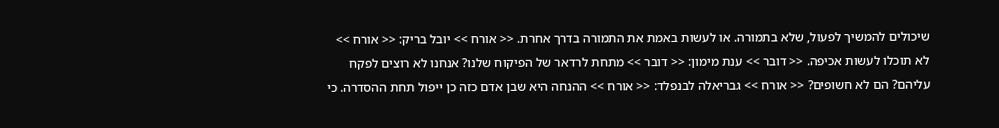שיכולים להמשיך לפעול, שלא בתמורה. או לעשות באמת את התמורה בדרך אחרת. << אורח >> יובל בריק: << אורח >> לא תוכלו לעשות אכיפה. << דובר >> ענת מימון: << דובר >> מתחת לרדאר של הפיקוח שלנו? אנחנו לא רוצים לפקח עליהם? הם לא חשופים? << אורח >> גבריאלה לבנפלד: << אורח >> ההנחה היא שבן אדם כזה כן ייפול תחת ההסדרה. כי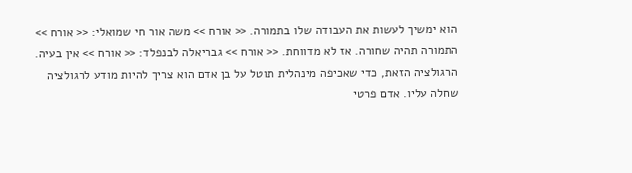הוא ימשיך לעשות את העבודה שלו בתמורה. << אורח >> משה אור חי שמואלי: << אורח >> התמורה תהיה שחורה. אז לא מדווחת. << אורח >> גבריאלה לבנפלד: << אורח >> אין בעיה. הרגולציה הזאת, כדי שאכיפה מינהלית תוטל על בן אדם הוא צריך להיות מודע לרגולציה שחלה עליו. אדם פרטי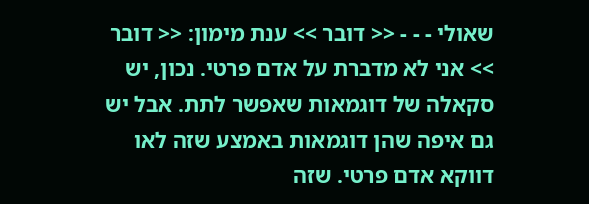שאולי - - - << דובר >> ענת מימון: << דובר >> אני לא מדברת על אדם פרטי. נכון, יש סקאלה של דוגמאות שאפשר לתת. אבל יש גם איפה שהן דוגמאות באמצע שזה לאו דווקא אדם פרטי. שזה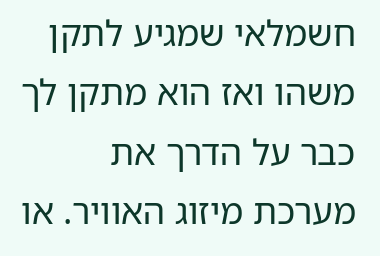חשמלאי שמגיע לתקן משהו ואז הוא מתקן לך כבר על הדרך את מערכת מיזוג האוויר. או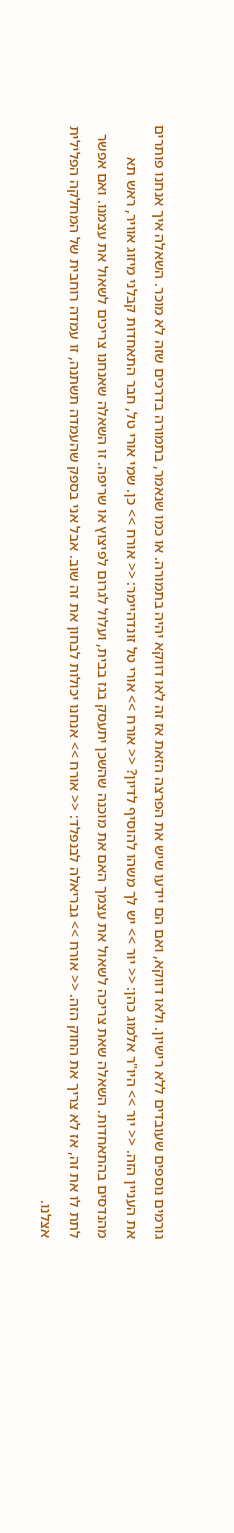גורמים נוספים שעובדים ללא רישיון. ולאו דווקא, ואם הם יידעו שיש את הפרצה הזאת אז זה לאו דווקא יהיה בתמורה. או כמו שנאמר, בתמורה בדרכים שזה לא מוכר. השאלה איך אנחנו פותרים את העניין הזה. << יור >> היו"ר אלמוג כהן: << יור >> יש לך משהו להוסיף לדיון? << אורח >> אורי טל זונדהיימר: << אורח >> כן. שמי אורי טל, חבר התאחדות קבלני מיזוג אוויר, ראש תא מהנדסים בהתאחדות. השאלה שאת צריכה לשאול את עצמך האם את מוכנה שהשכן יתעסק בגז בבית, ועלול לגרום לפיצוץ או שריפה. זו השאלה שאנחנו צריכים לשאול את עצמנו. ואם אפשר לתת לו את זה, אז לא צריך את החוק הזה. << אורח >> גבריאלה לבנפלד: << אורח >> אנחנו יכולות לבחון את זה שוב. אבל אני בספק שהעמדה תשתנה, זו עמדה רוחבית של המחלקה הפלילית אצלנו.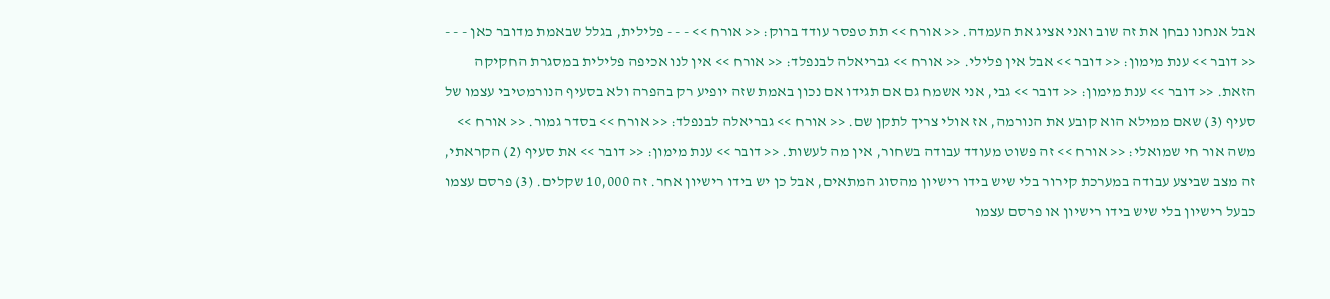אבל אנחנו נבחן את זה שוב ואני אציג את העמדה. << אורח >> תת טפסר עודד ברוק: << אורח >> - - - פלילית, בגלל שבאמת מדובר כאן - - - << דובר >> ענת מימון: << דובר >> אבל אין פלילי. << אורח >> גבריאלה לבנפלד: << אורח >> אין לנו אכיפה פלילית במסגרת החקיקה הזאת. << דובר >> ענת מימון: << דובר >> גבי, אני אשמח גם אם תגידו אם נכון באמת שזה יופיע רק בהפרה ולא בסעיף הנורמטיבי עצמו של סעיף (3) שאם ממילא הוא קובע את הנורמה, אז אולי צריך לתקן שם. << אורח >> גבריאלה לבנפלד: << אורח >> בסדר גמור. << אורח >> משה אור חי שמואלי: << אורח >> זה פשוט מעודד עבודה בשחור, אין מה לעשות. << דובר >> ענת מימון: << דובר >> את סעיף (2) הקראתי, זה מצב שביצע עבודה במערכת קירור בלי שיש בידו רישיון מהסוג המתאים, אבל כן יש בידו רישיון אחר. זה 10,000 שקלים. (3) פרסם עצמו כבעל רישיון בלי שיש בידו רישיון או פרסם עצמו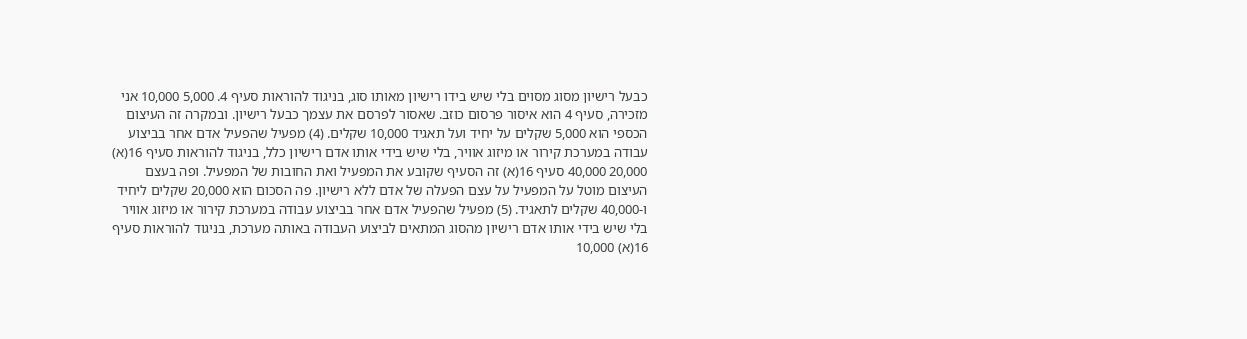כבעל רישיון מסוג מסוים בלי שיש בידו רישיון מאותו סוג, בניגוד להוראות סעיף 4. 5,000 10,000 אני מזכירה, סעיף 4 הוא איסור פרסום כוזב. שאסור לפרסם את עצמך כבעל רישיון. ובמקרה זה העיצום הכספי הוא 5,000 שקלים על יחיד ועל תאגיד 10,000 שקלים. (4) מפעיל שהפעיל אדם אחר בביצוע עבודה במערכת קירור או מיזוג אוויר, בלי שיש בידי אותו אדם רישיון כלל, בניגוד להוראות סעיף 16(א) 20,000 40,000 סעיף 16(א) זה הסעיף שקובע את המפעיל ואת החובות של המפעיל. ופה בעצם העיצום מוטל על המפעיל על עצם הפעלה של אדם ללא רישיון. פה הסכום הוא 20,000 שקלים ליחיד ו-40,000 שקלים לתאגיד. (5) מפעיל שהפעיל אדם אחר בביצוע עבודה במערכת קירור או מיזוג אוויר בלי שיש בידי אותו אדם רישיון מהסוג המתאים לביצוע העבודה באותה מערכת, בניגוד להוראות סעיף 16(א) 10,000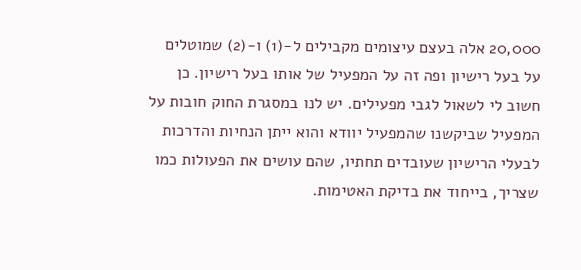20,000 אלה בעצם עיצומים מקבילים ל-(1) ו-(2) שמוטלים על בעל רישיון ופה זה על המפעיל של אותו בעל רישיון. כן חשוב לי לשאול לגבי מפעילים. יש לנו במסגרת החוק חובות על המפעיל שביקשנו שהמפעיל יוודא והוא ייתן הנחיות והדרכות לבעלי הרישיון שעובדים תחתיו, שהם עושים את הפעולות כמו שצריך, בייחוד את בדיקת האטימות.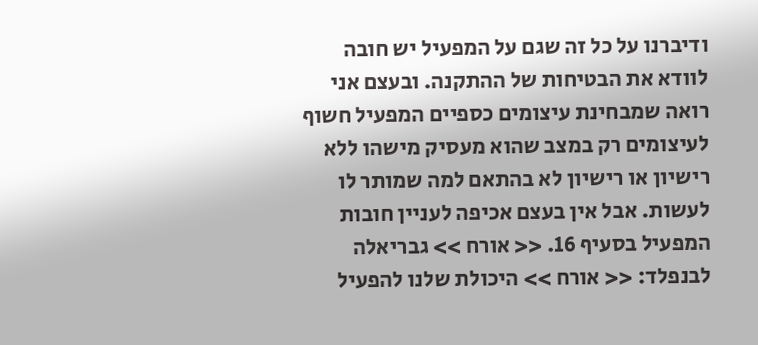ודיברנו על כל זה שגם על המפעיל יש חובה לוודא את הבטיחות של ההתקנה. ובעצם אני רואה שמבחינת עיצומים כספיים המפעיל חשוף לעיצומים רק במצב שהוא מעסיק מישהו ללא רישיון או רישיון לא בהתאם למה שמותר לו לעשות. אבל אין בעצם אכיפה לעניין חובות המפעיל בסעיף 16. << אורח >> גבריאלה לבנפלד: << אורח >> היכולת שלנו להפעיל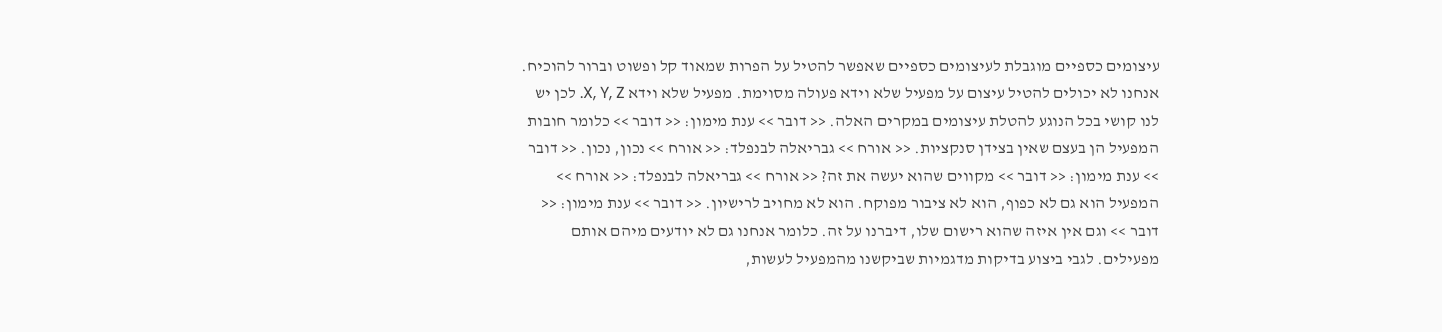עיצומים כספיים מוגבלת לעיצומים כספיים שאפשר להטיל על הפרות שמאוד קל ופשוט וברור להוכיח. אנחנו לא יכולים להטיל עיצום על מפעיל שלא וידא פעולה מסוימת. מפעיל שלא וידא X, Y, Z. לכן יש לנו קושי בכל הנוגע להטלת עיצומים במקרים האלה. << דובר >> ענת מימון: << דובר >> כלומר חובות המפעיל הן בעצם שאין בצידן סנקציות. << אורח >> גבריאלה לבנפלד: << אורח >> נכון, נכון. << דובר >> ענת מימון: << דובר >> מקווים שהוא יעשה את זה? << אורח >> גבריאלה לבנפלד: << אורח >> המפעיל הוא גם לא כפוף, הוא לא ציבור מפוקח. הוא לא מחויב לרישיון. << דובר >> ענת מימון: << דובר >> וגם אין איזה שהוא רישום שלו, דיברנו על זה. כלומר אנחנו גם לא יודעים מיהם אותם מפעילים. לגבי ביצוע בדיקות מדגמיות שביקשנו מהמפעיל לעשות,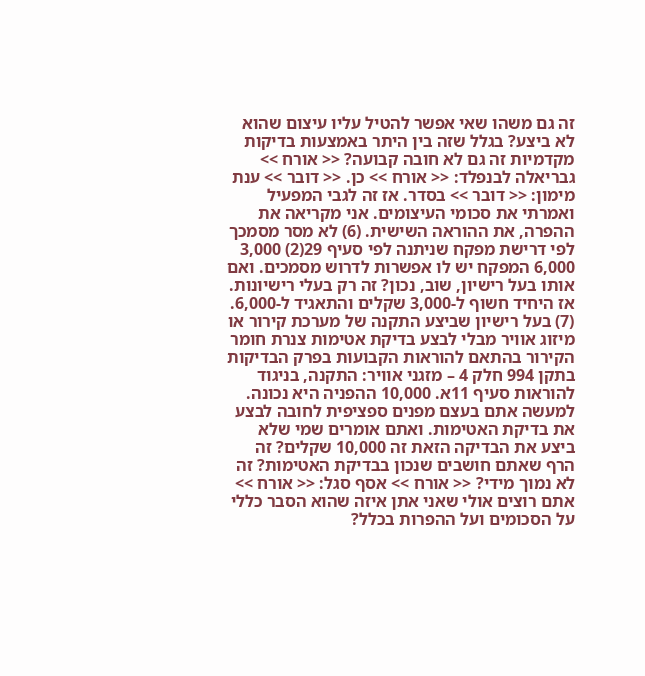זה גם משהו שאי אפשר להטיל עליו עיצום שהוא לא ביצע? בגלל שזה בין היתר באמצעות בדיקות מקדמיות זה גם לא חובה קבועה? << אורח >> גבריאלה לבנפלד: << אורח >> כן. << דובר >> ענת מימון: << דובר >> בסדר. אז זה לגבי המפעיל ואמרתי את סכומי העיצומים. אני מקריאה את ההפרה, את ההוראה השישית. (6) לא מסר מסמכך לפי דרישת מפקח שניתנה לפי סעיף 29(2) 3,000 6,000 המפקח יש לו אפשרות לדרוש מסמכים. ואם אותו בעל רישיון, שוב, נכון? זה רק בעלי רישיונות. אז היחיד חשוף ל-3,000 שקלים והתאגיד ל-6,000. (7) בעל רישיון שביצע התקנה של מערכת קירור או מיזוג אוויר מבלי לבצע בדיקת אטימות צנרת חומר הקירור בהתאם להוראות הקבועות בפרק הבדיקות בתקן 994 חלק 4 – מזגני אוויר: התקנה, בניגוד להוראות סעיף 11א. 10,000 ההפניה היא נכונה. למעשה אתם בעצם מפנים ספציפית לחובה לבצע את בדיקת האטימות. ואתם אומרים שמי שלא ביצע את הבדיקה הזאת זה 10,000 שקלים? זה הרף שאתם חושבים שנכון בבדיקת האטימות? זה לא נמוך מידי? << אורח >> אסף סגל: << אורח >> אתם רוצים אולי שאני אתן איזה שהוא הסבר כללי על הסכומים ועל ההפרות בכלל?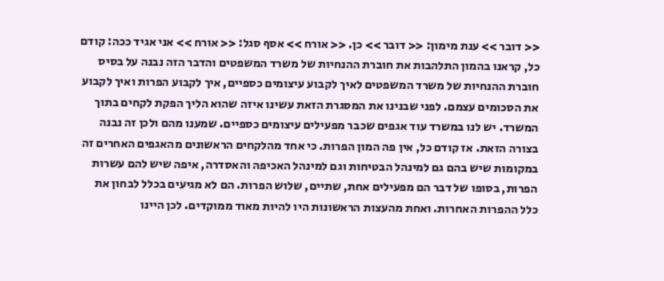<< דובר >> ענת מימון: << דובר >> כן. << אורח >> אסף סגל: << אורח >> אני אגיד ככה: קודם כל, קראנו בהמון התלהבות את חוברת ההנחיות של משרד המשפטים והדבר הזה נבנה על בסיס חוברת ההנחיות של משרד המשפטים לאיך לקבוע עיצומים כספיים, איך לקבוע הפרות ואיך לקבוע את הסכומים עצמם. לפני שבנינו את המסגרת הזאת עשינו איזה שהוא הליך הפקת לקחים בתוך המשרד. יש לנו במשרד עוד אגפים שכבר מפעילים עיצומים כספיים. שמענו מהם ולכן זה נבנה בצורה הזאת. אז קודם כל, אין פה המון הפרות. כי אחד מהלקחים הראשונים מהאגפים האחרים זה במקומות שיש בהם גם למינהל הבטיחות וגם למינהל האכיפה והאסדרה, איפה שיש להם עשרות הפרות, בסופו של דבר הם מפעילים אחת, שתיים, שלוש הפרות. הם לא מגיעים בכלל לבחון את כלל ההפרות האחרות. ואחת מהעצות הראשונות היו להיות מאוד ממוקדים. לכן היינו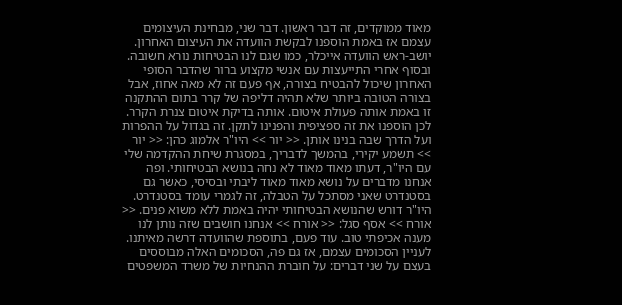מאוד ממוקדים, זה דבר ראשון. דבר שני, מבחינת העיצומים עצמם אז באמת הוספנו לבקשת הוועדה את העיצום האחרון. יושב-ראש הוועדה אייכלר, כמו שגם לנו הבטיחות נורא חשובה. ובסוף אחרי התייעצות עם אנשי מקצוע ברור שהדבר הסופי האחרון שיכול להבטיח בצורה, אף פעם זה לא מאה אחוז, אבל בצורה הטובה ביותר שלא תהיה דליפה של קרר בתום ההתקנה זו באמת אותה פעולת איטום. אותה בדיקת איטום צנרת הקרר. לכן הוספנו את זה ספציפית והפנינו לתקן. זה בגדול על ההפרות ועל הדרך שבה בנינו אותן. << יור >> היו"ר אלמוג כהן: << יור >> תשמע יקירי, בהמשך לדבריך, במסגרת שיחת ההקדמה שלי עם היו"ר, דעתו מאוד מאוד לא נחה בנושא הבטיחותי. ופה אנחנו מדברים על נושא מאוד מאוד ליבתי ובסיסי, כאשר גם בסטנדרט שאני מסתכל על הטבלה, זה לגמרי עומד בסטנדרט. היו"ר דורש שהנושא הבטיחותי יהיה באמת ללא משוא פנים. << אורח >> אסף סגל: << אורח >> אנחנו חושבים שזה נותן לנו מענה אכיפתי טוב. עוד פעם, בתוספת שהוועדה דרשה מאיתנו. לעניין הסכומים עצמם, אז גם פה, הסכומים האלה מבוססים בעצם על שני דברים: על חוברת ההנחיות של משרד המשפטים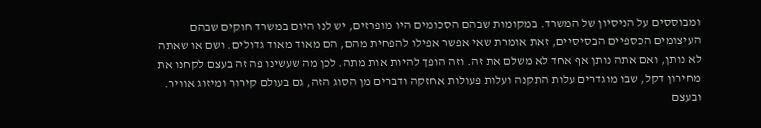ומבוססים על הניסיון של המשרד. במקומות שבהם הסכומים היו מופרזים, יש לנו היום במשרד חוקים שבהם העיצומים הכספיים הבסיסיים, זאת אומרת שאי אפשר אפילו להפחית מהם, הם מאוד מאוד גדולים. ושם או שאתה לא נותן, ואם אתה נותן אף אחד לא משלם את זה. וזה הופך להיות אות מתה. לכן מה שעשינו פה זה בעצם לקחנו את מחירון דקל, שבו מוגדרים עלות התקנה ועלות פעולות אחזקה ודברים מן הסוג הזה, גם בעולם קירור ומיזוג אוויר. ובעצם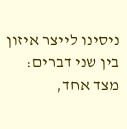ניסינו לייצר איזון בין שני דברים: מצד אחד,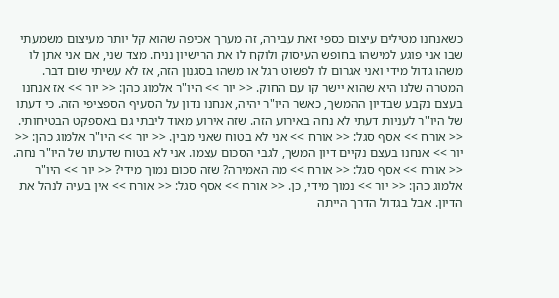כשאנחנו מטילים עיצום כספי זאת עבירה, זה מערך אכיפה שהוא קל יותר מעיצום משמעתי שבו אני פוגע למישהו בחופש העיסוק ולוקח לו את הרישיון נניח. מצד שני, אם אני אתן לו משהו גדול מידי ואני אגרום לו לפשוט רגל או משהו בסגנון הזה, אז לא עשיתי שום דבר. המטרה שלנו היא שהוא יישר קו עם החוק. << יור >> היו"ר אלמוג כהן: << יור >> אז אנחנו בעצם נקבע שבדיון ההמשך, כאשר היו"ר יהיה, אנחנו נדון על הסעיף הספציפי הזה. כי דעתו של היו"ר לעניות דעתי לא נחה באירוע הזה. שזה אירוע מאוד ליבתי גם באספקט הבטיחותי. << אורח >> אסף סגל: << אורח >> אני לא בטוח שאני מבין. << יור >> היו"ר אלמוג כהן: << יור >> אנחנו בעצם נקיים דיון המשך, לגבי הסכום עצמו. אני לא בטוח שדעתו של היו"ר נחה. << אורח >> אסף סגל: << אורח >> מה האמירה? שזה סכום נמוך מידי? << יור >> היו"ר אלמוג כהן: << יור >> נמוך מידי, כן. << אורח >> אסף סגל: << אורח >> אין בעיה לנהל את הדיון. אבל בגדול הדרך הייתה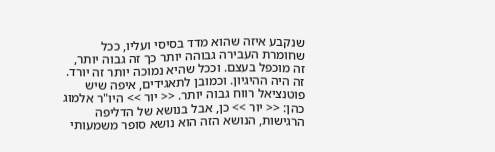שנקבע איזה שהוא מדד בסיסי ועליו, ככל שחומרת העבירה גבוהה יותר כך זה גבוה יותר, זה מוכפל בעצם. וככל שהיא נמוכה יותר זה יורד. זה היה ההיגיון. וכמובן לתאגידים, איפה שיש פוטנציאל רווח גבוה יותר. << יור >> היו"ר אלמוג כהן: << יור >> כן, אבל בנושא של הדליפה הרגישות, הנושא הזה הוא נושא סופר משמעותי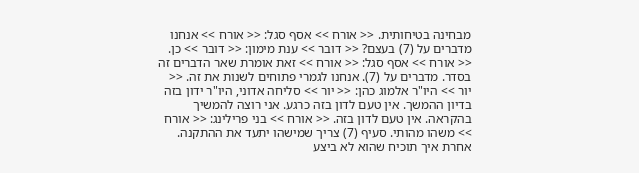מבחינה בטיחותית. << אורח >> אסף סגל: << אורח >> אנחנו מדברים על (7) בעצם? << דובר >> ענת מימון: << דובר >> כן. << אורח >> אסף סגל: << אורח >> זאת אומרת שאר הדברים זה בסדר. מדברים על (7). אנחנו לגמרי פתוחים לשנות את זה. << יור >> היו"ר אלמוג כהן: << יור >> סליחה אדוני, היו"ר ידון בזה בדיון ההמשך. אין טעם לדון בזה כרגע. אני רוצה להמשיך בהקראה. אין טעם לדון בזה. << אורח >> בני פרילינג: << אורח >> משהו מהותי. סעיף (7) צריך שמישהו יתעד את ההתקנה. אחרת איך תוכיח שהוא לא ביצע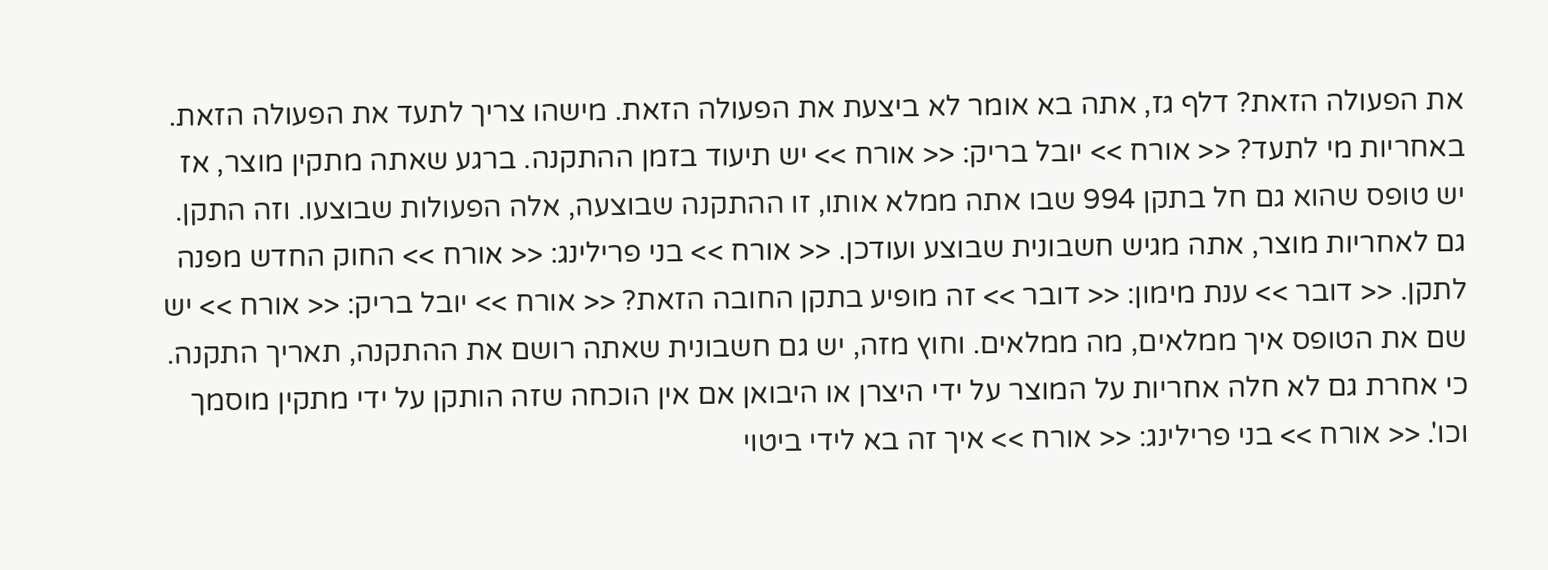את הפעולה הזאת? דלף גז, אתה בא אומר לא ביצעת את הפעולה הזאת. מישהו צריך לתעד את הפעולה הזאת. באחריות מי לתעד? << אורח >> יובל בריק: << אורח >> יש תיעוד בזמן ההתקנה. ברגע שאתה מתקין מוצר, אז יש טופס שהוא גם חל בתקן 994 שבו אתה ממלא אותו, זו ההתקנה שבוצעה, אלה הפעולות שבוצעו. וזה התקן. גם לאחריות מוצר, אתה מגיש חשבונית שבוצע ועודכן. << אורח >> בני פרילינג: << אורח >> החוק החדש מפנה לתקן. << דובר >> ענת מימון: << דובר >> זה מופיע בתקן החובה הזאת? << אורח >> יובל בריק: << אורח >> יש שם את הטופס איך ממלאים, מה ממלאים. וחוץ מזה, יש גם חשבונית שאתה רושם את ההתקנה, תאריך התקנה. כי אחרת גם לא חלה אחריות על המוצר על ידי היצרן או היבואן אם אין הוכחה שזה הותקן על ידי מתקין מוסמך וכו'. << אורח >> בני פרילינג: << אורח >> איך זה בא לידי ביטוי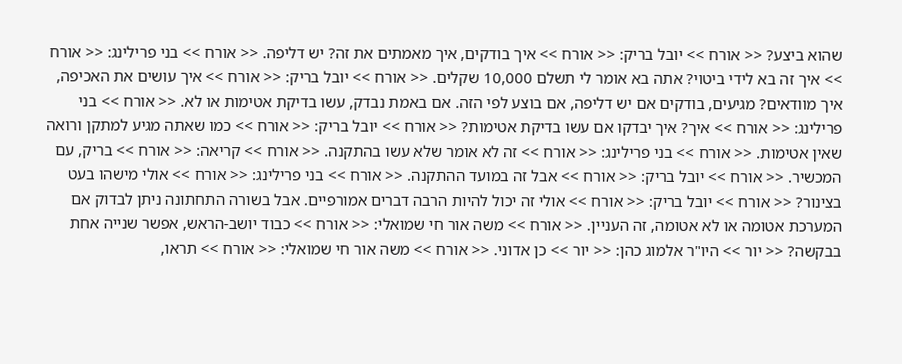שהוא ביצע? << אורח >> יובל בריק: << אורח >> איך בודקים, איך מאמתים את זה? יש דליפה. << אורח >> בני פרילינג: << אורח >> איך זה בא לידי ביטוי? אתה בא אומר לי תשלם 10,000 שקלים. << אורח >> יובל בריק: << אורח >> איך עושים את האכיפה, איך מוודאים? מגיעים, בודקים אם יש דליפה, אם בוצע לפי הזה. אם באמת נבדק, עשו בדיקת אטימות או לא. << אורח >> בני פרילינג: << אורח >> איך? איך יבדקו אם עשו בדיקת אטימות? << אורח >> יובל בריק: << אורח >> כמו שאתה מגיע למתקן ורואה שאין אטימות. << אורח >> בני פרילינג: << אורח >> זה לא אומר שלא עשו בהתקנה. << אורח >> קריאה: << אורח >> בריק, עם המכשיר. << אורח >> יובל בריק: << אורח >> אבל זה במועד ההתקנה. << אורח >> בני פרילינג: << אורח >> אולי מישהו בעט בצינור? << אורח >> יובל בריק: << אורח >> אולי זה יכול להיות הרבה דברים אמורפיים. אבל בשורה התחתונה ניתן לבדוק אם המערכת אטומה או לא אטומה, זה העניין. << אורח >> משה אור חי שמואלי: << אורח >> כבוד יושב-הראש, אפשר שנייה אחת בבקשה? << יור >> היו"ר אלמוג כהן: << יור >> כן אדוני. << אורח >> משה אור חי שמואלי: << אורח >> תראו,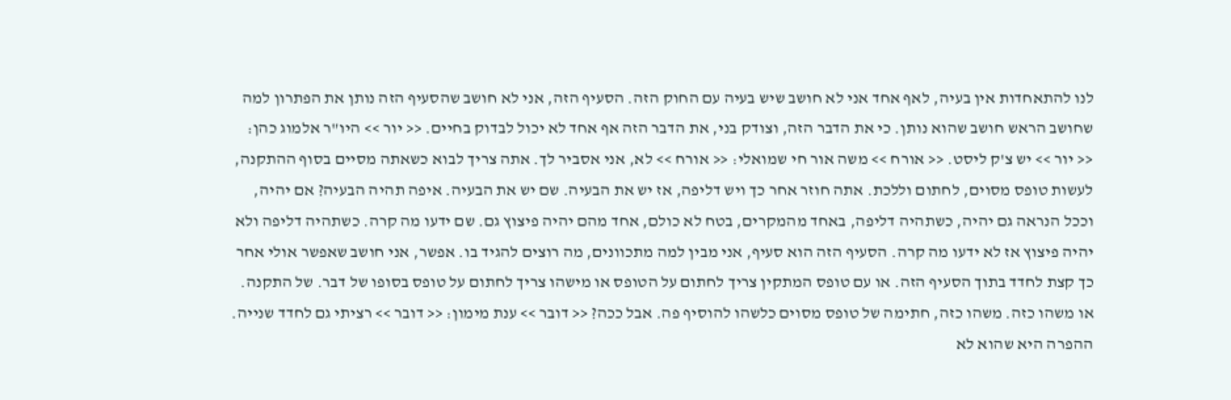לנו להתאחדות אין בעיה, לאף אחד אני לא חושב שיש בעיה עם החוק הזה. הסעיף הזה, אני לא חושב שהסעיף הזה נותן את הפתרון למה שחושב הראש חושב שהוא נותן. כי את הדבר הזה, וצודק בני, את הדבר הזה אף אחד לא יכול לבדוק בחיים. << יור >> היו"ר אלמוג כהן: << יור >> יש צ'ק ליסט. << אורח >> משה אור חי שמואלי: << אורח >> לא, אני אסביר לך. אתה צריך לבוא כשאתה מסיים בסוף ההתקנה, לעשות טופס מסוים, לחתום וללכת. אתה חוזר אחר כך ויש דליפה, אז יש את הבעיה. שם יש את הבעיה. איפה תהיה הבעיה? אם יהיה, וככל הנראה גם יהיה, כשתהיה דליפה, באחד מהמקרים, בטח לא כולם, אחד מהם יהיה פיצוץ גם. שם ידעו מה קרה. כשתהיה דליפה ולא יהיה פיצוץ אז לא ידעו מה קרה. הסעיף הזה הוא סעיף, אני מבין למה מתכוונים, מה רוצים להגיד בו. אפשר, אני חושב שאפשר אולי אחר כך קצת לחדד בתוך הסעיף הזה. או עם טופס המתקין צריך לחתום על הטופס או מישהו צריך לחתום על טופס בסופו של דבר. של התקנה. או משהו כזה. משהו כזה, חתימה של טופס מסוים כלשהו להוסיף פה. אבל ככה? << דובר >> ענת מימון: << דובר >> רציתי גם לחדד שנייה. ההפרה היא שהוא לא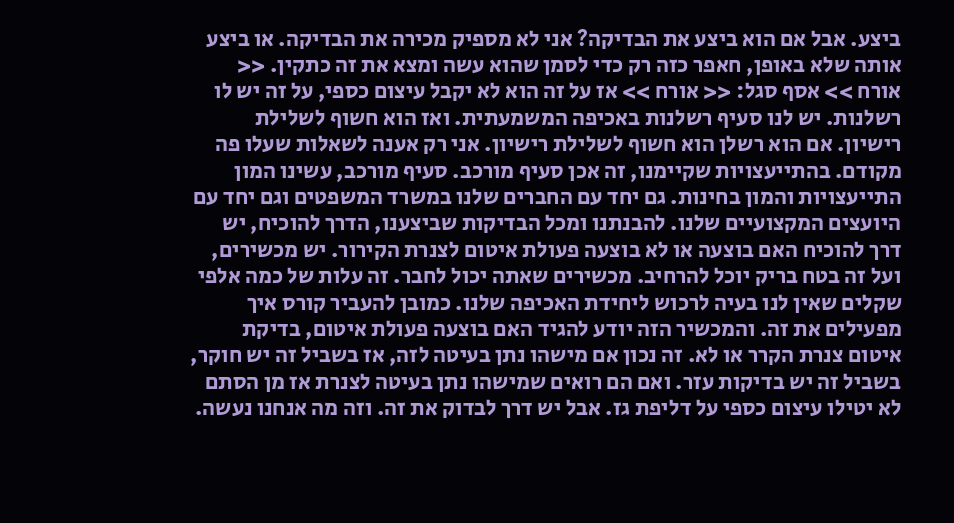ביצע. אבל אם הוא ביצע את הבדיקה? אני לא מספיק מכירה את הבדיקה. או ביצע אותה שלא באופן, חאפר כזה רק כדי לסמן שהוא עשה ומצא את זה כתקין. << אורח >> אסף סגל: << אורח >> אז על זה הוא לא יקבל עיצום כספי, על זה יש לו רשלנות. יש לנו סעיף רשלנות באכיפה המשמעתית. ואז הוא חשוף לשלילת רישיון. אם הוא רשלן הוא חשוף לשלילת רישיון. אני רק אענה לשאלות שעלו פה מקודם. בהתייעצויות שקיימנו, זה אכן סעיף מורכב. סעיף מורכב, עשינו המון התייעצויות והמון בחינות. גם יחד עם החברים שלנו במשרד המשפטים וגם יחד עם היועצים המקצועיים שלנו. להבנתנו ומכל הבדיקות שביצענו, הדרך להוכיח, יש דרך להוכיח האם בוצעה או לא בוצעה פעולת איטום לצנרת הקירור. יש מכשירים, ועל זה בטח בריק יוכל להרחיב. מכשירים שאתה יכול לחבר. זה עלות של כמה אלפי שקלים שאין לנו בעיה לרכוש ליחידת האכיפה שלנו. כמובן להעביר קורס איך מפעילים את זה. והמכשיר הזה יודע להגיד האם בוצעה פעולת איטום, בדיקת איטום צנרת הקרר או לא. זה נכון אם מישהו נתן בעיטה לזה, אז בשביל זה יש חוקר, בשביל זה יש בדיקות עזר. ואם הם רואים שמישהו נתן בעיטה לצנרת אז מן הסתם לא יטילו עיצום כספי על דליפת גז. אבל יש דרך לבדוק את זה. וזה מה אנחנו נעשה.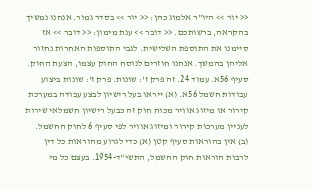<< יור >> היו"ר אלמוג כהן: << יור >> בסדר גמור. אנחנו נמשיך בהקראה, ברשותכם. << דובר >> ענת מימון: << דובר >> אז סיימנו את התוספת השלישית. לגבי התוספות האחרות נחזור אליהן בהמשך. אנחנו חוזרים לנוסח החוק עצמו, הצעת החוק. סעיף 56א. עמוד 24. זה פרק ז': שונות. פרק ז': שונות ביצוע עבודות חשמל 56א. (א) ייראו בעל רישיון לבצע עבודה במערכת קירור או מיזוג אוויר מכוח חוק זה כבעל רישיון חשמלאי שירות לעניין מערכות קירור ומיזוג אוויר לפי סעיף 6 לחוק החשמל. (ב) אין בהוראות סעיף קטן (א) כדי לגרוע מהוראות כל דין לרבות הוראות חוק החשמל, התשי"ד-1954. בעצם כל מי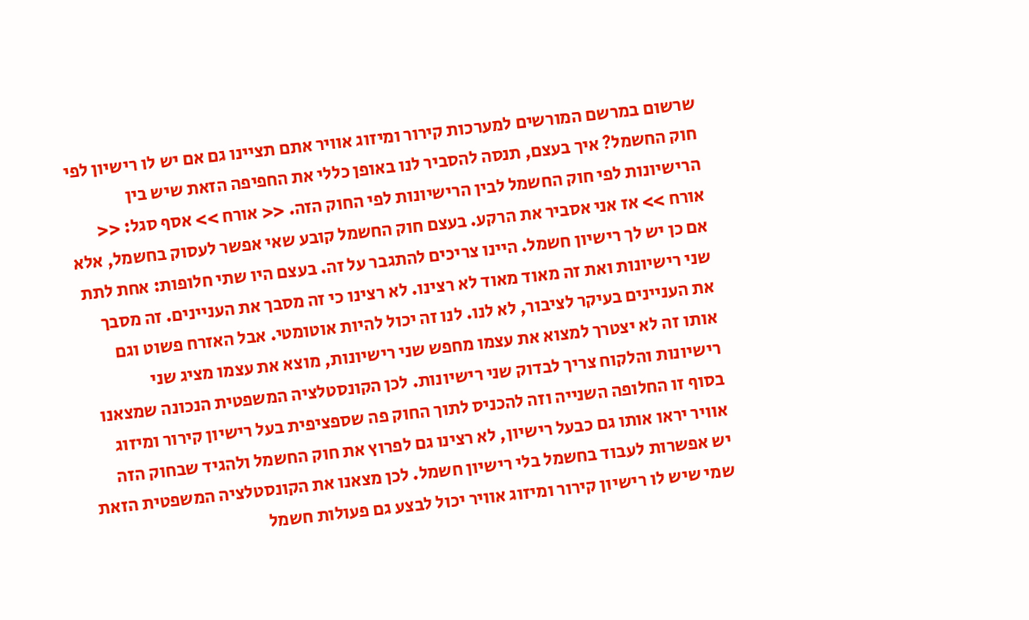שרשום במרשם המורשים למערכות קירור ומיזוג אוויר אתם תציינו גם אם יש לו רישיון לפי חוק החשמל? איך בעצם, תנסה להסביר לנו באופן כללי את החפיפה הזאת שיש בין הרישיונות לפי חוק החשמל לבין הרישיונות לפי החוק הזה. << אורח >> אסף סגל: << אורח >> אז אני אסביר את הרקע. בעצם חוק החשמל קובע שאי אפשר לעסוק בחשמל, אלא אם כן יש לך רישיון חשמל. היינו צריכים להתגבר על זה. בעצם היו שתי חלופות: אחת לתת שני רישיונות ואת זה מאוד מאוד לא רצינו. לא רצינו כי זה מסבך את העניינים. זה מסבך את העניינים בעיקר לציבור, לא לנו. לנו זה יכול להיות אוטומטי. אבל האזרח פשוט וגם אותו זה לא יצטרך למצוא את עצמו מחפש שני רישיונות, מוצא את עצמו מציג שני רישיונות והלקוח צריך לבדוק שני רישיונות. לכן הקונסטלציה המשפטית הנכונה שמצאנו בסוף זו החלופה השנייה וזה להכניס לתוך החוק פה שספציפית בעל רישיון קירור ומיזוג אוויר יראו אותו גם כבעל רישיון, לא רצינו גם לפרוץ את חוק החשמל ולהגיד שבחוק הזה יש אפשרות לעבוד בחשמל בלי רישיון חשמל. לכן מצאנו את הקונסטלציה המשפטית הזאת שמי שיש לו רישיון קירור ומיזוג אוויר יכול לבצע גם פעולות חשמל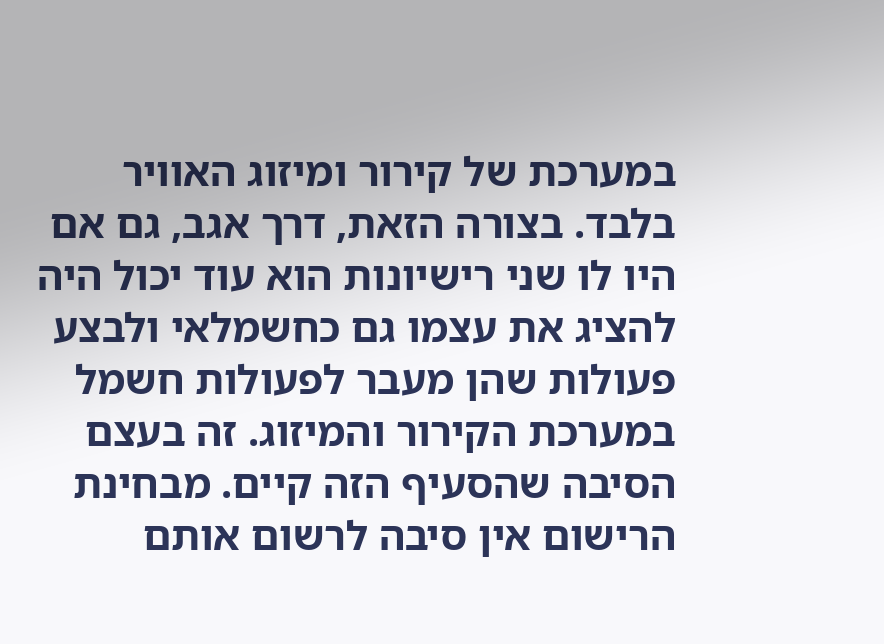במערכת של קירור ומיזוג האוויר בלבד. בצורה הזאת, דרך אגב, גם אם היו לו שני רישיונות הוא עוד יכול היה להציג את עצמו גם כחשמלאי ולבצע פעולות שהן מעבר לפעולות חשמל במערכת הקירור והמיזוג. זה בעצם הסיבה שהסעיף הזה קיים. מבחינת הרישום אין סיבה לרשום אותם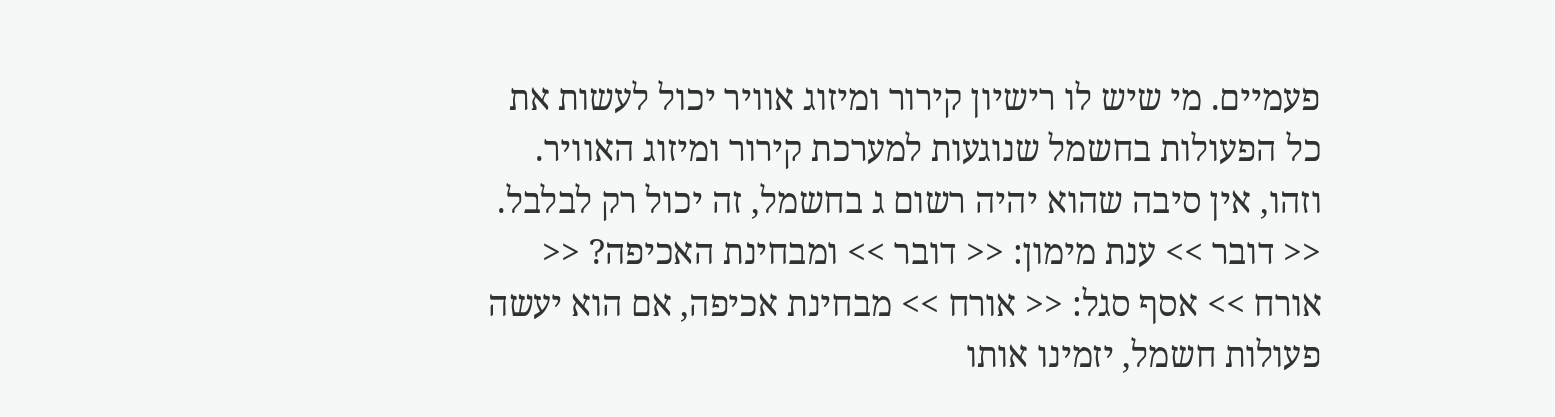פעמיים. מי שיש לו רישיון קירור ומיזוג אוויר יכול לעשות את כל הפעולות בחשמל שנוגעות למערכת קירור ומיזוג האוויר. וזהו, אין סיבה שהוא יהיה רשום ג בחשמל, זה יכול רק לבלבל. << דובר >> ענת מימון: << דובר >> ומבחינת האכיפה? << אורח >> אסף סגל: << אורח >> מבחינת אכיפה, אם הוא יעשה פעולות חשמל, יזמינו אותו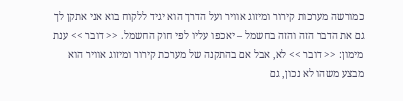כמורשה מערכות קירור ומיזוג אוויר ועל הדרך הוא יגיד ללקוח בוא אני אתקן לך גם את הדבר הזה והזה בחשמל – יאכפו עליו לפי חוק החשמל. << דובר >> ענת מימון: << דובר >> לא, אבל אם בהתקנה של מערכת קירור ומיזוג אוויר הוא מבצע משהו לא נכון, גם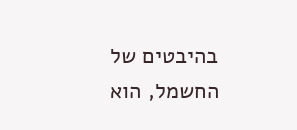בהיבטים של החשמל, הוא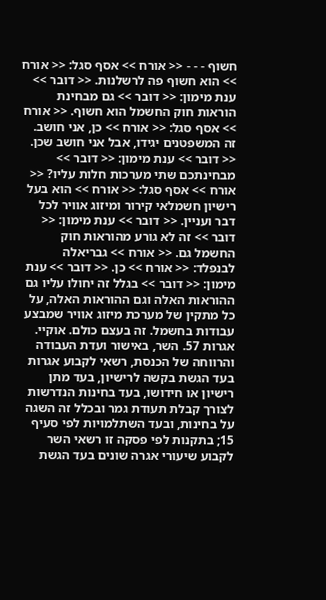חשוף - - - << אורח >> אסף סגל: << אורח >> הוא חשוף פה לרשלנות. << דובר >> ענת מימון: << דובר >> גם מבחינת הוראות חוק החשמל הוא חשוף. << אורח >> אסף סגל: << אורח >> כן, אני חושב. זה המשפטנים יגידו, אבל אני חושב שכן. << דובר >> ענת מימון: << דובר >> מבחינתכם שתי מערכות חלות עליו? << אורח >> אסף סגל: << אורח >> הוא בעל רישיון חשמלאי קירור ומיזוג אוויר לכל דבר ועניין. << דובר >> ענת מימון: << דובר >> זה לא גורע מהוראות חוק החשמל גם. << אורח >> גבריאלה לבנפלד: << אורח >> כן. << דובר >> ענת מימון: << דובר >> בגלל זה יחולו עליו גם ההוראות האלה וגם ההוראות האלה, על כל מתקין של מערכת מיזוג אוויר שמבצע עבודות בחשמל. זה בעצם כולם. אוקיי. אגרות 57. השר, באישור ועדת העבודה והרווחה של הכנסת, רשאי לקבוע אגרות בעד הגשת בקשה לרישיון, בעד מתן רישיון או חידושו, בעד בחינות הנדרשות לצורך קבלת תעודת גמר ובכלל זה השגה על בחינות, ובעד השתלמויות לפי סעיף 15; בתקנות לפי פסקה זו רשאי השר לקבוע שיעורי אגרה שונים בעד הגשת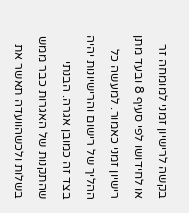בקשה לרישיון זמני למומחה זר או לחידושו לפי סעיף 8 ובעד מתן רישיון זמני כאמור. למעשה כל ההליך של רישום והרישיונות יהיה בצד זה כמובן אגרה. הבנתי שהתקנות של האגרות כבר ממש בשלות ולכשהוועדה תאשר את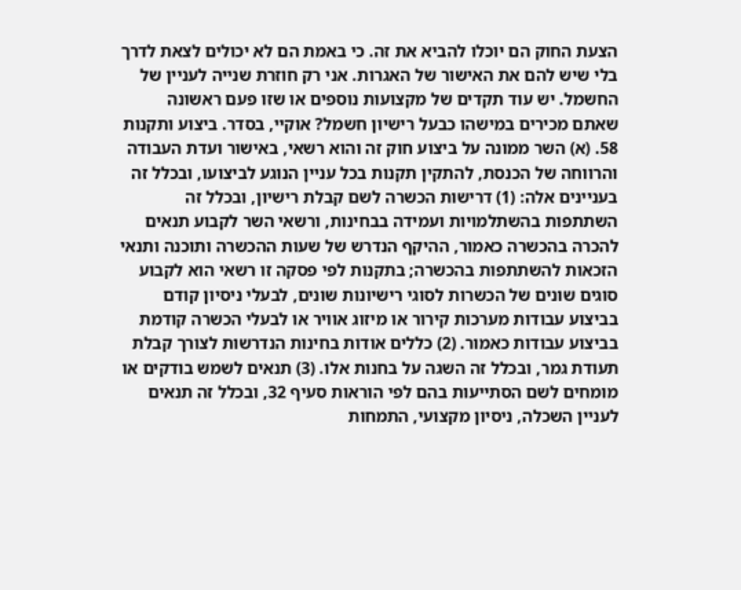הצעת החוק הם יוכלו להביא את זה. כי באמת הם לא יכולים לצאת לדרך בלי שיש להם את האישור של האגרות. אני רק חוזרת שנייה לעניין של החשמל. יש עוד תקדים של מקצועות נוספים או שזו פעם ראשונה שאתם מכירים במישהו כבעל רישיון חשמל? אוקיי, בסדר. ביצוע ותקנות 58. (א) השר ממונה על ביצוע חוק זה והוא רשאי, באישור ועדת העבודה והרווחה של הכנסת, להתקין תקנות בכל עניין הנוגע לביצועו, ובכלל זה בעניינים אלה: (1) דרישות הכשרה לשם קבלת רישיון, ובכלל זה השתתפות בהשתלמויות ועמידה בבחינות, ורשאי השר לקבוע תנאים להכרה בהכשרה כאמור, ההיקף הנדרש של שעות ההכשרה ותוכנה ותנאי הזכאות להשתתפות בהכשרה; בתקנות לפי פסקה זו רשאי הוא לקבוע סוגים שונים של הכשרות לסוגי רישיונות שונים, לבעלי ניסיון קודם בביצוע עבודות מערכות קירור או מיזוג אוויר או לבעלי הכשרה קודמת בביצוע עבודות כאמור. (2) כללים אודות בחינות הנדרשות לצורך קבלת תעודת גמר, ובכלל זה השגה על בחנות אלו. (3) תנאים לשמש בודקים או מומחים לשם הסתייעות בהם לפי הוראות סעיף 32, ובכלל זה תנאים לעניין השכלה, ניסיון מקצועי, התמחות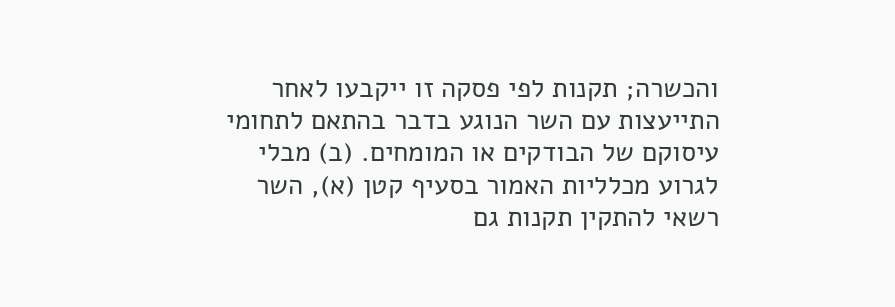והכשרה; תקנות לפי פסקה זו ייקבעו לאחר התייעצות עם השר הנוגע בדבר בהתאם לתחומי עיסוקם של הבודקים או המומחים. (ב) מבלי לגרוע מכלליות האמור בסעיף קטן (א), השר רשאי להתקין תקנות גם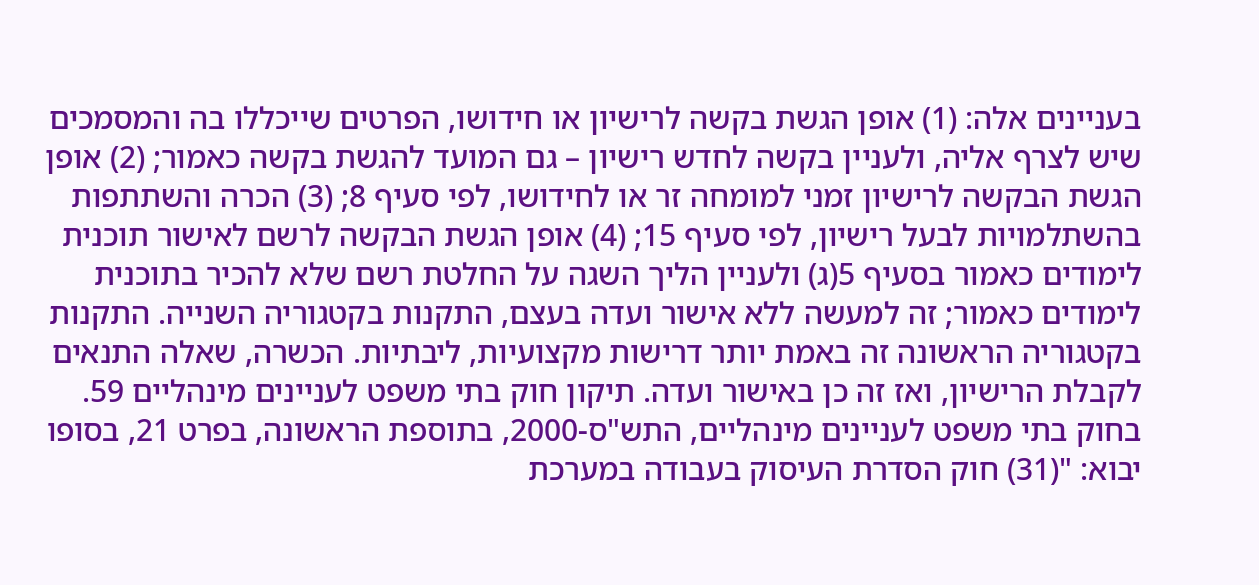בעניינים אלה: (1) אופן הגשת בקשה לרישיון או חידושו, הפרטים שייכללו בה והמסמכים שיש לצרף אליה, ולעניין בקשה לחדש רישיון – גם המועד להגשת בקשה כאמור; (2) אופן הגשת הבקשה לרישיון זמני למומחה זר או לחידושו, לפי סעיף 8; (3) הכרה והשתתפות בהשתלמויות לבעל רישיון, לפי סעיף 15; (4) אופן הגשת הבקשה לרשם לאישור תוכנית לימודים כאמור בסעיף 5(ג) ולעניין הליך השגה על החלטת רשם שלא להכיר בתוכנית לימודים כאמור; זה למעשה ללא אישור ועדה בעצם, התקנות בקטגוריה השנייה. התקנות בקטגוריה הראשונה זה באמת יותר דרישות מקצועיות, ליבתיות. הכשרה, שאלה התנאים לקבלת הרישיון, ואז זה כן באישור ועדה. תיקון חוק בתי משפט לעניינים מינהליים 59. בחוק בתי משפט לעניינים מינהליים, התש"ס-2000, בתוספת הראשונה, בפרט 21, בסופו יבוא: "(31) חוק הסדרת העיסוק בעבודה במערכת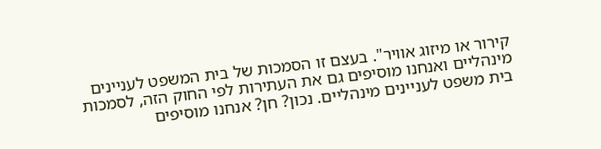קירור או מיזוג אוויר". בעצם זו הסמכות של בית המשפט לעניינים מינהליים ואנחנו מוסיפים גם את העתירות לפי החוק הזה, לסמכות בית משפט לעניינים מינהליים. נכון? חן? אנחנו מוסיפים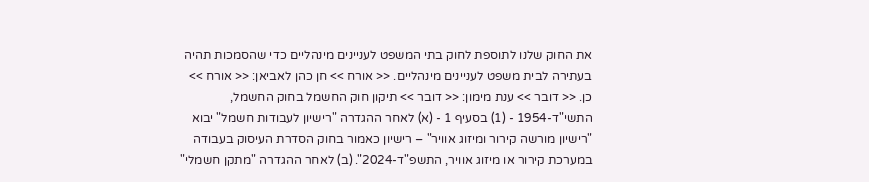את החוק שלנו לתוספת לחוק בתי המשפט לעניינים מינהליים כדי שהסמכות תהיה בעתירה לבית משפט לעניינים מינהליים. << אורח >> חן כהן לאביאן: << אורח >> כן. << דובר >> ענת מימון: << דובר >> תיקון חוק החשמל בחוק החשמל, התשי"ד-1954 - (1) בסעיף 1 - (א) לאחר ההגדרה "רישיון לעבודות חשמל" יבוא "רישיון מורשה קירור ומיזוג אוויר" – רישיון כאמור בחוק הסדרת העיסוק בעבודה במערכת קירור או מיזוג אוויר, התשפ"ד-2024". (ב) לאחר ההגדרה "מתקן חשמלי"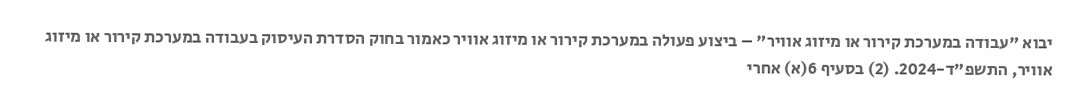יבוא "עבודה במערכת קירור או מיזוג אוויר" – ביצוע פעולה במערכת קירור או מיזוג אוויר כאמור בחוק הסדרת העיסוק בעבודה במערכת קירור או מיזוג אוויר, התשפ"ד-2024. (2) בסעיף 6(א) אחרי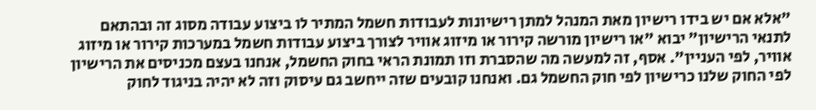"אלא אם יש בידו רישיון מאת המנהל למתן רישיונות לעבודות חשמל המתיר לו ביצוע עבודה מסוג זה ובהתאם לתנאי הרישיון" יבוא "או רישיון מורשה קירור או מיזוג אוויר לצורך ביצוע עבודות חשמל במערכות קירור או מיזוג אוויר, לפי העניין". אסף, זה למעשה מה שהסברת וזו תמונת הראי בחוק החשמל, אנחנו בעצם מכניסים את הרישיון לפי החוק שלנו כרישיון לפי חוק החשמל גם. ואנחנו קובעים שזה ייחשב גם עיסוק וזה לא יהיה בניגוד לחוק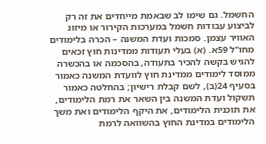החשמל. גם שימו לב שבאמת מייחדים את זה רק לביצוע עבודות חשמל במערכות הקירור או מיזוג האוויר עצמן. סמכות ועדת המשנה – הכרה בלימודים מחו"ל 59א. (א) בעלי תעודות ממדינות חוץ זכאים להגיש בקשה להכיר בתעודה, בהסכמה או בהכשרה ממוסד לימודים ממדינת חוץ לוועדת המשנה כאמור בסעיף 24(ב), לשם קבלת רישיון; בהחלטה כאמור תשקול ועדת המשנה בין השאר את רמת הלימודים, את תוכנית הלימודים, את היקף הלימודים ואת משך הלימודים במדינת החוץ בהשוואה לרמת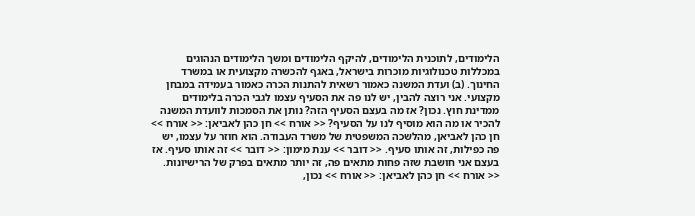הלימודים, לתוכנית הלימודים, להיקף הלימודים ומשך הלימודים הנהוגים במכללות טכנולוגיות מוכרות בישראל, באגף להכשרה מקצועית או במשרד החינוך. (ב) ועדת המשנה כאמור רשאית להתנות הכרה כאמור בעמידה במבחן מקצועי. אני רוצה להבין, יש לנו פה את הסעיף עצמו לגבי הכרה בלימודים ממדינת חוץ. נכון? אז מה בעצם הסעיף הזה? נותן את הסמכות לוועדת המשנה להכיר או מה הוא מוסיף לנו על הסעיף? << אורח >> חן כהן לאביאן: << אורח >> חן כהן לאביאן, מהלשכה המשפטית של משרד העבודה. הוא חוזר על עצמו, יש פה כפילות, זה אותו סעיף. << דובר >> ענת מימון: << דובר >> זה אותו סעיף. אז בעצם אני חושבת שזה פחות מתאים פה, זה יותר מתאים בפרק של הרישיונות. << אורח >> חן כהן לאביאן: << אורח >> נכון,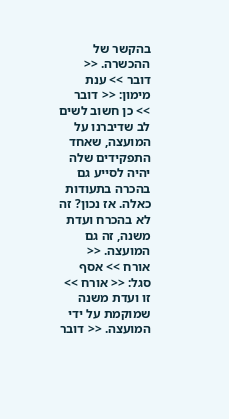בהקשר של ההכשרה. << דובר >> ענת מימון: << דובר >> כן חשוב לשים לב שדיברנו על המועצה, שאחד התפקידים שלה יהיה לסייע גם בהכרה בתעודות כאלה. אז נכון? זה לא בהכרח ועדת משנה, זה גם המועצה. << אורח >> אסף סגל: << אורח >> זו ועדת משנה שמוקמת על ידי המועצה. << דובר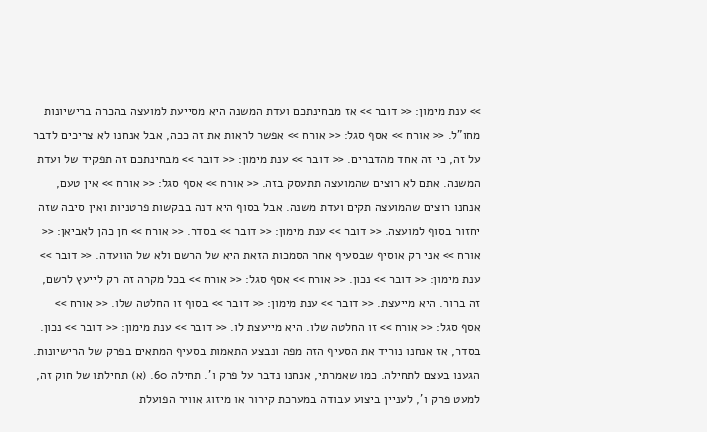>> ענת מימון: << דובר >> אז מבחינתכם ועדת המשנה היא מסייעת למועצה בהכרה ברישיונות מחו"ל. << אורח >> אסף סגל: << אורח >> אפשר לראות את זה ככה, אבל אנחנו לא צריכים לדבר על זה, כי זה אחד מהדברים. << דובר >> ענת מימון: << דובר >> מבחינתכם זה תפקיד של ועדת המשנה. אתם לא רוצים שהמועצה תתעסק בזה. << אורח >> אסף סגל: << אורח >> אין טעם, אנחנו רוצים שהמועצה תקים ועדת משנה. אבל בסוף היא דנה בבקשות פרטניות ואין סיבה שזה יחזור בסוף למועצה. << דובר >> ענת מימון: << דובר >> בסדר. << אורח >> חן כהן לאביאן: << אורח >> אני רק אוסיף שבסעיף אחר הסמכות הזאת היא של הרשם ולא של הוועדה. << דובר >> ענת מימון: << דובר >> נכון. << אורח >> אסף סגל: << אורח >> בכל מקרה זה רק לייעץ לרשם, זה ברור. היא מייעצת. << דובר >> ענת מימון: << דובר >> בסוף זו החלטה שלו. << אורח >> אסף סגל: << אורח >> זו החלטה שלו. היא מייעצת לו. << דובר >> ענת מימון: << דובר >> נכון. בסדר, אז אנחנו נוריד את הסעיף הזה מפה ונבצע התאמות בסעיף המתאים בפרק של הרישיונות. הגענו בעצם לתחילה. כמו שאמרתי, אנחנו נדבר על פרק ו'. תחילה 60. (א) תחילתו של חוק זה, למעט פרק ו', לעניין ביצוע עבודה במערכת קירור או מיזוג אוויר הפועלת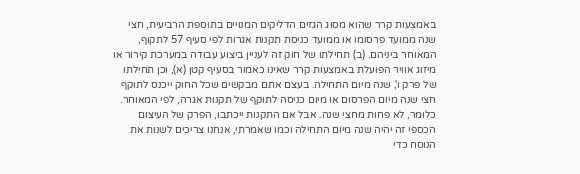באמצעות קרר שהוא מסוג הגזים הדליקים המנויים בתוספת הרביעית, חצי שנה ממועד פרסומו או ממועד כניסת תקנות אגרות לפי סעיף 57 לתקוף, המאוחר ביניהם. (ב) תחילתו של חוק זה לעניין ביצוע עבודה במערכת קירור או מיזוג אוויר הפועלת באמצעות קרר שאינו כאמור בסעיף קטן (א), וכן תחילתו של פרק ו', שנה מיום התחילה. בעצם אתם מבקשים שכל החוק ייכנס לתוקף חצי שנה מיום הפרסום או מיום כניסה לתוקף של תקנות אגרה, לפי המאוחר. כלומר, לא פחות מחצי שנה. אבל אם התקנות ייכתבו, הפרק של העיצום הכספי זה יהיה שנה מיום התחילה וכמו שאמרתי, אנחנו צריכים לשנות את הנוסח כדי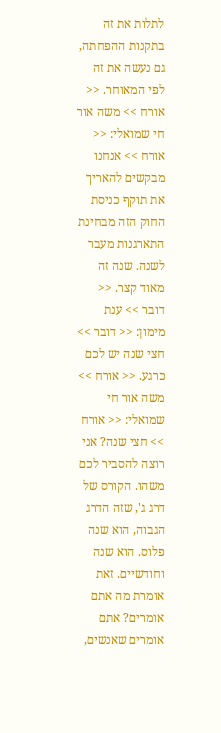לתלות את זה בתקנות ההפחתה, גם נעשה את זה לפי המאוחר. << אורח >> משה אור חי שמואלי: << אורח >> אנחנו מבקשים להאריך את תוקף כניסת החוק הזה מבחינת התארגנות מעבר לשנה. שנה זה מאוד קצר. << דובר >> ענת מימון: << דובר >> חצי שנה יש לכם כרגע. << אורח >> משה אור חי שמואלי: << אורח >> חצי שנה? אני רוצה להסביר לכם משהו. הקורס של דרג ג', שזה הדרג הגבוה, הוא שנה פלוס. הוא שנה וחודשיים. זאת אומרת מה אתם אומרים? אתם אומרים שאנשים,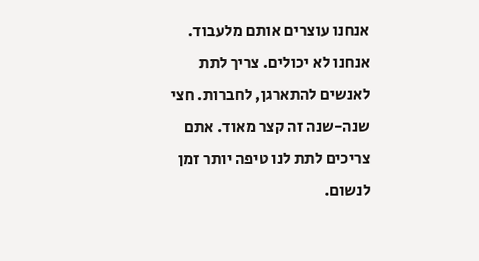אנחנו עוצרים אותם מלעבוד. אנחנו לא יכולים. צריך לתת לאנשים להתארגן, לחברות. חצי שנה-שנה זה קצר מאוד. אתם צריכים לתת לנו טיפה יותר זמן לנשום.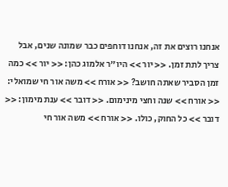אנחנו רוצים את זה, אנחנו דוחפים כבר שמונה שנים, אבל צריך לתת זמן. << יור >> היו"ר אלמוג כהן: << יור >> כמה זמן הסביר שאתה חושב? << אורח >> משה אור חי שמואלי: << אורח >> שנה וחצי מינימום. << דובר >> ענת מימון: << דובר >> כל החוק, כולו. << אורח >> משה אור חי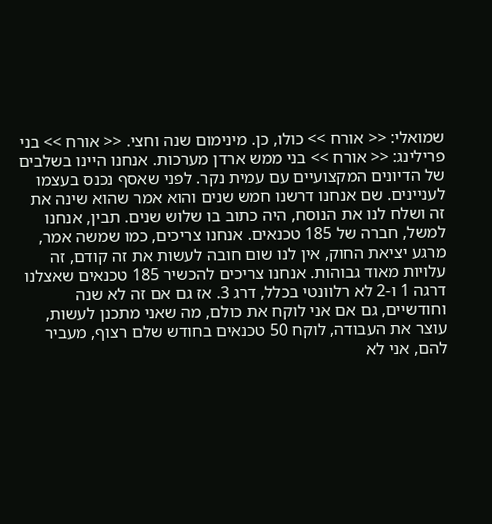שמואלי: << אורח >> כולו, כן. מינימום שנה וחצי. << אורח >> בני פרילינג: << אורח >> בני ממש ארדן מערכות. אנחנו היינו בשלבים של הדיונים המקצועיים עם עמית נקר. לפני שאסף נכנס בעצמו לעניינים. שם אנחנו דרשנו חמש שנים והוא אמר שהוא שינה את זה ושלח לנו את הנוסח, היה כתוב בו שלוש שנים. תבין, אנחנו למשל, חברה של 185 טכנאים. אנחנו צריכים, כמו שמשה אמר, מרגע יציאת החוק, אין לנו שום חובה לעשות את זה קודם, זה עלויות מאוד גבוהות. אנחנו צריכים להכשיר 185 טכנאים שאצלנו דרגה 1 ו-2 לא רלוונטי בכלל, דרג 3. אז גם אם זה לא שנה וחודשיים, גם אם אני לוקח את כולם, מה שאני מתכנן לעשות, עוצר את העבודה, לוקח 50 טכנאים בחודש שלם רצוף, מעביר להם, אני לא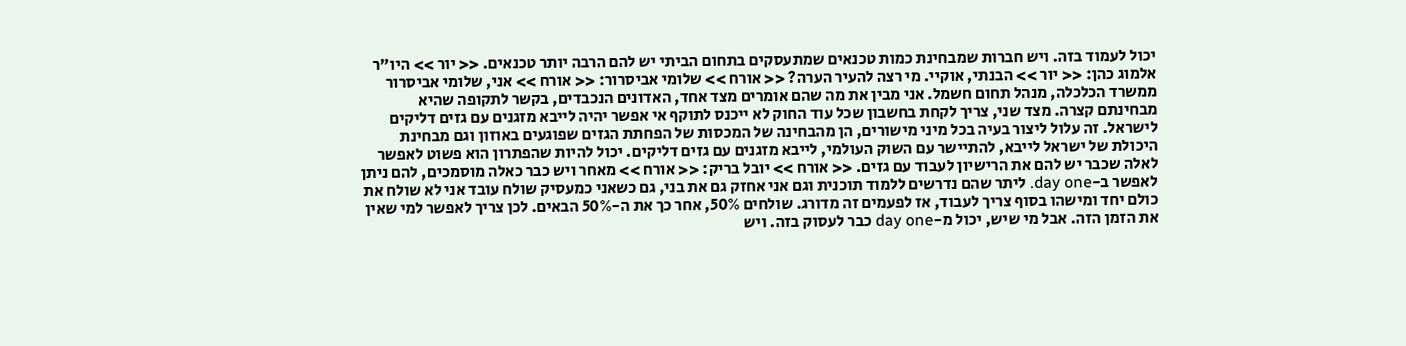יכול לעמוד בזה. ויש חברות שמבחינת כמות טכנאים שמתעסקים בתחום הביתי יש להם הרבה יותר טכנאים. << יור >> היו"ר אלמוג כהן: << יור >> הבנתי, אוקיי. מי רצה להעיר הערה? << אורח >> שלומי אביסרור: << אורח >> אני, שלומי אביסרור ממשרד הכלכלה, מנהל תחום חשמל. אני מבין את מה שהם אומרים מצד אחד, האדונים הנכבדים, בקשר לתקופה שהיא מבחינתם קצרה. מצד שני, צריך לקחת בחשבון שכל עוד החוק לא ייכנס לתוקף אי אפשר יהיה לייבא מזגנים עם גזים דליקים לישראל. זה עלול ליצור בעיה בכל מיני מישורים, הן מהבחינה של המכסות של הפחתת הגזים שפוגעים באוזון וגם מבחינת היכולת של ישראל לייבא, להתיישר עם השוק העולמי, לייבא מזגנים עם גזים דליקים. יכול להיות שהפתרון הוא פשוט לאפשר לאלה שכבר יש להם את הרישיון לעבוד עם גזים. << אורח >> יובל בריק: << אורח >> מאחר ויש כבר כאלה מוסמכים, להם ניתן לאפשר ב-day one. ליתר שהם נדרשים ללמוד תוכנית וגם אני אחזק גם את בני, גם כשאני כמעסיק שולח עובד אני לא שולח את כולם יחד ומישהו בסוף צריך לעבוד, אז לפעמים זה מדורג. שולחים 50%, אחר כך את ה-50% הבאים. לכן צריך לאפשר למי שאין את הזמן הזה. אבל מי שיש, יכול מ-day one כבר לעסוק בזה. ויש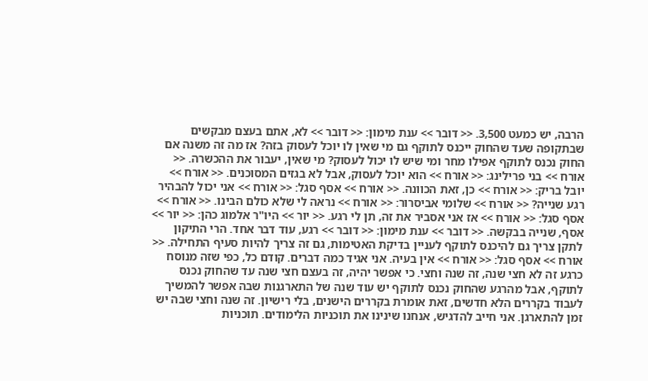הרבה, יש כמעט 3,500. << דובר >> ענת מימון: << דובר >> לא, אתם בעצם מבקשים שבתקופה שעד שהחוק ייכנס לתוקף גם מי שאין לו יוכל לעסוק בזה? אז מה זה משנה אם החוק נכנס לתוקף אפילו מחר ומי שיש לו יכול לעסוק? מי שאין, יעבור את ההכשרה. << אורח >> בני פרילינג: << אורח >> הוא יוכל לעסוק, אבל לא בגזים המסוכנים. << אורח >> יובל בריק: << אורח >> כן, זאת הכוונה. << אורח >> אסף סגל: << אורח >> אני יכול להבהיר רגע שנייה? << אורח >> שלומי אביסרור: << אורח >> נראה לי שלא כולם הבינו. << אורח >> אסף סגל: << אורח >> אז אני אסביר את זה, תן לי רגע. << יור >> היו"ר אלמוג כהן: << יור >> אסף, שנייה בבקשה. << דובר >> ענת מימון: << דובר >> רגע, עוד דבר אחד. הרי התיקון לתקן צריך גם להיכנס לתוקף לעניין בדיקת האטימות, גם זה צריך להיות סעיף התחילה. << אורח >> אסף סגל: << אורח >> אין בעיה. אני אגיד כמה דברים. קודם כל, כפי שזה מנוסח כרגע זה לא חצי שנה, זה שנה וחצי. כי אפשר יהיה, זה בעצם חצי שנה עד שהחוק נכנס לתוקף, אבל מהרגע שהחוק נכנס לתוקף יש עוד שנה של התארגנות שבה אפשר להמשיך לעבוד בקררים הלא חדשים, זאת אומרת בקררים הישנים, בלי רישיון. זה שנה וחצי שבה יש זמן להתארגן. אני חייב להדגיש, אנחנו שינינו את תוכניות הלימודים. תוכניות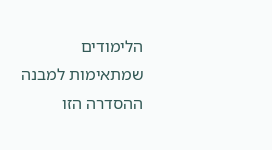הלימודים שמתאימות למבנה ההסדרה הזו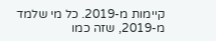קיימות מ-2019. כל מי שלמד מ-2019, שזה כמו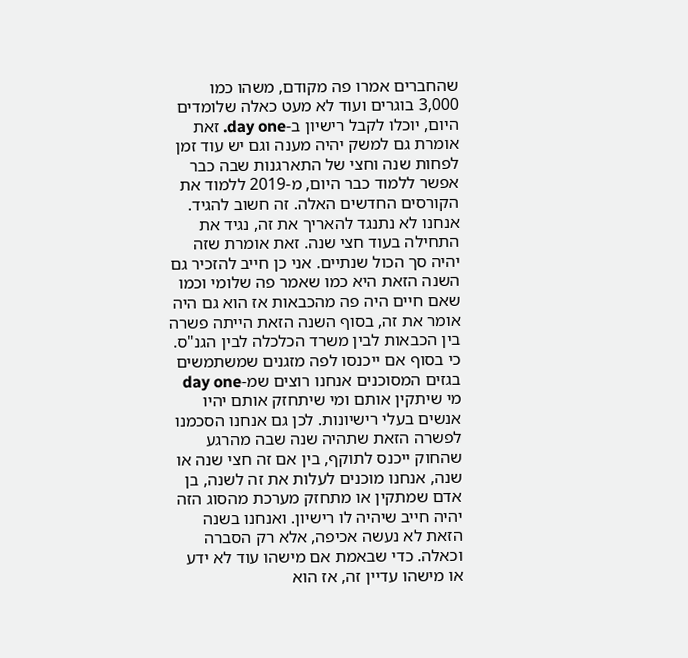שהחברים אמרו פה מקודם, משהו כמו 3,000 בוגרים ועוד לא מעט כאלה שלומדים היום, יוכלו לקבל רישיון ב-day one. זאת אומרת גם למשק יהיה מענה וגם יש עוד זמן לפחות שנה וחצי של התארגנות שבה כבר אפשר ללמוד כבר היום, מ-2019 ללמוד את הקורסים החדשים האלה. זה חשוב להגיד. אנחנו לא נתנגד להאריך את זה, נגיד את התחילה בעוד חצי שנה. זאת אומרת שזה יהיה סך הכול שנתיים. אני כן חייב להזכיר גם השנה הזאת היא כמו שאמר פה שלומי וכמו שאם חיים היה פה מהכבאות אז הוא גם היה אומר את זה, בסוף השנה הזאת הייתה פשרה בין הכבאות לבין משרד הכלכלה לבין הגנ"ס. כי בסוף אם ייכנסו לפה מזגנים שמשתמשים בגזים המסוכנים אנחנו רוצים שמ-day one מי שיתקין אותם ומי שיתחזק אותם יהיו אנשים בעלי רישיונות. לכן גם אנחנו הסכמנו לפשרה הזאת שתהיה שנה שבה מהרגע שהחוק ייכנס לתוקף, בין אם זה חצי שנה או שנה, אנחנו מוכנים לעלות את זה לשנה, בן אדם שמתקין או מתחזק מערכת מהסוג הזה יהיה חייב שיהיה לו רישיון. ואנחנו בשנה הזאת לא נעשה אכיפה, אלא רק הסברה וכאלה. כדי שבאמת אם מישהו עוד לא ידע או מישהו עדיין זה, אז הוא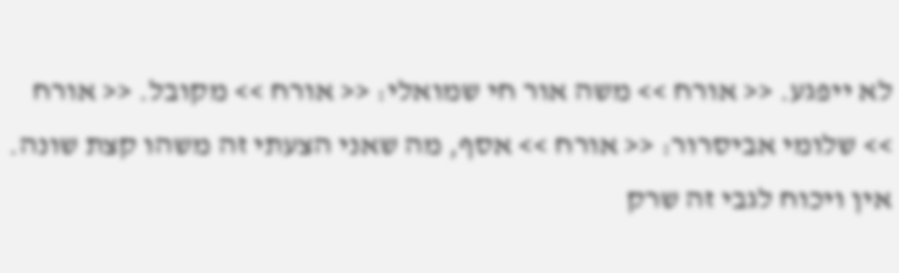לא ייפגע. << אורח >> משה אור חי שמואלי: << אורח >> מקובל. << אורח >> שלומי אביסרור: << אורח >> אסף, מה שאני הצעתי זה משהו קצת שונה. אין ויכוח לגבי זה שרק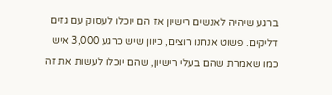ברגע שיהיה לאנשים רישיון אז הם יוכלו לעסוק עם גזים דליקים. פשוט אנחנו רוצים, כיוון שיש כרגע 3,000 איש כמו שאמרת שהם בעלי רישיון, שהם יוכלו לעשות את זה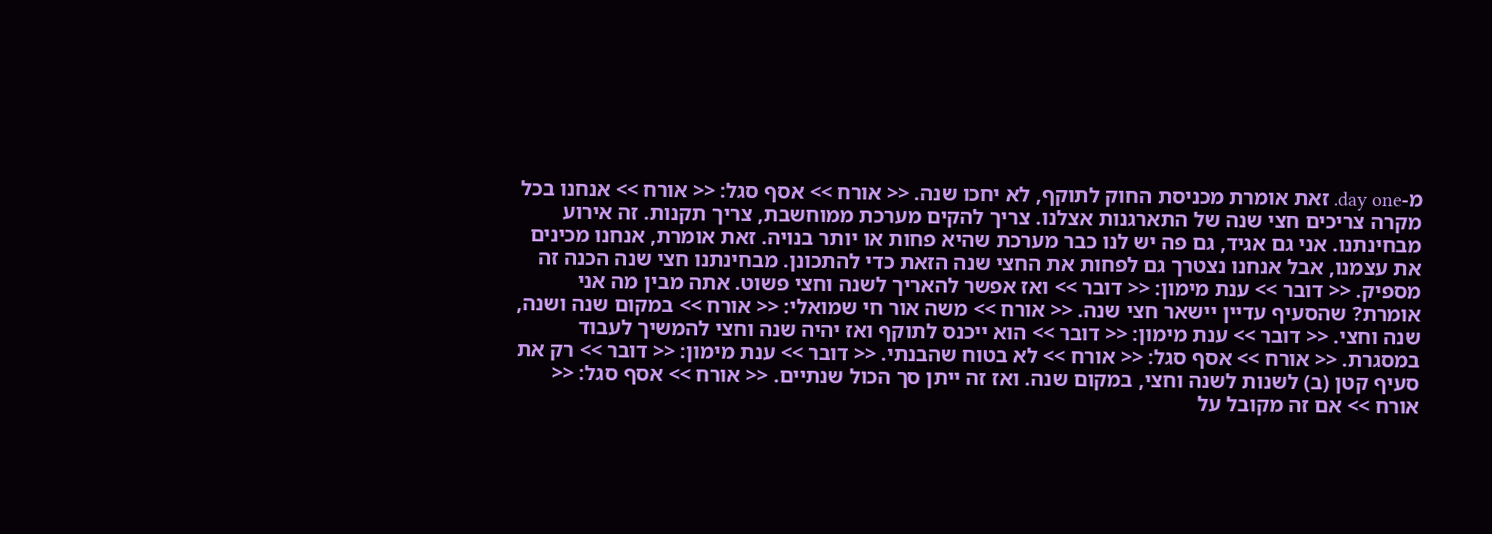מ-day one. זאת אומרת מכניסת החוק לתוקף, לא יחכו שנה. << אורח >> אסף סגל: << אורח >> אנחנו בכל מקרה צריכים חצי שנה של התארגנות אצלנו. צריך להקים מערכת ממוחשבת, צריך תקנות. זה אירוע מבחינתנו. אני גם אגיד, גם פה יש לנו כבר מערכת שהיא פחות או יותר בנויה. זאת אומרת, אנחנו מכינים את עצמנו, אבל אנחנו נצטרך גם לפחות את החצי שנה הזאת כדי להתכונן. מבחינתנו חצי שנה הכנה זה מספיק. << דובר >> ענת מימון: << דובר >> ואז אפשר להאריך לשנה וחצי פשוט. אתה מבין מה אני אומרת? שהסעיף עדיין יישאר חצי שנה. << אורח >> משה אור חי שמואלי: << אורח >> במקום שנה ושנה, שנה וחצי. << דובר >> ענת מימון: << דובר >> הוא ייכנס לתוקף ואז יהיה שנה וחצי להמשיך לעבוד במסגרת. << אורח >> אסף סגל: << אורח >> לא בטוח שהבנתי. << דובר >> ענת מימון: << דובר >> רק את סעיף קטן (ב) לשנות לשנה וחצי, במקום שנה. ואז זה ייתן סך הכול שנתיים. << אורח >> אסף סגל: << אורח >> אם זה מקובל על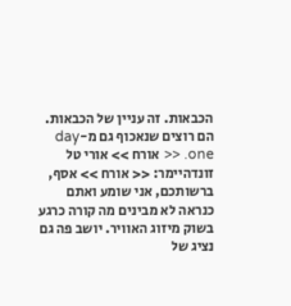הכבאות. זה עניין של הכבאות. הם רוצים שנאכוף גם מ-day one. << אורח >> אורי טל זונדהיימר: << אורח >> אסף, ברשותכם, אני שומע ואתם כנראה לא מבינים מה קורה כרגע בשוק מיזוג האוויר. יושב פה גם נציג של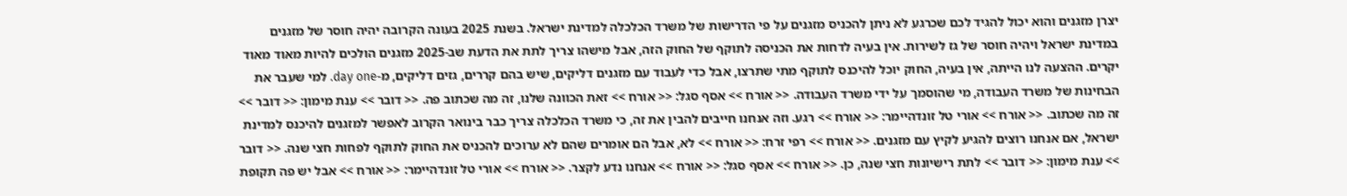יצרן מזגנים והוא יכול להגיד לכם שכרגע לא ניתן להכניס מזגנים על פי הדרישות של משרד הכלכלה למדינת ישראל. בשנת 2025 בעונה הקרובה יהיה חוסר של מזגנים במדינת ישראל ויהיה חוסר של גז לשירות. אין בעיה לדחות את הכניסה לתוקף של החוק הזה, אבל מישהו צריך לתת את הדעת שב-2025 מזגנים הולכים להיות מאוד מאוד יקרים. ההצעה לנו הייתה, אין בעיה, החוק יוכל להיכנס לתוקף מתי שתרצו, אבל כדי לעבוד עם מזגנים דליקים, שיש בהם קררים, גזים דליקים, מ-day one. למי שעבר את הבחינות של משרד העבודה, מי שהוסמך על ידי משרד העבודה. << אורח >> אסף סגל: << אורח >> זאת הכוונה שלנו, זה מה שכתוב פה. << דובר >> ענת מימון: << דובר >> זה מה שכתוב. << אורח >> אורי טל זונדהיימר: << אורח >> רגע. וזה אנחנו חייבים להבין את זה, כי משרד הכלכלה צריך כבר בינואר הקרוב לאפשר למזגנים להיכנס למדינת ישראל, אם אנחנו רוצים להגיע לקיץ עם מזגנים. << אורח >> רפי זרח: << אורח >> לא, אבל הם אומרים שהם לא ערוכים להכניס את החוק לתוקף לפחות חצי שנה. << דובר >> ענת מימון: << דובר >> לתת רישיונות חצי שנה, כן. << אורח >> אסף סגל: << אורח >> אנחנו נדע לקצר. << אורח >> אורי טל זונדהיימר: << אורח >> אבל יש פה תקופת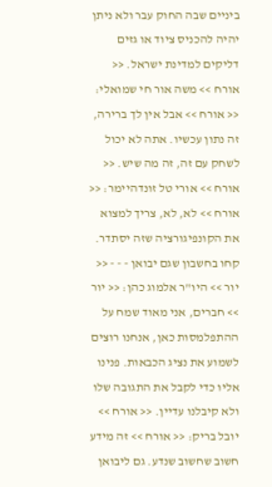ביניים שבה החוק עבר ולא ניתן יהיה להכניס ציוד או גזים דליקים למדינת ישראל. << אורח >> משה אור חי שמואלי: << אורח >> אבל אין לך ברירה, זה נתון עכשיו. אתה לא יכול לשחק עם זה, זה מה שיש. << אורח >> אורי טל זונדהיימר: << אורח >> לא, לא, צריך למצוא את הקונפיגורציה שזה יסתדר. קחו בחשבון שגם יבואן - - - << יור >> היו"ר אלמוג כהן: << יור >> חברים, אני מאוד שמח על ההתפלמסות כאן, אנחנו רוצים לשמוע את נציג הכבאות. פנינו אליו כדי לקבל את התגובה שלו ולא קיבלנו עדיין. << אורח >> יובל בריק: << אורח >> זה מידע חשוב שחשוב שנדע. גם ליבואן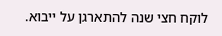לוקח חצי שנה להתארגן על ייבוא.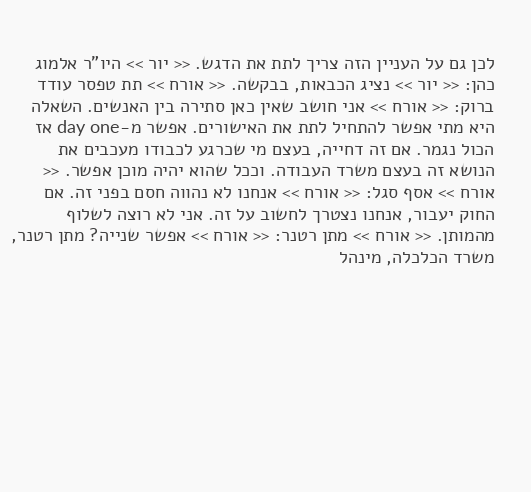לכן גם על העניין הזה צריך לתת את הדגש. << יור >> היו"ר אלמוג כהן: << יור >> נציג הכבאות, בבקשה. << אורח >> תת טפסר עודד ברוק: << אורח >> אני חושב שאין כאן סתירה בין האנשים. השאלה היא מתי אפשר להתחיל לתת את האישורים. אפשר מ-day one אז הכול נגמר. אם זה דחייה, בעצם מי שכרגע לכבודו מעכבים את הנושא זה בעצם משרד העבודה. וככל שהוא יהיה מוכן אפשר. << אורח >> אסף סגל: << אורח >> אנחנו לא נהווה חסם בפני זה. אם החוק יעבור, אנחנו נצטרך לחשוב על זה. אני לא רוצה לשלוף מהמותן. << אורח >> מתן רטנר: << אורח >> אפשר שנייה? מתן רטנר, משרד הכלכלה, מינהל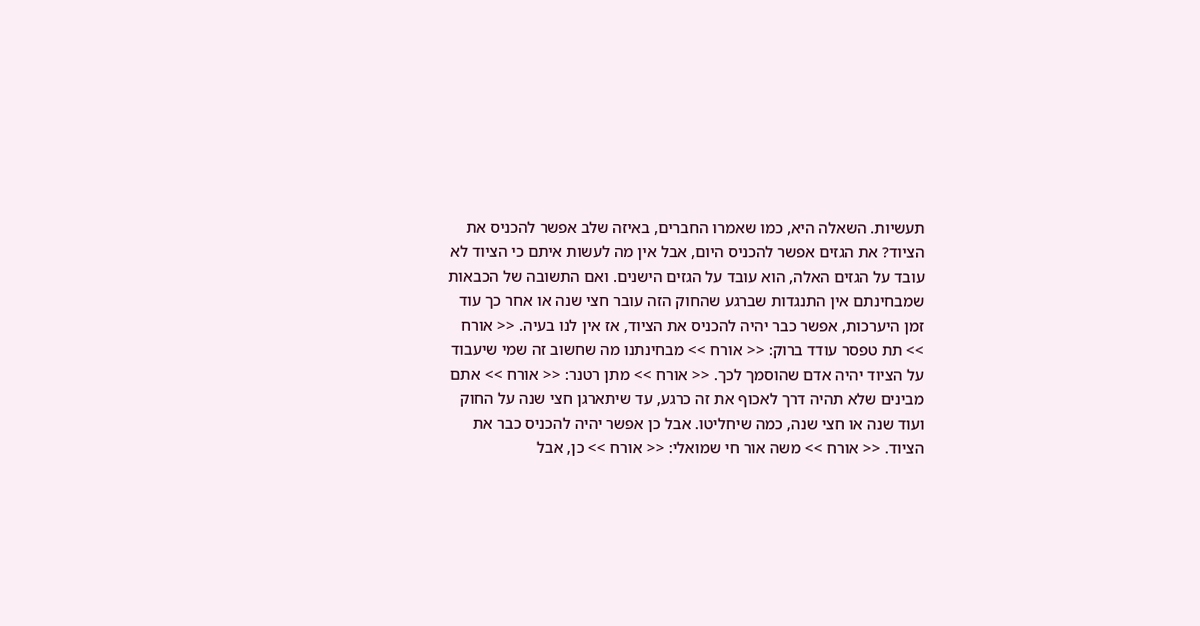תעשיות. השאלה היא, כמו שאמרו החברים, באיזה שלב אפשר להכניס את הציוד? את הגזים אפשר להכניס היום, אבל אין מה לעשות איתם כי הציוד לא עובד על הגזים האלה, הוא עובד על הגזים הישנים. ואם התשובה של הכבאות שמבחינתם אין התנגדות שברגע שהחוק הזה עובר חצי שנה או אחר כך עוד זמן היערכות, אפשר כבר יהיה להכניס את הציוד, אז אין לנו בעיה. << אורח >> תת טפסר עודד ברוק: << אורח >> מבחינתנו מה שחשוב זה שמי שיעבוד על הציוד יהיה אדם שהוסמך לכך. << אורח >> מתן רטנר: << אורח >> אתם מבינים שלא תהיה דרך לאכוף את זה כרגע, עד שיתארגן חצי שנה על החוק ועוד שנה או חצי שנה, כמה שיחליטו. אבל כן אפשר יהיה להכניס כבר את הציוד. << אורח >> משה אור חי שמואלי: << אורח >> כן, אבל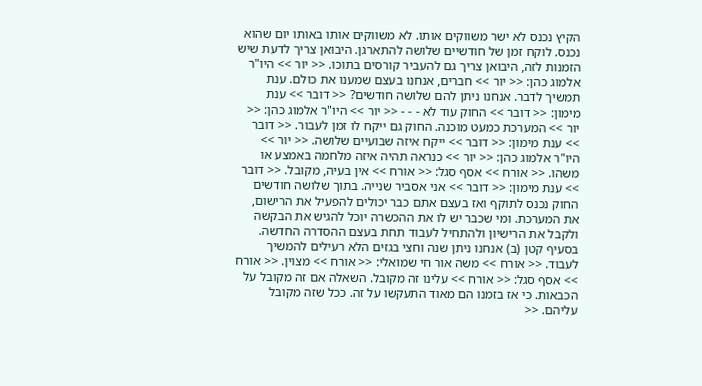הקיץ נכנס לא ישר משווקים אותו. לא משווקים אותו באותו יום שהוא נכנס. לוקח זמן של חודשיים שלושה להתארגן. היבואן צריך לדעת שיש הזמנות לזה, היבואן צריך גם להעביר קורסים בתוכו. << יור >> היו"ר אלמוג כהן: << יור >> חברים, אנחנו בעצם שמענו את כולם. ענת תמשיך לדבר. אנחנו ניתן להם שלושה חודשים? << דובר >> ענת מימון: << דובר >> החוק עוד לא - - - << יור >> היו"ר אלמוג כהן: << יור >> המערכת כמעט מוכנה. החוק גם ייקח לו זמן לעבור. << דובר >> ענת מימון: << דובר >> ייקח איזה שבועיים שלושה. << יור >> היו"ר אלמוג כהן: << יור >> כנראה תהיה איזה מלחמה באמצע או משהו. << אורח >> אסף סגל: << אורח >> אין בעיה, מקובל. << דובר >> ענת מימון: << דובר >> אני אסביר שנייה. בתוך שלושה חודשים החוק נכנס לתוקף ואז בעצם אתם כבר יכולים להפעיל את הרישום, את המערכת. ומי שכבר יש לו את ההכשרה יוכל להגיש את הבקשה ולקבל את הרישיון ולהתחיל לעבוד תחת בעצם ההסדרה החדשה. בסעיף קטן (ב) אנחנו ניתן שנה וחצי בגזים הלא רעילים להמשיך לעבוד. << אורח >> משה אור חי שמואלי: << אורח >> מצוין. << אורח >> אסף סגל: << אורח >> עלינו זה מקובל. השאלה אם זה מקובל על הכבאות. כי אז בזמנו הם מאוד התעקשו על זה. ככל שזה מקובל עליהם. <<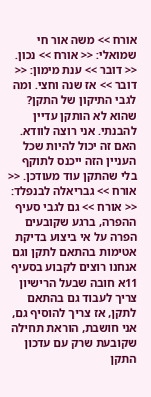אורח >> משה אור חי שמואלי: << אורח >> נכון. << דובר >> ענת מימון: << דובר >> אז שנה וחצי. ומה לגבי התיקון של התקן? שהוא לא הותקן עדיין להבנתי. אני רוצה לוודא. האם זה יכול להיות שכל העניין הזה ייכנס לתוקף בלי שהתקן עוד מעודכן. << אורח >> גבריאלה לבנפלד: << אורח >> גם לגבי סעיף ההפרה, ברגע שקובעים הפרה על אי ביצוע בדיקת אטימות בהתאם לתקן וגם אנחנו רוצים לקבוע בסעיף 11א חובה שבעל הרישיון צריך לעבוד גם בהתאם לתקן, אז צריך להוסיף גם, אני חושבת, הוראת תחילה שקובעת שרק עם עדכון התקן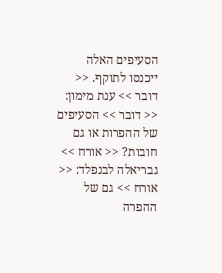הסעיפים האלה ייכנסו לתוקף. << דובר >> ענת מימון: << דובר >> הסעיפים של ההפרות או גם חובות? << אורח >> גבריאלה לבנפלד: << אורח >> גם של ההפרה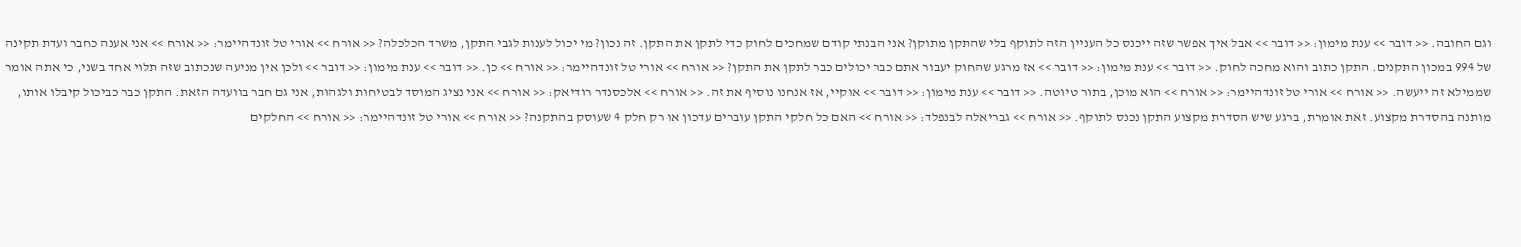וגם החובה. << דובר >> ענת מימון: << דובר >> אבל איך אפשר שזה ייכנס כל העניין הזה לתוקף בלי שהתקן מתוקן? אני הבנתי קודם שמחכים לחוק כדי לתקן את התקן. זה נכון? מי יכול לענות לגבי התקן, משרד הכלכלה? << אורח >> אורי טל זונדהיימר: << אורח >> אני אענה כחבר ועדת תקינה של 994 במכון התקנים. התקן כתוב והוא מחכה לחוק. << דובר >> ענת מימון: << דובר >> אז מרגע שהחוק יעבור אתם כבר יכולים כבר לתקן את התקן? << אורח >> אורי טל זונדהיימר: << אורח >> כן. << דובר >> ענת מימון: << דובר >> ולכן אין מניעה שנכתוב שזה תלוי אחד בשני, כי אתה אומר שממילא זה ייעשה. << אורח >> אורי טל זונדהיימר: << אורח >> הוא מוכן, בתור טיוטה. << דובר >> ענת מימון: << דובר >> אוקיי, אז אנחנו נוסיף את זה. << אורח >> אלכסנדר רודיאק: << אורח >> אני נציג המוסד לבטיחות ולגהות, אני גם חבר בוועדה הזאת. התקן כבר כביכול קיבלו אותו, מותנה בהסדרת מקצוע. זאת אומרת, ברגע שיש הסדרת מקצוע התקן נכנס לתוקף. << אורח >> גבריאלה לבנפלד: << אורח >> האם כל חלקי התקן עוברים עדכון או רק חלק 4 שעוסק בהתקנה? << אורח >> אורי טל זונדהיימר: << אורח >> החלקים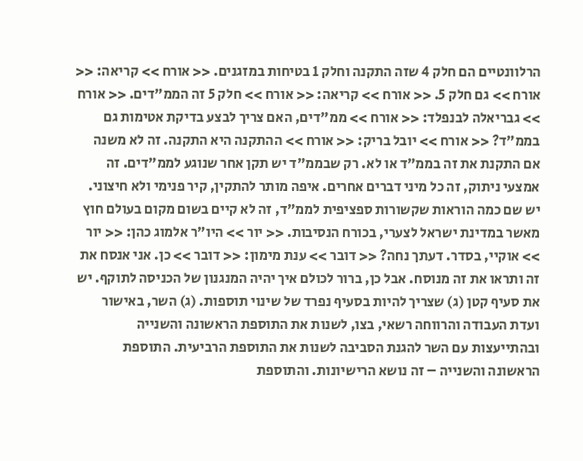הרלוונטיים הם חלק 4 שזה התקנה וחלק 1 בטיחות במזגנים. << אורח >> קריאה: << אורח >> גם חלק 5. << אורח >> קריאה: << אורח >> חלק 5 זה הממ"דים. << אורח >> גבריאלה לבנפלד: << אורח >> ממ"דים, האם צריך לבצע בדיקת אטימות גם בממ"ד? << אורח >> יובל בריק: << אורח >> ההתקנה היא התקנה. זה לא משנה אם התקנת את זה בממ"ד או לא. רק שבממ"ד יש תקן אחר שנוגע לממ"דים. זה אמצעי ניתוק, זה כל מיני דברים אחרים. איפה מותר להתקין, קיר פנימי ולא חיצוני. יש שם כמה הוראות שקשורות ספציפית לממ"ד, זה לא קיים בשום מקום בעולם חוץ מאשר במדינת ישראל לצערי, בכורח הנסיבות. << יור >> היו"ר אלמוג כהן: << יור >> אוקיי, בסדר. דעתך נחה? << דובר >> ענת מימון: << דובר >> כן. אני אנסח את זה ותראו את זה מנוסח. אבל כן, ברור לכולם איך יהיה המנגנון של הכניסה לתוקף. יש את סעיף קטן (ג) שצריך להיות בסעיף נפרד של שינוי תוספות. (ג) השר, באישור ועדת העבודה והרווחה רשאי, בצו, לשנות את התוספת הראשונה והשנייה ובהתייעצות עם השר להגנת הסביבה לשנות את התוספת הרביעית. התוספת הראשונה והשנייה – זה נושא הרישיונות. והתוספת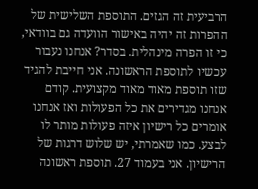הרביעית זה הגזים. התוספת השלישית של ההפרות זה יהיה באישור הוועדה גם בוודאי, כי זו הפרה מינהלית. בסדר? אנחנו נעבור עכשיו לתוספת הראשונה. אני חייבת להגיד שזו תוספת מאוד מאוד מקצועית. קודם אנחנו מגדירים את כל הפעולות ואז אנחנו אומרים כל רישיון איזה פעולות מותר לו לבצע. כמו שאמרתי, יש שלוש דרגות של הרישיון. אני בעמוד 27. תוספת ראשונה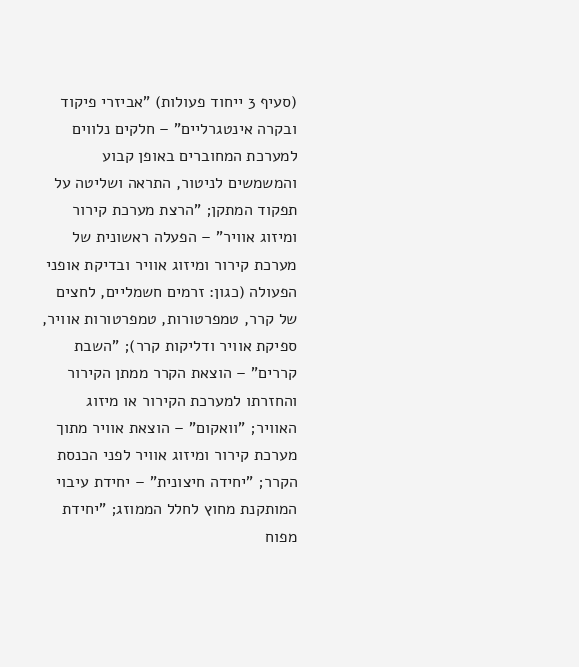(סעיף 3 ייחוד פעולות) "אביזרי פיקוד ובקרה אינטגרליים" – חלקים נלווים למערכת המחוברים באופן קבוע והמשמשים לניטור, התראה ושליטה על תפקוד המתקן; "הרצת מערכת קירור ומיזוג אוויר" – הפעלה ראשונית של מערכת קירור ומיזוג אוויר ובדיקת אופני הפעולה (כגון: זרמים חשמליים, לחצים של קרר, טמפרטורות, טמפרטורות אוויר, ספיקת אוויר ודליקות קרר); "השבת קררים" – הוצאת הקרר ממתן הקירור והחזרתו למערכת הקירור או מיזוג האוויר; "וואקום" – הוצאת אוויר מתוך מערכת קירור ומיזוג אוויר לפני הכנסת הקרר; "יחידה חיצונית" – יחידת עיבוי המותקנת מחוץ לחלל הממוזג; "יחידת מפוח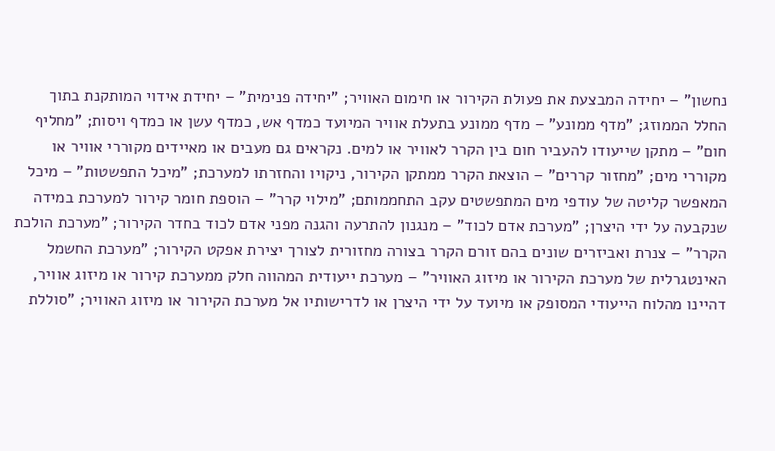נחשון" – יחידה המבצעת את פעולת הקירור או חימום האוויר; "יחידה פנימית" – יחידת אידוי המותקנת בתוך החלל הממוזג; "מדף ממונע" – מדף ממונע בתעלת אוויר המיועד כמדף אש, כמדף עשן או כמדף ויסות; "מחליף חום" – מתקן שייעודו להעביר חום בין הקרר לאוויר או למים. נקראים גם מעבים או מאיידים מקוררי אוויר או מקוררי מים; "מחזור קררים" – הוצאת הקרר ממתקן הקירור, ניקויו והחזרתו למערכת; "מיכל התפשטות" – מיכל המאפשר קליטה של עודפי מים המתפשטים עקב התחממותם; "מילוי קרר" – הוספת חומר קירור למערכת במידה שנקבעה על ידי היצרן; "מערכת אדם לכוד" – מנגנון להתרעה והגנה מפני אדם לכוד בחדר הקירור; "מערכת הולכת הקרר" – צנרת ואביזרים שונים בהם זורם הקרר בצורה מחזורית לצורך יצירת אפקט הקירור; "מערכת החשמל האינטגרלית של מערכת הקירור או מיזוג האוויר" – מערכת ייעודית המהווה חלק ממערכת קירור או מיזוג אוויר, דהיינו מהלוח הייעודי המסופק או מיועד על ידי היצרן או לדרישותיו אל מערכת הקירור או מיזוג האוויר; "סוללת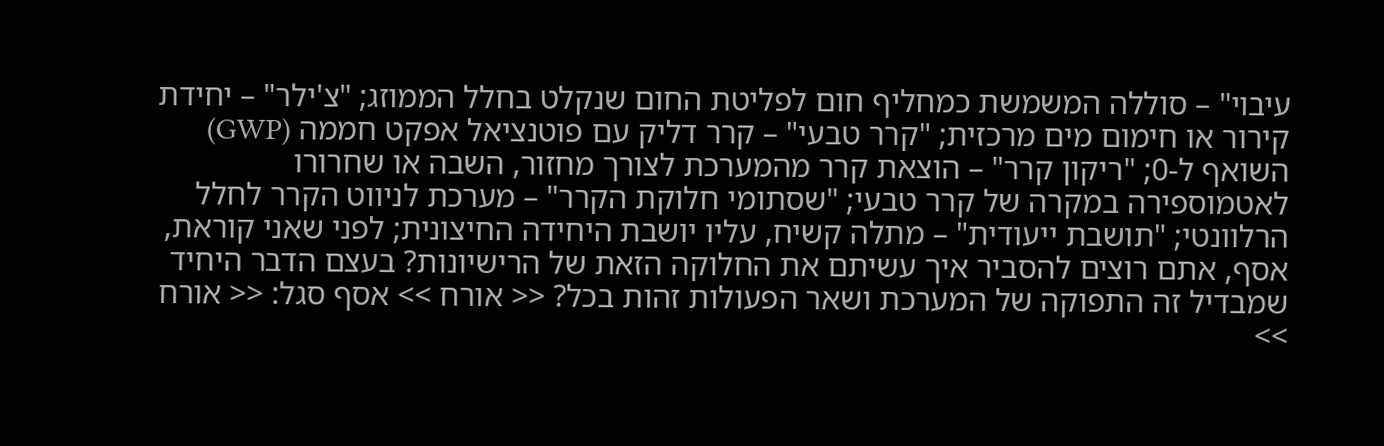עיבוי" – סוללה המשמשת כמחליף חום לפליטת החום שנקלט בחלל הממוזג; "צ'ילר" – יחידת קירור או חימום מים מרכזית; "קרר טבעי" – קרר דליק עם פוטנציאל אפקט חממה (GWP) השואף ל-0; "ריקון קרר" – הוצאת קרר מהמערכת לצורך מחזור, השבה או שחרורו לאטמוספירה במקרה של קרר טבעי; "שסתומי חלוקת הקרר" – מערכת לניווט הקרר לחלל הרלוונטי; "תושבת ייעודית" – מתלה קשיח, עליו יושבת היחידה החיצונית; לפני שאני קוראת, אסף, אתם רוצים להסביר איך עשיתם את החלוקה הזאת של הרישיונות? בעצם הדבר היחיד שמבדיל זה התפוקה של המערכת ושאר הפעולות זהות בכל? << אורח >> אסף סגל: << אורח >>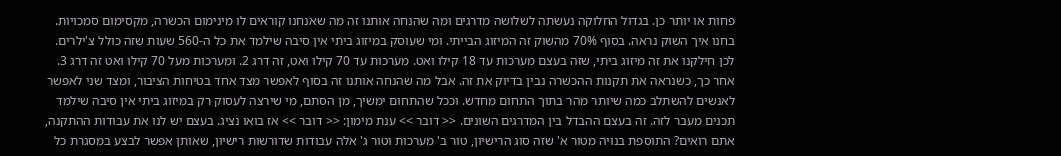פחות או יותר כן. בגדול החלוקה נעשתה לשלושה מדרגים ומה שהנחה אותנו זה מה שאנחנו קוראים לו מינימום הכשרה, מקסימום סמכויות. בחנו איך השוק נראה. בסוף 70% מהשוק זה המיזוג הבייתי. ומי שעוסק במיזוג ביתי אין סיבה שילמד את כל ה-560 שעות שזה כולל צ'ילרים. לכן חילקנו את זה מיזוג ביתי, שזה בעצם מערכות עד 18 קילו ואט. מערכות עד 70 קילו ואט, זה דרג 2. ומערכות מעל 70 קילו ואט זה דרג 3. אחר כך, כשנראה את תקנות ההכשרה נבין בדיוק את זה. אבל מה שהנחה אותנו זה בסוף לאפשר מצד אחד בטיחות הציבור, ומצד שני לאפשר לאנשים להשתלב כמה שיותר מהר בתוך התחום מחדש. וככל שהתחום ימשיך, מן הסתם, מי שירצה לעסוק רק במיזוג ביתי אין סיבה שילמד תכנים מעבר לזה. זה בעצם ההבדל בין המדרגים השונים. << דובר >> ענת מימון: << דובר >> אז בואו נציג. בעצם יש לנו את עבודות ההתקנה, אתם רואים? התוספת בנויה מטור א' שזה סוג הרישיון, טור ב' מערכות וטור ג' אלה עבודות שדורשות רישיון, שאותן אפשר לבצע במסגרת כל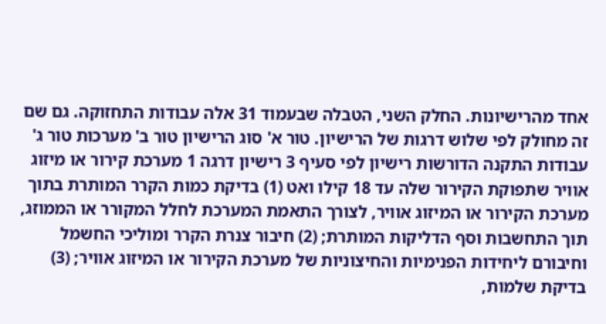אחד מהרישיונות. החלק השני, הטבלה שבעמוד 31 אלה עבודות התחזוקה. גם שם זה מחולק לפי שלוש דרגות של הרישיון. טור א' סוג הרישיון טור ב' מערכות טור ג' עבודות התקנה הדורשות רישיון לפי סעיף 3 רישיון דרגה 1 מערכת קירור או מיזוג אוויר שתפוקת הקירור שלה עד 18 קילו ואט (1) בדיקת כמות הקרר המותרת בתוך מערכת הקירור או המיזוג אוויר, לצורך התאמת המערכת לחלל המקורר או הממוזג, תוך התחשבות וסף הדליקות המותרת; (2) חיבור צנרת הקרר ומוליכי החשמל וחיבורם ליחידות הפנימיות והחיצוניות של מערכת הקירור או המיזוג אוויר; (3) בדיקת שלמות,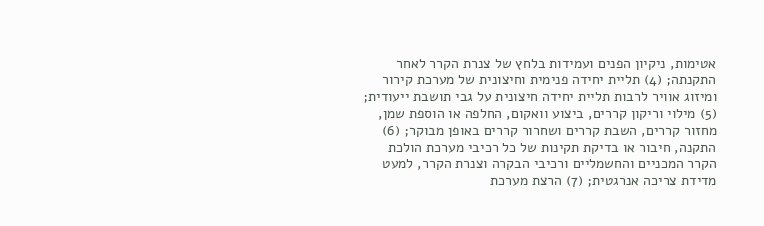אטימות, ניקיון הפנים ועמידות בלחץ של צנרת הקרר לאחר התקנתה; (4) תליית יחידה פנימית וחיצונית של מערכת קירור ומיזוג אוויר לרבות תליית יחידה חיצונית על גבי תושבת ייעודית; (5) מילוי וריקון קררים, ביצוע וואקום, החלפה או הוספת שמן, מחזור קררים, השבת קררים ושחרור קררים באופן מבוקר; (6) התקנה, חיבור או בדיקת תקינות של כל רכיבי מערכת הולכת הקרר המכניים והחשמליים ורכיבי הבקרה וצנרת הקרר, למעט מדידת צריכה אנרגטית; (7) הרצת מערכת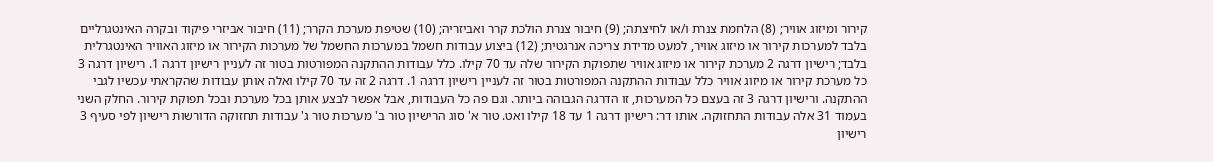קירור ומיזוג אוויר; (8) הלחמת צנרת ו/או לחיצתה; (9) חיבור צנרת הולכת קרר ואביזריה; (10) שטיפת מערכת הקרר; (11) חיבור אביזרי פיקוד ובקרה האינטגרליים בלבד למערכות קירור או מיזוג אוויר, למעט מדידת צריכה אנרגטית; (12) ביצוע עבודות חשמל במערכות החשמל של מערכות הקירור או מיזוג האוויר האינטגרלית בלבד; רישיון דרגה 2 מערכת קירור או מיזוג אוויר שתפוקת הקירור שלה עד 70 קילו. כלל עבודות ההתקנה המפורטות בטור זה לעניין רישיון דרגה 1. רישיון דרגה 3 כל מערכת קירור או מיזוג אוויר כלל עבודות ההתקנה המפורטות בטור זה לעניין רישיון דרגה 1. דרגה 2 זה עד 70 קילו ואלה אותן עבודות שהקראתי עכשיו לגבי ההתקנה. ורישיון דרגה 3 זה בעצם כל המערכות, זו הדרגה הגבוהה ביותר. וגם פה כל העבודות, אבל אפשר לבצע אותן בכל מערכת ובכל תפוקת קירור. החלק השני בעמוד 31 אלה עבודות התחזוקה. אותו דר: רישיון דרגה 1 עד 18 קילו ואט. טור א' סוג הרישיון טור ב' מערכות טור ג' עבודות תחזוקה הדורשות רישיון לפי סעיף 3 רישיון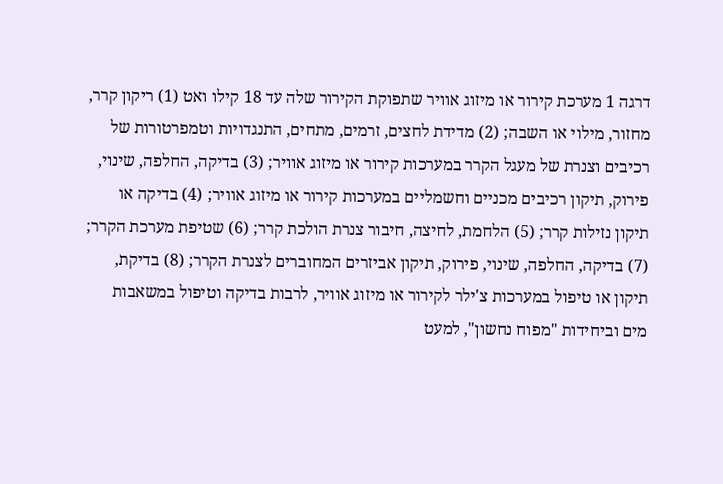דרגה 1 מערכת קירור או מיזוג אוויר שתפוקת הקירור שלה עד 18 קילו ואט (1) ריקון קרר, מחזור, מילוי או השבה; (2) מדידת לחצים, זרמים, מתחים, התנגדויות וטמפרטורות של רכיבים וצנרת של מעגל הקרר במערכות קירור או מיזוג אוויר; (3) בדיקה, החלפה, שינוי, פירוק, תיקון רכיבים מכניים וחשמליים במערכות קירור או מיזוג אוויר; (4) בדיקה או תיקון נזילות קרר; (5) הלחמת, לחיצה, חיבור צנרת הולכת קרר; (6) שטיפת מערכת הקרר; (7) בדיקה, החלפה, שינוי, פירוק, תיקון אביזרים המחוברים לצנרת הקרר; (8) בדיקת, תיקון או טיפול במערכות צ'ילר לקירור או מיזוג אוויר, לרבות בדיקה וטיפול במשאבות מים וביחידות "מפוח נחשון", למעט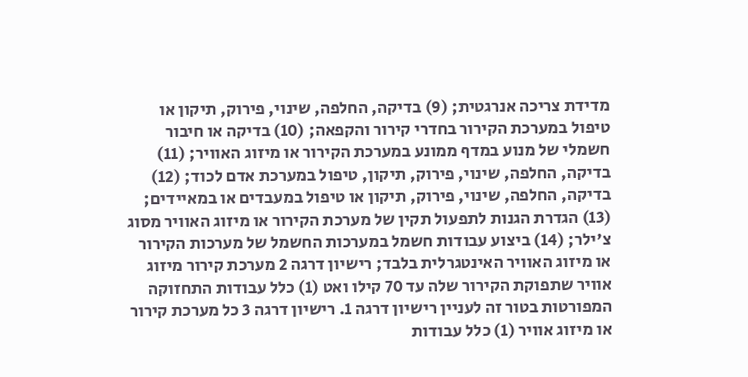מדידת צריכה אנרגטית; (9) בדיקה, החלפה, שינוי, פירוק, תיקון או טיפול במערכת הקירור בחדרי קירור והקפאה; (10) בדיקה או חיבור חשמלי של מנוע במדף ממונע במערכת הקירור או מיזוג האוויר; (11) בדיקה, החלפה, שינוי, פירוק, תיקון, טיפול במערכת אדם לכוד; (12) בדיקה, החלפה, שינוי, פירוק, תיקון או טיפול במעבדים או במאיידים; (13) הגדרת הגנות לתפעול תקין של מערכת הקירור או מיזוג האוויר מסוג צ'ילר; (14) ביצוע עבודות חשמל במערכות החשמל של מערכות הקירור או מיזוג האוויר האינטגרלית בלבד; רישיון דרגה 2 מערכת קירור מיזוג אוויר שתפוקת הקירור שלה עד 70 קילו ואט (1) כלל עבודות התחזוקה המפורטות בטור זה לעניין רישיון דרגה 1. רישיון דרגה 3 כל מערכת קירור או מיזוג אוויר (1) כלל עבודות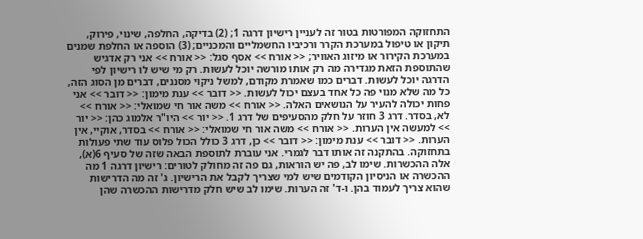התחזוקה המפורטות בטור זה לעניין רישיון דרגה 1; (2) בדיקה, החלפה, שינוי, פירוק, תיקון או טיפול במערכת הקרר ורכיביו החשמליים והמכניים; (3) הוספה או החלפת שמנים במערכת הקירור או מיזוג האוויר; << אורח >> אסף סגל: << אורח >> אני רק אדגיש שהתוספת הזאת מגדירה מה רק אותו מורשה יוכל לעשות. רק מי שיש לו רישיון לפי הדרגה יוכל לעשות. דברים כמו שאמרת מקודם, למשל ניקוי מסננים, דברים מן הסוג הזה, כל מה שלא מנוי פה כל אחד בעצם יכול לעשות. << דובר >> ענת מימון: << דובר >> אני פחות יכולה להעיר על הנושאים האלה. << אורח >> משה אור חי שמואלי: << אורח >> לא, בסדר. דרג 3 חוזר על חלק מהסעיפים של דרג 1. << יור >> היו"ר אלמוג כהן: << יור >> למעשה אין הערות. << אורח >> משה אור חי שמואלי: << אורח >> בסדר, אוקיי, אין הערות. << דובר >> ענת מימון: << דובר >> כן, דרג 3 כולל הכול פלוס עוד שתי פעולות בתחזוקה. בהתקנה זה אותו דבר לגמרי. אני עוברת לתוספת הבאה שזה של סעיף 6(א), אלה ההכשרות. שימו לב, פה יש הוראות, גם פה זה מחולק לטורים: רישיון דרגה 1 מה ההכשרה או הניסיון הקודמים שיש למי שצריך לקבל את הרישיון. ג' זה מה הדרישות שהוא צריך לעמוד בהן. ו-ד' זה הערות. שימו לב שיש חלק מדרישות ההכשרה שהן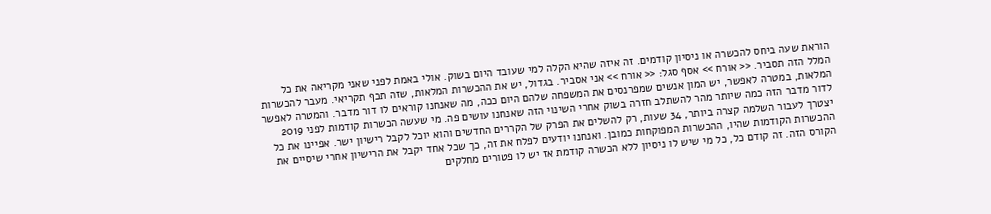הוראת שעה ביחס להכשרה או ניסיון קודמים. זה איזה שהיא הקלה למי שעובד היום בשוק. אולי באמת לפני שאני מקריאה את כל המלל הזה תסביר. << אורח >> אסף סגל: << אורח >> אני אסביר. בגדול, יש את ההכשרות המלאות, שזה תכף תקריאי. מעבר להכשרות המלאות, במטרה לאפשר, יש המון אנשים שמפרנסים את המשפחה שלהם היום ככה, מה שאנחנו קוראים לו דור מדבר. והמטרה לאפשר לדור מדבר הזה כמה שיותר מהר להשתלב חזרה בשוק אחרי השינוי הזה שאנחנו עושים פה. מי שעשה הכשרות קודמות לפני 2019 יצטרך לעבור השלמה קצרה ביותר, 34 שעות, רק להשלים את הפרק של הקררים החדשים והוא יוכל לקבל רישיון ישר. אפיינו את כל ההכשרות הקודמות שהיו, ההכשרות המפוקחות כמובן. ואנחנו יודעים לפלח את זה, כך שכל אחד יקבל את הרישיון אחרי שיסיים את הקורס הזה. זה קודם כל, כל מי שיש לו ניסיון ללא הכשרה קודמת אז יש לו פטורים מחלקים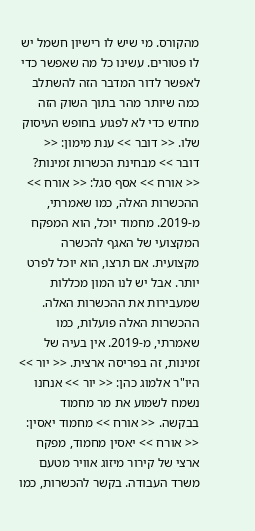מהקורס. מי שיש לו רישיון חשמל יש לו פטורים. עשינו כל מה שאפשר כדי לאפשר לדור המדבר הזה להשתלב כמה שיותר מהר בתוך השוק הזה מחדש כדי לא לפגוע בחופש העיסוק שלו. << דובר >> ענת מימון: << דובר >> מבחינת הכשרות זמינות? << אורח >> אסף סגל: << אורח >> ההכשרות האלה, כמו שאמרתי, מ-2019. מחמוד יוכל, הוא המפקח המקצועי של האגף להכשרה מקצועית. אם תרצו, הוא יוכל לפרט יותר. אבל יש לנו המון מכללות שמעבירות את ההכשרות האלה. ההכשרות האלה פועלות, כמו שאמרתי, מ-2019. אין בעיה של זמינות, זה בפריסה ארצית. << יור >> היו"ר אלמוג כהן: << יור >> אנחנו נשמח לשמוע את מר מחמוד בבקשה. << אורח >> מחמוד יאסין: << אורח >> יאסין מחמוד, מפקח ארצי של קירור מיזוג אוויר מטעם משרד העבודה. בקשר להכשרות, כמו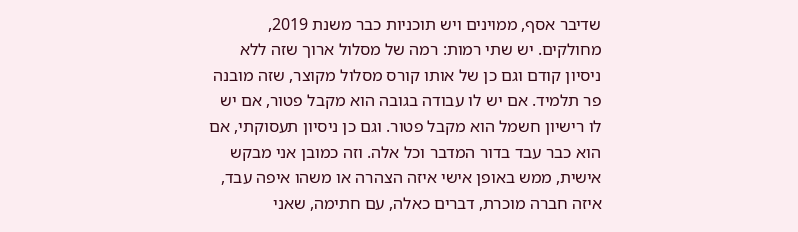שדיבר אסף, ממוינים ויש תוכניות כבר משנת 2019, מחולקים. יש שתי רמות: רמה של מסלול ארוך שזה ללא ניסיון קודם וגם כן של אותו קורס מסלול מקוצר, שזה מובנה פר תלמיד. אם יש לו עבודה בגובה הוא מקבל פטור, אם יש לו רישיון חשמל הוא מקבל פטור. וגם כן ניסיון תעסוקתי, אם הוא כבר עבד בדור המדבר וכל אלה. וזה כמובן אני מבקש אישית, ממש באופן אישי איזה הצהרה או משהו איפה עבד, איזה חברה מוכרת, דברים כאלה, עם חתימה, שאני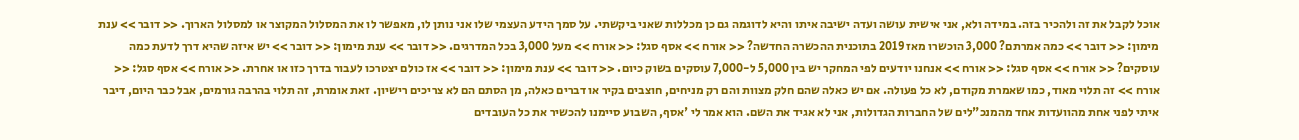אוכל לקבל את זה ולהכיר בזה. במידה ולא, אני אישית עושה ועדה ישיבה איתו והיא לדוגמה גם כן מכללות שאני ביקשתי. על סמך הידע העצמי שלו אני נותן לו, מאפשר לו את המסלול המקוצר או למסלול הארוך. << דובר >> ענת מימון: << דובר >> כמה אמרתם? 3,000 הוכשרו מאז 2019 בתוכנית ההכשרה החדשה? << אורח >> אסף סגל: << אורח >> מעל 3,000 בכל המדרגים. << דובר >> ענת מימון: << דובר >> יש איזה שהיא דרך לדעת כמה עוסקים? << אורח >> אסף סגל: << אורח >> אנחנו יודעים לפי המחקר יש בין 5,000 ל-7,000 עוסקים בשוק כיום. << דובר >> ענת מימון: << דובר >> אז כולם יצטרכו לעבור בדרך כזו או אחרת. << אורח >> אסף סגל: << אורח >> זה תלוי מאוד, כמו שאמרת מקודם, לא כל פעולה. אם יש כאלה שהם חלק מצוות והם רק מניחים, חוצבים בקיר או דברים כאלה, מן הסתם הם לא צריכים רישיון. זאת אומרת, זה תלוי בהרבה גורמים, אבל כבר היום, דיבר איתי לפני אחת מהוועדות אחד מהמנכ"לים של החברות הגדולות, אני לא אגיד את השם. הוא אמר לי 'אסף, השבוע סיימנו להכשיר את כל העובדים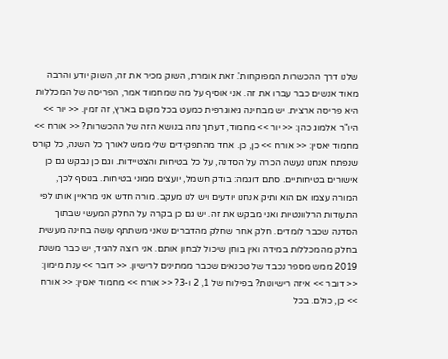שלנו דרך ההכשרות המפוקחות'. זאת אומרת, השוק מכיר את זה, השוק יודע והרבה מאוד אנשים כבר עברו את זה. אני אוסיף על מה שמחמוד אמר, הפריסה של המכללות היא פריסה ארצית. יש מבחינה גיאוגרפית כמעט בכל מקום בארץ, זה זמין. << יור >> היו"ר אלמוג כהן: << יור >> מחמוד, דעתך נחה בנושא הזה של ההכשרות? << אורח >> מחמוד יאסין: << אורח >> כן, כן. אחד מהתפקידים שלי ממש לאורך כל השנה, כל קורס שנפתח אנחנו נעשה הכרה על הסדנה, על כל בטיחות והצטיידות. וגם כן נבקש גם כן אישורים בטיחותיים. סתם דוגמה: בודק חשמל, יועצים ממוני בטיחות. בנוסף לכך, המורה עצמו אם הוא ותיק אנחנו יודעים ויש לנו מעקב. מורה חדש אני מראיין אותו לפי התעודות הרלוונטיות ואני מבקש את זה. יש גם כן בקרה על החלק המעשי שבתוך הסדנה שכבר לומדים. חלק אחר שחלק מהדברים שאני משתתף עושה בחינה מעשית בחלק מהמכללות במידה ואין בוחן שיכול לבחון אותם. אני רוצה להגיד, יש כבר משנת 2019 ממש מספר נכבד של טכנאים שכבר ממתינים לרישיון. << דובר >> ענת מימון: << דובר >> איזה רישיונות? בפילוח של 1, 2 ו-3? << אורח >> מחמוד יאסין: << אורח >> כן, כולם. בכל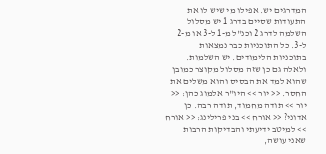המדרגים יש. אפילו מי שיש לו את התעודות שסיים בדרג 1 יש מסלול השלמה לדרג 2 וכנ"ל מ-1 ל-3 או מ-2 ל-3. כל התוכניות כבר נמצאות בתוכניות הלימודים. יש השלמות. ולאלה גם כן שזה מסלול מקוצר כמובן שהוא למד את הבסיס והוא משלים את החסר. << יור >> היו"ר אלמוג כהן: << יור >> תודה מחמוד, תודה רבה. כן אדוני? << אורח >> בני פרילינג: << אורח >> למיטב ידיעתי והבדיקות הרבות שאני עושה,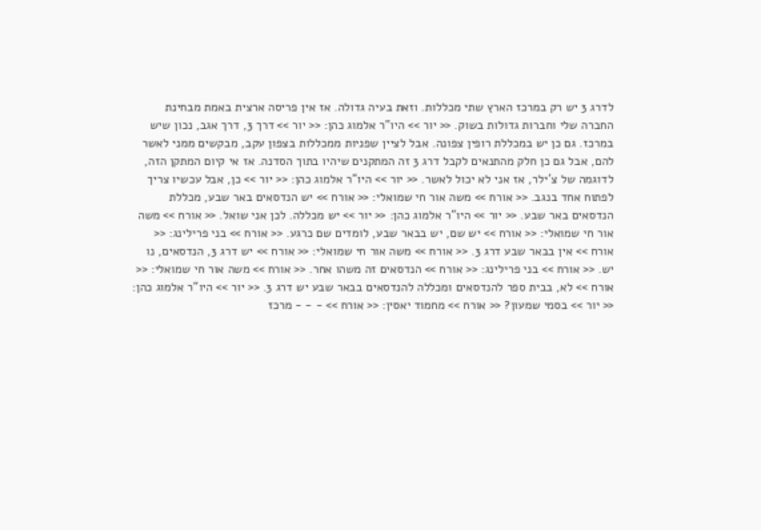לדרג 3 יש רק במרכז הארץ שתי מכללות. וזאת בעיה גדולה. אז אין פריסה ארצית באמת מבחינת החברה שלי וחברות גדולות בשוק. << יור >> היו"ר אלמוג כהן: << יור >> דרך 3, דרך אגב, נכון שיש במרכז. גם כן יש במכללת רופין צפונה. אבל לציין שפניות ממכללות בצפון עקב, מבקשים ממני לאשר להם, אבל גם כן חלק מהתנאים לקבל דרג 3 זה המתקנים שיהיו בתוך הסדנה. אז אי קיום המתקן הזה, לדוגמה של צ'ילר, אז אני לא יכול לאשר. << יור >> היו"ר אלמוג כהן: << יור >> כן, אבל עכשיו צריך לפתוח אחד בנגב. << אורח >> משה אור חי שמואלי: << אורח >> יש הנדסאים באר שבע, מכללת הנדסאים באר שבע. << יור >> היו"ר אלמוג כהן: << יור >> יש מכללה. לכן אני שואל. << אורח >> משה אור חי שמואלי: << אורח >> יש שם, יש בבאר שבע, לומדים שם כרגע. << אורח >> בני פרילינג: << אורח >> אין בבאר שבע דרג 3. << אורח >> משה אור חי שמואלי: << אורח >> יש דרג 3, הנדסאים, נו יש. << אורח >> בני פרילינג: << אורח >> הנדסאים זה משהו אחר. << אורח >> משה אור חי שמואלי: << אורח >> לא, בבית ספר להנדסאים ומכללה להנדסאים בבאר שבע יש דרג 3. << יור >> היו"ר אלמוג כהן: << יור >> בסמי שמעון? << אורח >> מחמוד יאסין: << אורח >> - - - מרכז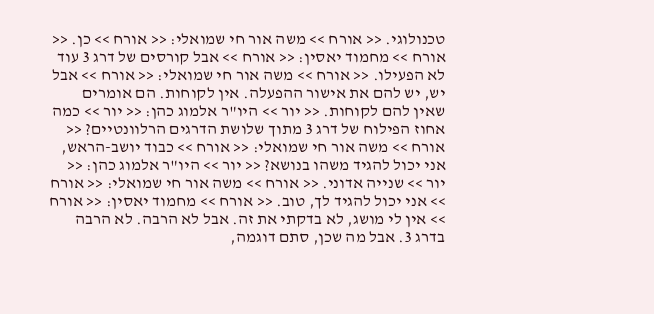טכנולוגי. << אורח >> משה אור חי שמואלי: << אורח >> כן. << אורח >> מחמוד יאסין: << אורח >> אבל קורסים של דרג 3 עוד לא הפעילו. << אורח >> משה אור חי שמואלי: << אורח >> אבל יש, יש להם את אישור ההפעלה. אין לקוחות. הם אומרים שאין להם לקוחות. << יור >> היו"ר אלמוג כהן: << יור >> כמה אחוז הפילוח של דרג 3 מתוך שלושת הדרגים הרלוונטיים? << אורח >> משה אור חי שמואלי: << אורח >> כבוד יושב-הראש, אני יכול להגיד משהו בנושא? << יור >> היו"ר אלמוג כהן: << יור >> שנייה אדוני. << אורח >> משה אור חי שמואלי: << אורח >> אני יכול להגיד לך, טוב. << אורח >> מחמוד יאסין: << אורח >> אין לי מושג, לא בדקתי את זה. אבל לא הרבה. לא הרבה בדרג 3. אבל מה שכן, סתם דוגמה,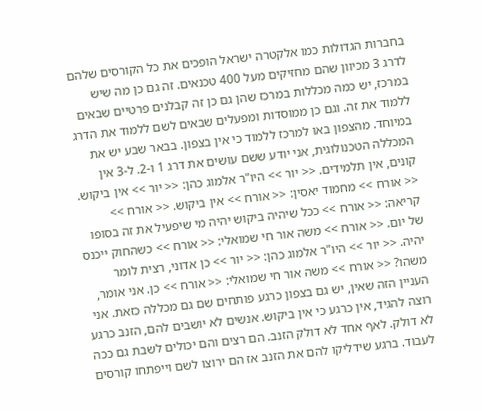בחברות הגדולות כמו אלקטרה ישראל הופכים את כל הקורסים שלהם לדרג 3 מכיוון שהם מחזיקים מעל 400 טכנאים. זה גם כן מה שיש במרכז, יש כמה מכללות במרכז שהן גם כן זה קבלנים פרטיים שבאים ללמוד את זה. וגם כן ממוסדות ומפעלים שבאים לשם ללמוד את הדרג במיוחד. מהצפון באו למרכז ללמוד כי אין בצפון. בבאר שבע יש את המכללה הטכנולוגית, אני יודע ששם עושים את דרג 1 ו-2. ל-3 אין קונים, אין תלמידים. << יור >> היו"ר אלמוג כהן: << יור >> אין ביקוש. << אורח >> מחמוד יאסין: << אורח >> אין ביקוש. << אורח >> קריאה: << אורח >> ככל שיהיה ביקוש יהיה מי שיפעיל את זה בסופו של יום. << אורח >> משה אור חי שמואלי: << אורח >> כשהחוק ייכנס יהיה. << יור >> היו"ר אלמוג כהן: << יור >> כן אדוני, רצית לומר משהו? << אורח >> משה אור חי שמואלי: << אורח >> כן. אני אומר, העניין הזה שאין, יש גם בצפון כרגע פותחים שם גם מכללה כזאת. אני רוצה להגיד, אין כרגע כי אין ביקוש. אנשים לא יושבים להם, הזנב כרגע לא דולק. לאף אחד לא דולק הזנב. הם רצים והם יכולים לשבת גם ככה לעבוד. ברגע שידליקו להם את הזנב אז הם ירוצו לשם וייפתחו קורסים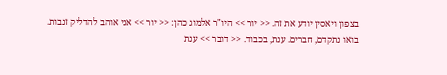בצפון ויאסין יודע את זה. << יור >> היו"ר אלמוג כהן: << יור >> אני אוהב להדליק זנבות. בואו נתקדם, חברים. ענת, בכבוד. << דובר >> ענת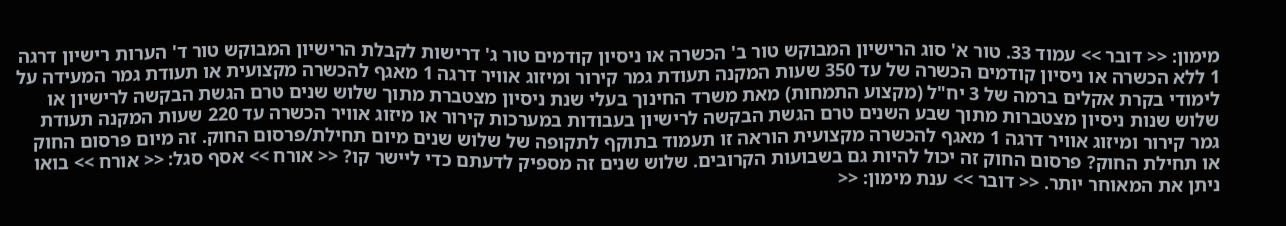מימון: << דובר >> עמוד 33. טור א' סוג הרישיון המבוקש טור ב' הכשרה או ניסיון קודמים טור ג' דרישות לקבלת הרישיון המבוקש טור ד' הערות רישיון דרגה 1 ללא הכשרה או ניסיון קודמים הכשרה של עד 350 שעות המקנה תעודת גמר קירור ומיזוג אוויר דרגה 1 מאגף להכשרה מקצועית או תעודת גמר המעידה על לימודי בקרת אקלים ברמה של 3 יח"ל (מקצוע התמחות) מאת משרד החינוך בעלי שנת ניסיון מצטברת מתוך שלוש שנים טרם הגשת הבקשה לרישיון או שלוש שנות ניסיון מצטברות מתוך שבע השנים טרם הגשת הבקשה לרישיון בעבודות במערכות קירור או מיזוג אוויר הכשרה עד 220 שעות המקנה תעודת גמר קירור ומיזוג אוויר דרגה 1 מאגף להכשרה מקצועית הוראה זו תעמוד בתוקף לתקופה של שלוש שנים מיום תחילת/פרסום החוק. זה מיום פרסום החוק או תחילת החוק? פרסום החוק זה יכול להיות גם בשבועות הקרובים. שלוש שנים זה מספיק לדעתם כדי ליישר קו? << אורח >> אסף סגל: << אורח >> בואו ניתן את המאוחר יותר. << דובר >> ענת מימון: <<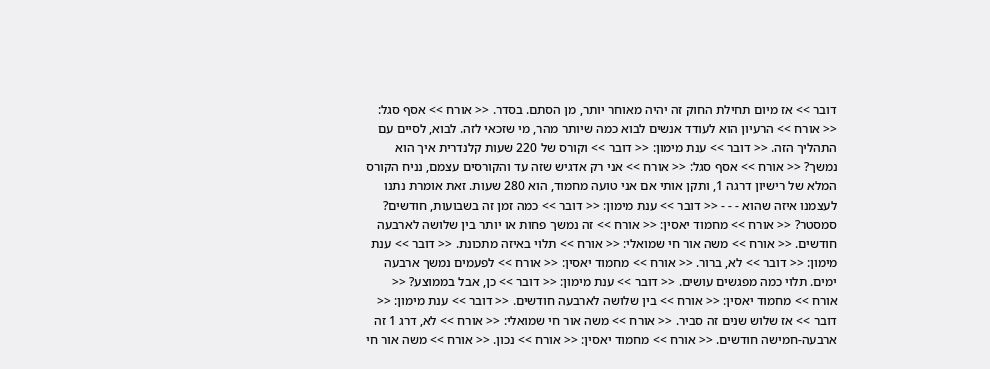דובר >> אז מיום תחילת החוק זה יהיה מאוחר יותר, מן הסתם. בסדר. << אורח >> אסף סגל: << אורח >> הרעיון הוא לעודד אנשים לבוא כמה שיותר מהר, מי שזכאי לזה. לבוא, לסיים עם התהליך הזה. << דובר >> ענת מימון: << דובר >> וקורס של 220 שעות קלנדרית איך הוא נמשך? << אורח >> אסף סגל: << אורח >> אני רק אדגיש שזה עד והקורסים עצמם, נניח הקורס המלא של רישיון דרגה 1, ותקן אותי אם אני טועה מחמוד, הוא 280 שעות. זאת אומרת נתנו לעצמנו איזה שהוא - - - << דובר >> ענת מימון: << דובר >> כמה זמן זה בשבועות, חודשים? סמסטר? << אורח >> מחמוד יאסין: << אורח >> זה נמשך פחות או יותר בין שלושה לארבעה חודשים. << אורח >> משה אור חי שמואלי: << אורח >> תלוי באיזה מתכונת. << דובר >> ענת מימון: << דובר >> לא, ברור. << אורח >> מחמוד יאסין: << אורח >> לפעמים נמשך ארבעה ימים. תלוי כמה מפגשים עושים. << דובר >> ענת מימון: << דובר >> כן, אבל בממוצע? << אורח >> מחמוד יאסין: << אורח >> בין שלושה לארבעה חודשים. << דובר >> ענת מימון: << דובר >> אז שלוש שנים זה סביר. << אורח >> משה אור חי שמואלי: << אורח >> לא, דרג 1 זה ארבעה-חמישה חודשים. << אורח >> מחמוד יאסין: << אורח >> נכון. << אורח >> משה אור חי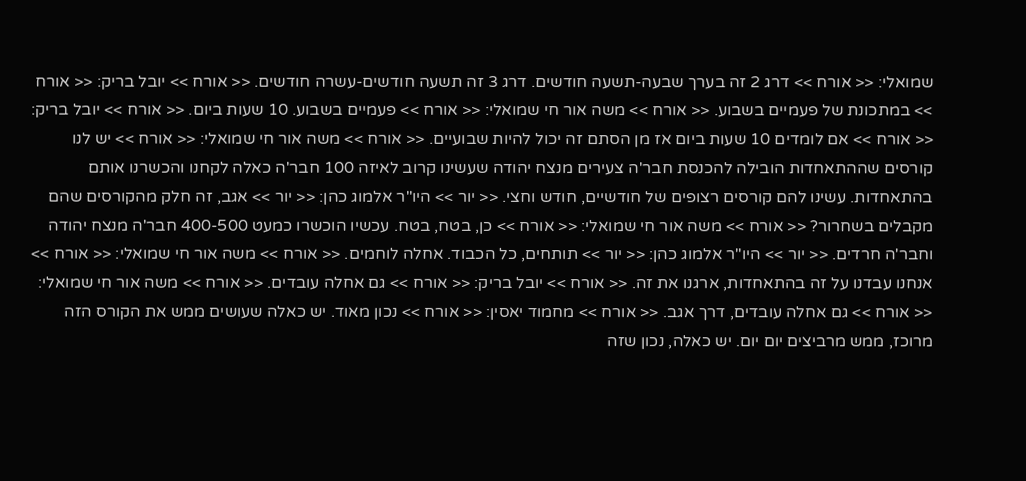שמואלי: << אורח >> דרג 2 זה בערך שבעה-תשעה חודשים. דרג 3 זה תשעה חודשים-עשרה חודשים. << אורח >> יובל בריק: << אורח >> במתכונת של פעמיים בשבוע. << אורח >> משה אור חי שמואלי: << אורח >> פעמיים בשבוע. 10 שעות ביום. << אורח >> יובל בריק: << אורח >> אם לומדים 10 שעות ביום אז מן הסתם זה יכול להיות שבועיים. << אורח >> משה אור חי שמואלי: << אורח >> יש לנו קורסים שההתאחדות הובילה להכנסת חבר'ה צעירים מנצח יהודה שעשינו קרוב לאיזה 100 חבר'ה כאלה לקחנו והכשרנו אותם בהתאחדות. עשינו להם קורסים רצופים של חודשיים, חודש וחצי. << יור >> היו"ר אלמוג כהן: << יור >> אגב, זה חלק מהקורסים שהם מקבלים בשחרור? << אורח >> משה אור חי שמואלי: << אורח >> כן, בטח, בטח. עכשיו הוכשרו כמעט 400-500 חבר'ה מנצח יהודה וחבר'ה חרדים. << יור >> היו"ר אלמוג כהן: << יור >> תותחים, כל הכבוד. אחלה לוחמים. << אורח >> משה אור חי שמואלי: << אורח >> אנחנו עבדנו על זה בהתאחדות, ארגנו את זה. << אורח >> יובל בריק: << אורח >> גם אחלה עובדים. << אורח >> משה אור חי שמואלי: << אורח >> גם אחלה עובדים, דרך אגב. << אורח >> מחמוד יאסין: << אורח >> נכון מאוד. יש כאלה שעושים ממש את הקורס הזה מרוכז, ממש מרביצים יום יום. יש כאלה, נכון שזה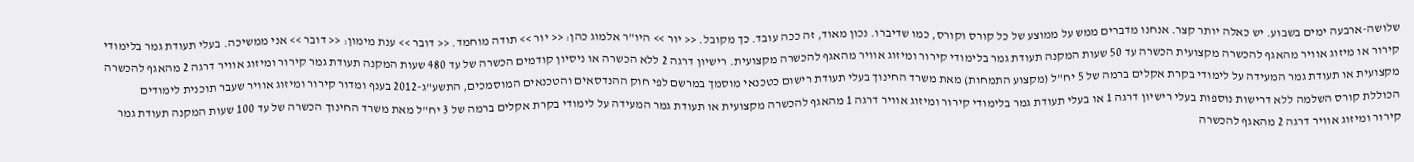שלושה-ארבעה ימים בשבוע. יש כאלה יותר קצר. אנחנו מדברים ממש על ממוצע של כל קורס וקורס, כמו שדיברו. נכון מאוד, זה ככה עובד. כך מקובל. << יור >> היו"ר אלמוג כהן: << יור >> תודה מוחמד. << דובר >> ענת מימון: << דובר >> אני ממשיכה. בעלי תעודת גמר בלימודי קירור או מיזוג אוויר מהאגף להכשרה מקצועית הכשרה עד 50 שעות המקנה תעודת גמר בלימודי קירור ומיזוג אוויר מהאגף להכשרה מקצועית. רישיון דרגה 2 ללא הכשרה או ניסיון קודמים הכשרה של עד 480 שעות המקנה תעודת גמר קירור ומיזוג אוויר דרגה 2 מהאגף להכשרה מקצועית או תעודת גמר המעידה על לימודי בקרת אקלים ברמה של 5 יח"ל (מקצוע התמחות) מאת משרד החינוך בעלי תעודת רישום כטכנאי מוסמך במרשם לפי חוק ההנדסאים והטכנאים המוסמכים, התשע"ג-2012 בענף ומדור קירור ומיזוג אוויר שעבר תוכנית לימודים הכוללת קורס השלמה ללא דרישות נוספות בעלי רישיון דרגה 1 או בעלי תעודת גמר בלימודי קירור ומיזוג אוויר דרגה 1 מהאגף להכשרה מקצועית או תעודת גמר המעידה על לימודי בקרת אקלים ברמה של 3 יח"ל מאת משרד החינוך הכשרה של עד 100 שעות המקנה תעודת גמר קירור ומיזוג אוויר דרגה 2 מהאגף להכשרה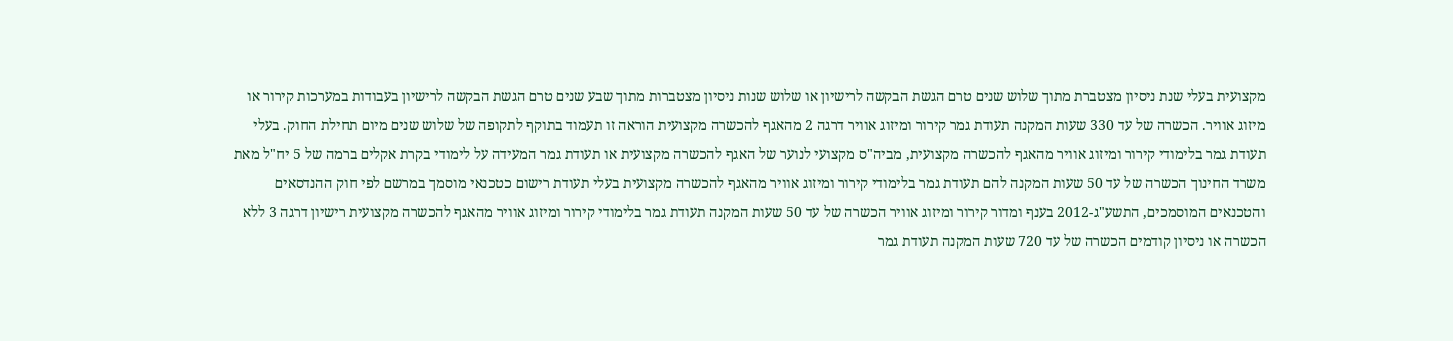מקצועית בעלי שנת ניסיון מצטברת מתוך שלוש שנים טרם הגשת הבקשה לרישיון או שלוש שנות ניסיון מצטברות מתוך שבע שנים טרם הגשת הבקשה לרישיון בעבודות במערכות קירור או מיזוג אוויר. הכשרה של עד 330 שעות המקנה תעודת גמר קירור ומיזוג אוויר דרגה 2 מהאגף להכשרה מקצועית הוראה זו תעמוד בתוקף לתקופה של שלוש שנים מיום תחילת החוק. בעלי תעודת גמר בלימודי קירור ומיזוג אוויר מהאגף להכשרה מקצועית, מביה"ס מקצועי לנוער של האגף להכשרה מקצועית או תעודת גמר המעידה על לימודי בקרת אקלים ברמה של 5 יח"ל מאת משרד החינוך הכשרה של עד 50 שעות המקנה להם תעודת גמר בלימודי קירור ומיזוג אוויר מהאגף להכשרה מקצועית בעלי תעודת רישום כטכנאי מוסמך במרשם לפי חוק ההנדסאים והטכנאים המוסמכים, התשע"ג-2012 בענף ומדור קירור ומיזוג אוויר הכשרה של עד 50 שעות המקנה תעודת גמר בלימודי קירור ומיזוג אוויר מהאגף להכשרה מקצועית רישיון דרגה 3 ללא הכשרה או ניסיון קודמים הכשרה של עד 720 שעות המקנה תעודת גמר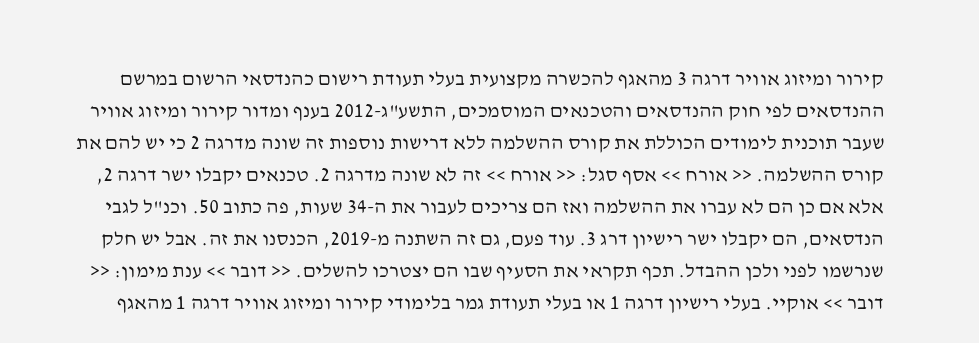קירור ומיזוג אוויר דרגה 3 מהאגף להכשרה מקצועית בעלי תעודת רישום כהנדסאי הרשום במרשם ההנדסאים לפי חוק ההנדסאים והטכנאים המוסמכים, התשע"ג-2012 בענף ומדור קירור ומיזוג אוויר שעבר תוכנית לימודים הכוללת את קורס ההשלמה ללא דרישות נוספות זה שונה מדרגה 2 כי יש להם את קורס ההשלמה. << אורח >> אסף סגל: << אורח >> זה לא שונה מדרגה 2. טכנאים יקבלו ישר דרגה 2, אלא אם כן הם לא עברו את ההשלמה ואז הם צריכים לעבור את ה-34 שעות, פה כתוב 50. וכנ"ל לגבי הנדסאים, הם יקבלו ישר רישיון דרג 3. עוד פעם, גם זה השתנה מ-2019, הכנסנו את זה. אבל יש חלק שנרשמו לפני ולכן ההבדל. תכף תקראי את הסעיף שבו הם יצטרכו להשלים. << דובר >> ענת מימון: << דובר >> אוקיי. בעלי רישיון דרגה 1 או בעלי תעודת גמר בלימודי קירור ומיזוג אוויר דרגה 1 מהאגף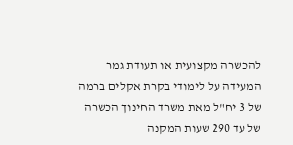להכשרה מקצועית או תעודת גמר המעידה על לימודי בקרת אקלים ברמה של 3 יח"ל מאת משרד החינוך הכשרה של עד 290 שעות המקנה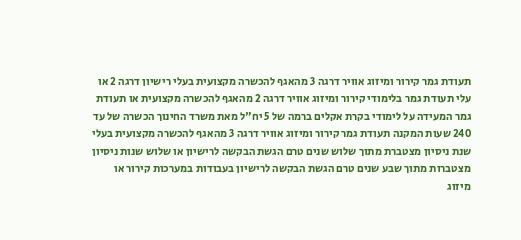תעודת גמר קירור ומיזוג אוויר דרגה 3 מהאגף להכשרה מקצועית בעלי רישיון דרגה 2 או עלי תעודת גמר בלימודי קירור ומיזוג אוויר דרגה 2 מהאגף להכשרה מקצועית או תעודת גמר המעידה על לימודי בקרת אקלים ברמה של 5 יח"ל מאת משרד החינוך הכשרה של עד 240 שעות המקנה תעודת גמר קירור ומיזוג אוויר דרגה 3 מהאגף להכשרה מקצועית בעלי שנת ניסיון מצטברת מתוך שלוש שנים טרם הגשת הבקשה לרישיון או שלוש שנות ניסיון מצטברות מתוך שבע שנים טרם הגשת הבקשה לרישיון בעבודות במערכות קירור או מיזוג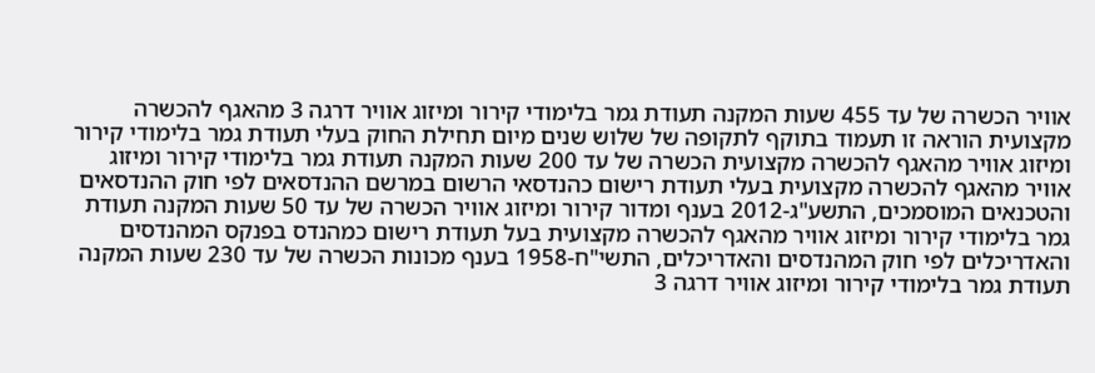אוויר הכשרה של עד 455 שעות המקנה תעודת גמר בלימודי קירור ומיזוג אוויר דרגה 3 מהאגף להכשרה מקצועית הוראה זו תעמוד בתוקף לתקופה של שלוש שנים מיום תחילת החוק בעלי תעודת גמר בלימודי קירור ומיזוג אוויר מהאגף להכשרה מקצועית הכשרה של עד 200 שעות המקנה תעודת גמר בלימודי קירור ומיזוג אוויר מהאגף להכשרה מקצועית בעלי תעודת רישום כהנדסאי הרשום במרשם ההנדסאים לפי חוק ההנדסאים והטכנאים המוסמכים, התשע"ג-2012 בענף ומדור קירור ומיזוג אוויר הכשרה של עד 50 שעות המקנה תעודת גמר בלימודי קירור ומיזוג אוויר מהאגף להכשרה מקצועית בעל תעודת רישום כמהנדס בפנקס המהנדסים והאדריכלים לפי חוק המהנדסים והאדריכלים, התשי"ח-1958 בענף מכונות הכשרה של עד 230 שעות המקנה תעודת גמר בלימודי קירור ומיזוג אוויר דרגה 3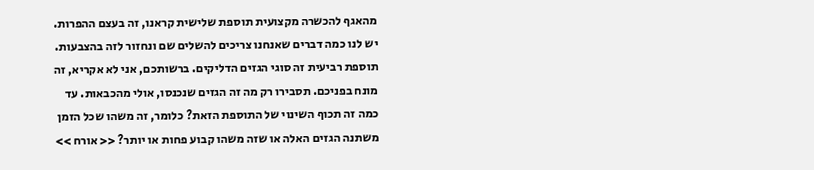מהאגף להכשרה מקצועית תוספת שלישית קראנו, זה בעצם ההפרות. יש לנו כמה דברים שאנחנו צריכים להשלים שם ונחזור לזה בהצבעות. תוספת רביעית זה סוגי הגזים הדליקים. ברשותכם, אני לא אקריא, זה מונח בפניכם. תסבירו רק מה זה הגזים שנכנסו, אולי מהכבאות. עד כמה זה תכוף השינוי של התוספת הזאת? כלומר, זה משהו שכל הזמן משתנה הגזים האלה או שזה משהו קבוע פחות או יותר? << אורח >>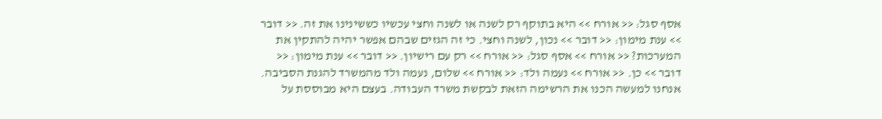אסף סגל: << אורח >> היא בתוקף רק לשנה או לשנה וחצי עכשיו כששינינו את זה. << דובר >> ענת מימון: << דובר >> נכון, לשנה וחצי. כי זה הגזים שבהם אפשר יהיה להתקין את המערכות? << אורח >> אסף סגל: << אורח >> רק עם רישיון. << דובר >> ענת מימון: << דובר >> כן. << אורח >> נעמה ולד: << אורח >> שלום, נעמה ולד מהמשרד להגנת הסביבה. אנחנו למעשה הכנו את הרשימה הזאת לבקשת משרד העבודה. בעצם היא מבוססת על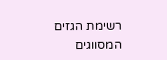רשימת הגזים המסווגים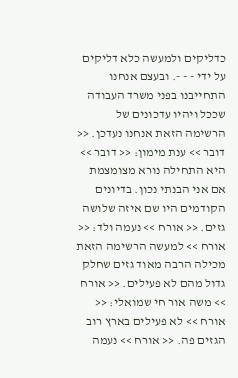כדליקים ולמעשה כלא דליקים על ידי - - -. ובעצם אנחנו התחייבנו בפני משרד העבודה שככל ויהיו עדכונים של הרשימה הזאת אנחנו נעדכן. << דובר >> ענת מימון: << דובר >> היא התחילה נורא מצומצמת אם אני הבנתי נכון. בדיונים הקודמים היו שם איזה שלושה גזים. << אורח >> נעמה ולד: << אורח >> למעשה הרשימה הזאת מכילה הרבה מאוד גזים שחלק גדול מהם לא פעילים. << אורח >> משה אור חי שמואלי: << אורח >> לא פעילים בארץ רוב הגזים פה. << אורח >> נעמה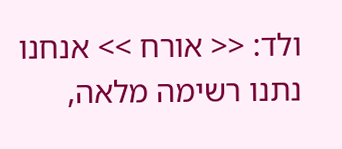ולד: << אורח >> אנחנו נתנו רשימה מלאה,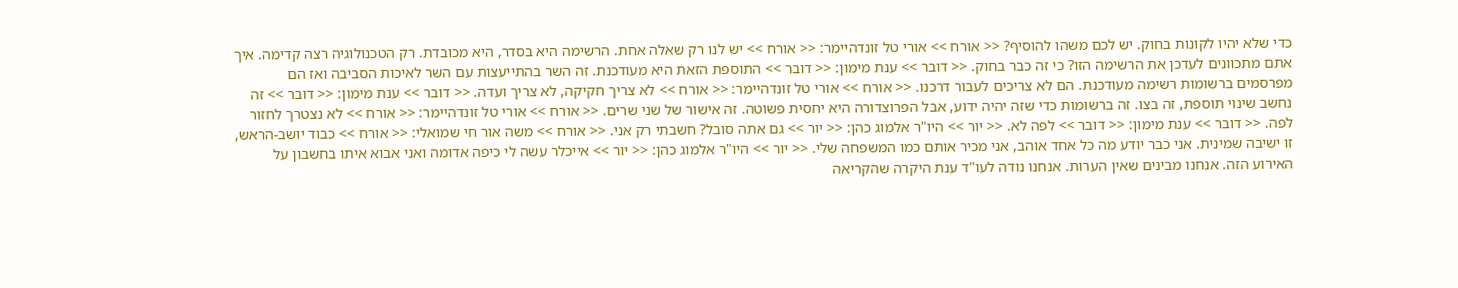כדי שלא יהיו לקונות בחוק. יש לכם משהו להוסיף? << אורח >> אורי טל זונדהיימר: << אורח >> יש לנו רק שאלה אחת. הרשימה היא בסדר, היא מכובדת. רק הטכנולוגיה רצה קדימה. איך אתם מתכוונים לעדכן את הרשימה הזו? כי זה כבר בחוק. << דובר >> ענת מימון: << דובר >> התוספת הזאת היא מעודכנת. זה השר בהתייעצות עם השר לאיכות הסביבה ואז הם מפרסמים ברשומות רשימה מעודכנת. הם לא צריכים לעבור דרכנו. << אורח >> אורי טל זונדהיימר: << אורח >> לא צריך חקיקה, לא צריך ועדה. << דובר >> ענת מימון: << דובר >> זה נחשב שינוי תוספת, זה בצו. זה ברשומות כדי שזה יהיה ידוע, אבל הפרוצדורה היא יחסית פשוטה. זה אישור של שני שרים. << אורח >> אורי טל זונדהיימר: << אורח >> לא נצטרך לחזור לפה. << דובר >> ענת מימון: << דובר >> לפה לא. << יור >> היו"ר אלמוג כהן: << יור >> גם אתה סובל? חשבתי רק אני. << אורח >> משה אור חי שמואלי: << אורח >> כבוד יושב-הראש, זו ישיבה שמינית. אני כבר יודע מה כל אחד אוהב, אני מכיר אותם כמו המשפחה שלי. << יור >> היו"ר אלמוג כהן: << יור >> אייכלר עשה לי כיפה אדומה ואני אבוא איתו בחשבון על האירוע הזה. אנחנו מבינים שאין הערות. אנחנו נודה לעו"ד ענת היקרה שהקריאה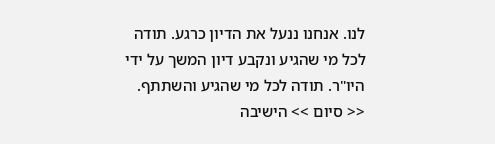לנו. אנחנו ננעל את הדיון כרגע. תודה לכל מי שהגיע ונקבע דיון המשך על ידי היו"ר. תודה לכל מי שהגיע והשתתף. << סיום >> הישיבה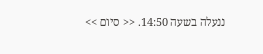ננעלה בשעה 14:50. << סיום >>